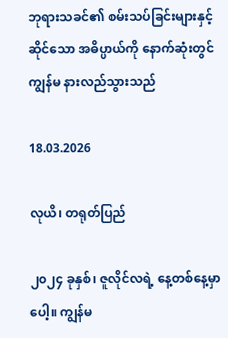ဘုရားသခင်၏ စမ်းသပ်ခြင်းများနှင့်ဆိုင်သော အဓိပ္ပာယ်ကို နောက်ဆုံးတွင် ကျွန်မ နားလည်သွားသည်

18.03.2026

လုယိ၊ တရုတ်ပြည်

၂၀၂၄ ခုနှစ်၊ ဇူလိုင်လရဲ့ နေ့တစ်နေ့မှာပေါ့။ ကျွန်မ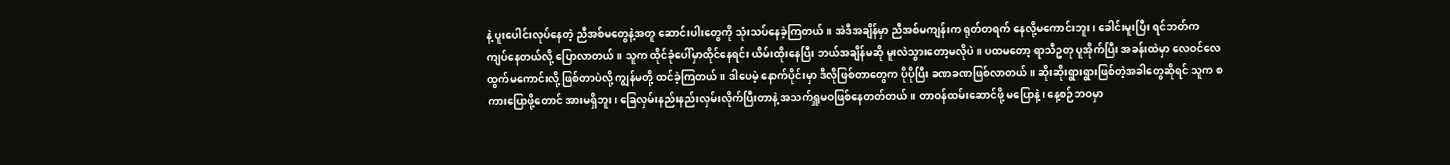နဲ့ ပူးပေါင်းလုပ်နေတဲ့ ညီအစ်မတွေနဲ့အတူ ဆောင်းပါးတွေကို သုံးသပ်နေခဲ့ကြတယ်။ အဲဒီအချိန်မှာ ညီအစ်မကျန်းက ရုတ်တရက် နေလို့မကောင်းဘူး၊ ခေါင်းမူးပြီး ရင်ဘတ်က ကျပ်နေတယ်လို့ ပြောလာတယ်။ သူက ထိုင်ခုံပေါ်မှာထိုင်နေရင်း ယိမ်းထိုးနေပြီး ဘယ်အချိန်မဆို မူးလဲသွားတော့မလိုပဲ။ ပထမတော့ ရာသီဥတု ပူအိုက်ပြီး အခန်းထဲမှာ လေဝင်လေထွက်မကောင်းလို့ ဖြစ်တာပဲလို့ ကျွန်မတို့ ထင်ခဲ့ကြတယ်။ ဒါပေမဲ့ နောက်ပိုင်းမှာ ဒီလိုဖြစ်တာတွေက ပိုပိုပြီး ခဏခဏဖြစ်လာတယ်။ ဆိုးဆိုးရွားရွားဖြစ်တဲ့အခါတွေဆိုရင် သူက စကားပြောဖို့တောင် အားမရှိဘူး၊ ခြေလှမ်းနည်းနည်းလှမ်းလိုက်ပြီးတာနဲ့ အသက်ရှူမဝဖြစ်နေတတ်တယ်။ တာဝန်ထမ်းဆောင်ဖို့ မပြောနဲ့၊ နေ့စဉ်ဘဝမှာ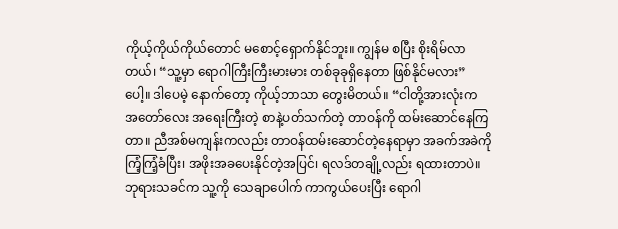ကိုယ့်ကိုယ်ကိုယ်တောင် မစောင့်ရှောက်နိုင်ဘူး။ ကျွန်မ စပြီး စိုးရိမ်လာတယ်၊ “သူ့မှာ ရောဂါကြီးကြီးမားမား တစ်ခုခုရှိနေတာ ဖြစ်နိုင်မလား” ပေါ့။ ဒါပေမဲ့ နောက်တော့ ကိုယ့်ဘာသာ တွေးမိတယ်။ “ငါတို့အားလုံးက အတော်လေး အရေးကြီးတဲ့ စာနဲ့ပတ်သက်တဲ့ တာဝန်ကို ထမ်းဆောင်နေကြတာ။ ညီအစ်မကျန်းကလည်း တာဝန်ထမ်းဆောင်တဲ့နေရာမှာ အခက်အခဲကို ကြံ့ကြံ့ခံပြီး၊ အဖိုးအခပေးနိုင်တဲ့အပြင်၊ ရလဒ်တချို့လည်း ရထားတာပဲ။ ဘုရားသခင်က သူ့ကို သေချာပေါက် ကာကွယ်ပေးပြီး ရောဂါ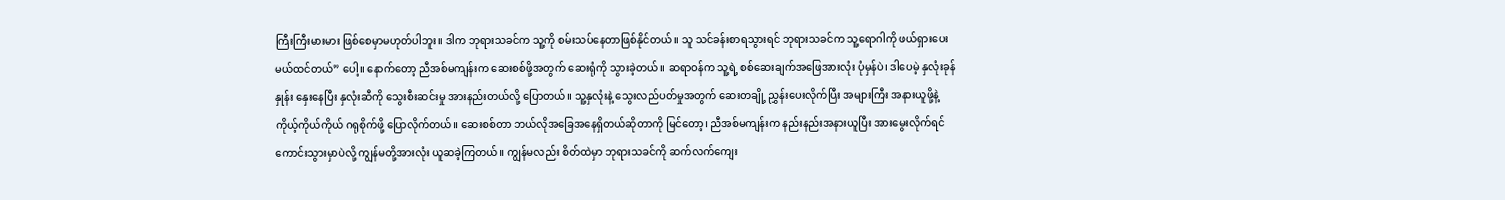ကြီးကြီးမားမား ဖြစ်စေမှာမဟုတ်ပါဘူး။ ဒါက ဘုရားသခင်က သူ့ကို စမ်းသပ်နေတာဖြစ်နိုင်တယ်။ သူ သင်ခန်းစာရသွားရင် ဘုရားသခင်က သူ့ရောဂါကို ဖယ်ရှားပေးမယ်ထင်တယ်” ပေါ့။ နောက်တော့ ညီအစ်မကျန်းက ဆေးစစ်ဖို့အတွက် ဆေးရုံကို သွားခဲ့တယ်။ ဆရာဝန်က သူ့ရဲ့ စစ်ဆေးချက်အဖြေအားလုံး ပုံမှန်ပဲ၊ ဒါပေမဲ့ နှလုံးခုန်နှုန်း နှေးနေပြီး နှလုံးဆီကို သွေးစီးဆင်းမှု အားနည်းတယ်လို့ ပြောတယ်။ သူ့နှလုံးနဲ့ သွေးလည်ပတ်မှုအတွက် ဆေးတချို့ ညွှန်းပေးလိုက်ပြီး အများကြီး အနားယူဖို့နဲ့ ကိုယ့်ကိုယ်ကိုယ် ဂရုစိုက်ဖို့ ပြောလိုက်တယ်။ ဆေးစစ်တာ ဘယ်လိုအခြေအနေရှိတယ်ဆိုတာကို မြင်တော့၊ ညီအစ်မကျန်းက နည်းနည်းအနားယူပြီး အားမွေးလိုက်ရင် ကောင်းသွားမှာပဲလို့ ကျွန်မတို့အားလုံး ယူဆခဲ့ကြတယ်။ ကျွန်မလည်း စိတ်ထဲမှာ ဘုရားသခင်ကို ဆက်လက်ကျေး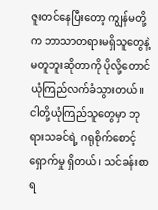ဇူးတင်နေပြီးတော့ ကျွန်မတို့က ဘာသာတရားမရှိသူတွေနဲ့ မတူဘူးဆိုတာကို ပိုလို့တောင် ယုံကြည်လက်ခံသွားတယ်။ ငါတို့ယုံကြည်သူတွေမှာ ဘုရားသခင်ရဲ့ ဂရုစိုက်စောင့်ရှောက်မှု ရှိတယ်၊ သင်ခန်းစာရ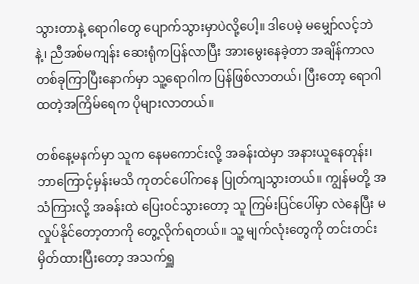သွားတာနဲ့ ရောဂါတွေ ပျောက်သွားမှာပဲလို့ပေါ့။ ဒါပေမဲ့ မမျှော်လင့်ဘဲနဲ့၊ ညီအစ်မကျန်း ဆေးရုံကပြန်လာပြီး အားမွေးနေခဲ့တာ အချိန်ကာလတစ်ခုကြာပြီးနောက်မှာ သူ့ရောဂါက ပြန်ဖြစ်လာတယ်၊ ပြီးတော့ ရောဂါထတဲ့အကြိမ်ရေက ပိုများလာတယ်။

တစ်နေ့မနက်မှာ သူက နေမကောင်းလို့ အခန်းထဲမှာ အနားယူနေတုန်း၊ ဘာကြောင့်မှန်းမသိ ကုတင်ပေါ်ကနေ ပြုတ်ကျသွားတယ်။ ကျွန်မတို့ အသံကြားလို့ အခန်းထဲ ပြေးဝင်သွားတော့ သူ ကြမ်းပြင်ပေါ်မှာ လဲနေပြီး မလှုပ်နိုင်တော့တာကို တွေ့လိုက်ရတယ်။ သူ့ မျက်လုံးတွေကို တင်းတင်း မှိတ်ထားပြီးတော့ အသက်ရှူ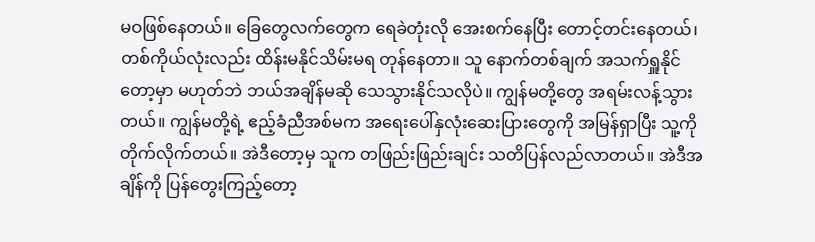မဝဖြစ်နေတယ်။ ခြေတွေလက်တွေက ရေခဲတုံးလို အေးစက်နေပြီး တောင့်တင်းနေတယ်၊ တစ်ကိုယ်လုံးလည်း ထိန်းမနိုင်သိမ်းမရ တုန်နေတာ။ သူ နောက်တစ်ချက် အသက်ရှူနိုင်တော့မှာ မဟုတ်ဘဲ ဘယ်အချိန်မဆို သေသွားနိုင်သလိုပဲ။ ကျွန်မတို့တွေ အရမ်းလန့်သွားတယ်။ ကျွန်မတို့ရဲ့ ဧည့်ခံညီအစ်မက အရေးပေါ်နှလုံးဆေးပြားတွေကို အမြန်ရှာပြီး သူ့ကို တိုက်လိုက်တယ်။ အဲဒီတော့မှ သူက တဖြည်းဖြည်းချင်း သတိပြန်လည်လာတယ်။ အဲဒီအချိန်ကို ပြန်တွေးကြည့်တော့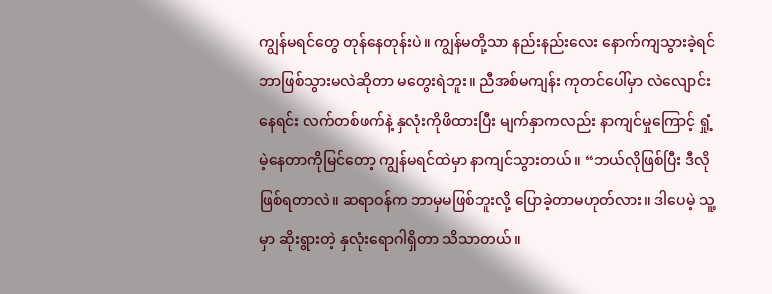ကျွန်မရင်တွေ တုန်နေတုန်းပဲ။ ကျွန်မတို့သာ နည်းနည်းလေး နောက်ကျသွားခဲ့ရင် ဘာဖြစ်သွားမလဲဆိုတာ မတွေးရဲဘူး။ ညီအစ်မကျန်း ကုတင်ပေါ်မှာ လဲလျောင်းနေရင်း လက်တစ်ဖက်နဲ့ နှလုံးကိုဖိထားပြီး မျက်နှာကလည်း နာကျင်မှုကြောင့် ရှုံ့မဲ့နေတာကိုမြင်တော့ ကျွန်မရင်ထဲမှာ နာကျင်သွားတယ်။ “ဘယ်လိုဖြစ်ပြီး ဒီလိုဖြစ်ရတာလဲ။ ဆရာဝန်က ဘာမှမဖြစ်ဘူးလို့ ပြောခဲ့တာမဟုတ်လား။ ဒါပေမဲ့ သူ့မှာ ဆိုးရွားတဲ့ နှလုံးရောဂါရှိတာ သိသာတယ်။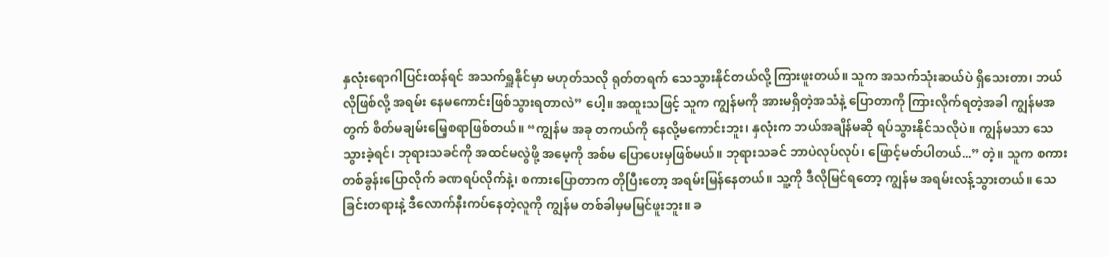နှလုံးရောဂါပြင်းထန်ရင် အသက်ရှူနိုင်မှာ မဟုတ်သလို ရုတ်တရက် သေသွားနိုင်တယ်လို့ ကြားဖူးတယ်။ သူက အသက်သုံးဆယ်ပဲ ရှိသေးတာ၊ ဘယ်လိုဖြစ်လို့ အရမ်း နေမကောင်းဖြစ်သွားရတာလဲ” ပေါ့။ အထူးသဖြင့် သူက ကျွန်မကို အားမရှိတဲ့အသံနဲ့ ပြောတာကို ကြားလိုက်ရတဲ့အခါ ကျွန်မအတွက် စိတ်မချမ်းမြေ့စရာဖြစ်တယ်။ “ကျွန်မ အခု တကယ်ကို နေလို့မကောင်းဘူး၊ နှလုံးက ဘယ်အချိန်မဆို ရပ်သွားနိုင်သလိုပဲ။ ကျွန်မသာ သေသွားခဲ့ရင်၊ ဘုရားသခင်ကို အထင်မလွဲဖို့ အမေ့ကို အစ်မ ပြောပေးမှဖြစ်မယ်။ ဘုရားသခင် ဘာပဲလုပ်လုပ်၊ ဖြောင့်မတ်ပါတယ်...” တဲ့။ သူက စကားတစ်ခွန်းပြောလိုက် ခဏရပ်လိုက်နဲ့၊ စကားပြောတာက တိုပြီးတော့ အရမ်းမြန်နေတယ်။ သူ့ကို ဒီလိုမြင်ရတော့ ကျွန်မ အရမ်းလန့်သွားတယ်။ သေခြင်းတရားနဲ့ ဒီလောက်နီးကပ်နေတဲ့လူကို ကျွန်မ တစ်ခါမှမမြင်ဖူးဘူး။ ခ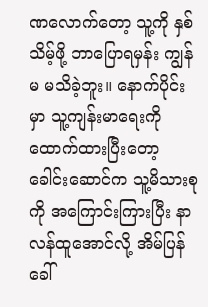ဏလောက်တော့ သူ့ကို နှစ်သိမ့်ဖို့ ဘာပြောရမှန်း ကျွန်မ မသိခဲ့ဘူး။ နောက်ပိုင်းမှာ သူ့ကျန်းမာရေးကို ထောက်ထားပြီးတော့ ခေါင်းဆောင်က သူ့မိသားစုကို အကြောင်းကြားပြီး နာလန်ထူအောင်လို့ အိမ်ပြန်ခေါ်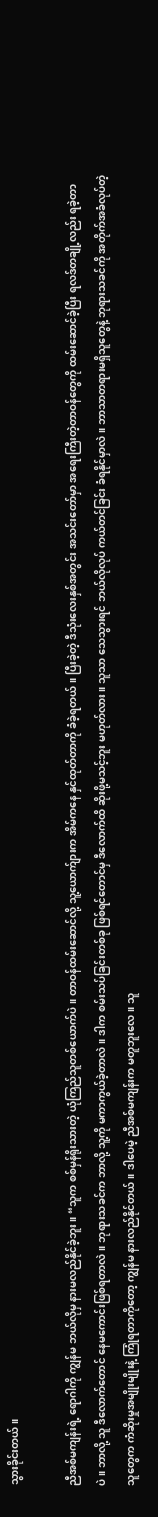သွားခိုင်းတယ်။

ညီအစ်မကျန်းရဲ့ ရောဂါကို ကျွန်မ ဘယ်လိုမှ နားမလည်နိုင်ခဲ့ဘူး။ “သူက စစ်မှန်ရိုးသားတဲ့ ယုံကြည်သူတစ်ယောက်ပဲ။ တာဝန်ထမ်းဆောင်လို့ သူ့ယောက်ျားက အိမ်ကနေ နှင်ထုတ်တာကို ခံခဲ့ရတယ်။ ပြီးခဲ့တဲ့ ဒီသုံးလေးနှစ်အတွင်း အသင်းတော်မှာ အရေးကြီးတဲ့တာဝန်တွေကို ထမ်းဆောင်ခဲ့ပြီး ရလဒ်တချို့လည်း ရခဲ့တာပဲ။ ဘာလို့ သူ ဒီလောက်တောင် နေမကောင်းဖြစ်ရတာလဲ။ ဘုရားသခင်က ဘာလို့ သူ့ကို မကာကွယ်ခဲ့တာလဲ။ ဒါက စမ်းသပ်ခြင်းတစ်ခု ဖြစ်ရင်တောင်မှ ဒီလောက်ထိ ဆိုးဖို့မသင့်ဘူး မဟုတ်လား။ သူသာ သေသွားရင် ဘယ်လိုလုပ် ကယ်တင်ခြင်း ခံရနိုင်မှာလဲ။ ဘာသာတရားမရှိသူတွေနဲ့ ဘုရားသခင်ကို အတိုက်အခံလုပ်တဲ့သူတွေက ကံဆိုးမှုအမျိုးမျိုးနဲ့ ကြုံရတာကိုတော့ ကျွန်မ နားလည်နိုင်တယ်။ ဒါပေမဲ့ ညီအစ်မကျန်းက မတူဘူးလေ။ သူ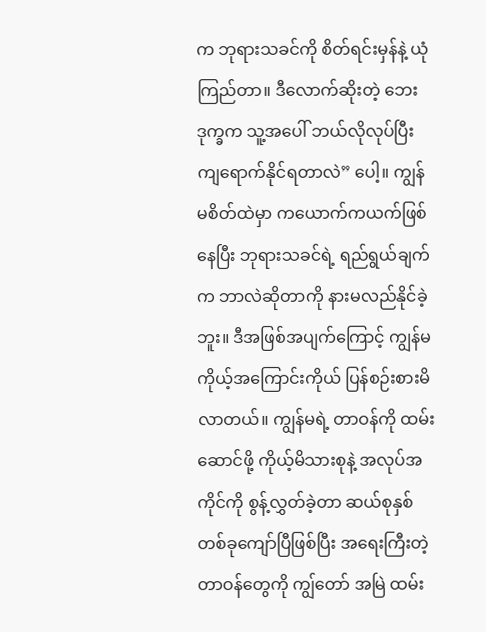က ဘုရားသခင်ကို စိတ်ရင်းမှန်နဲ့ ယုံကြည်တာ။ ဒီလောက်ဆိုးတဲ့ ဘေးဒုက္ခက သူ့အပေါ် ဘယ်လိုလုပ်ပြီး ကျရောက်နိုင်ရတာလဲ” ပေါ့။ ကျွန်မစိတ်ထဲမှာ ကယောက်ကယက်ဖြစ်နေပြီး ဘုရားသခင်ရဲ့ ရည်ရွယ်ချက်က ဘာလဲဆိုတာကို နားမလည်နိုင်ခဲ့ဘူး။ ဒီအဖြစ်အပျက်ကြောင့် ကျွန်မ ကိုယ့်အကြောင်းကိုယ် ပြန်စဉ်းစားမိလာတယ်။ ကျွန်မရဲ့ တာဝန်ကို ထမ်းဆောင်ဖို့ ကိုယ့်မိသားစုနဲ့ အလုပ်အကိုင်ကို စွန့်လွှတ်ခဲ့တာ ဆယ်စုနှစ်တစ်ခုကျော်ပြီဖြစ်ပြီး အရေးကြီးတဲ့တာဝန်တွေကို ကျွ်တော် အမြဲ ထမ်း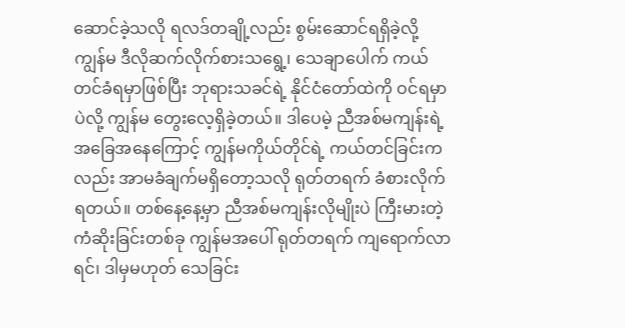ဆောင်ခဲ့သလို ရလဒ်တချို့လည်း စွမ်းဆောင်ရရှိခဲ့လို့ ကျွန်မ ဒီလိုဆက်လိုက်စားသရွေ့၊ သေချာပေါက် ကယ်တင်ခံရမှာဖြစ်ပြီး ဘုရားသခင်ရဲ့ နိုင်ငံတော်ထဲကို ဝင်ရမှာပဲလို့ ကျွန်မ တွေးလေ့ရှိခဲ့တယ်။ ဒါပေမဲ့ ညီအစ်မကျန်းရဲ့ အခြေအနေကြောင့် ကျွန်မကိုယ်တိုင်ရဲ့ ကယ်တင်ခြင်းကလည်း အာမခံချက်မရှိတော့သလို ရုတ်တရက် ခံစားလိုက်ရတယ်။ တစ်နေ့နေ့မှာ ညီအစ်မကျန်းလိုမျိုးပဲ ကြီးမားတဲ့ ကံဆိုးခြင်းတစ်ခု ကျွန်မအပေါ် ရုတ်တရက် ကျရောက်လာရင်၊ ဒါမှမဟုတ် သေခြင်း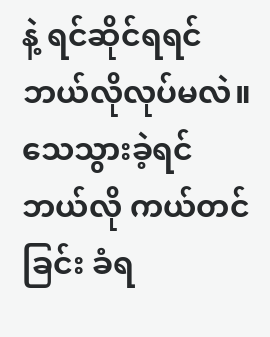နဲ့ ရင်ဆိုင်ရရင် ဘယ်လိုလုပ်မလဲ။ သေသွားခဲ့ရင် ဘယ်လို ကယ်တင်ခြင်း ခံရ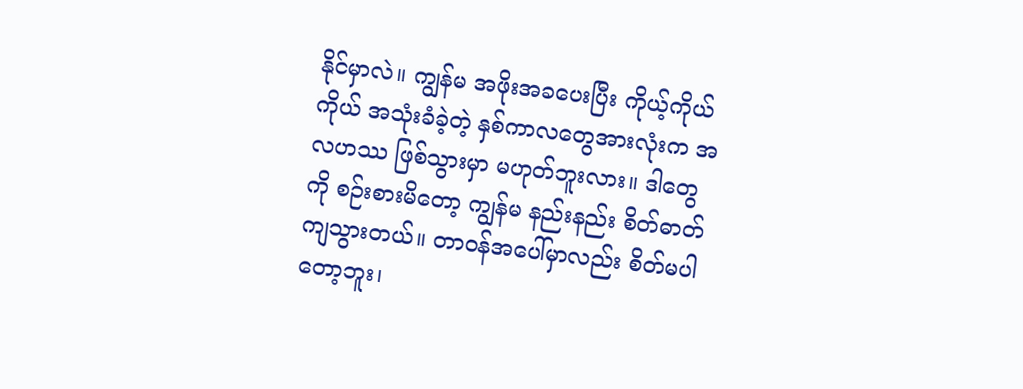နိုင်မှာလဲ။ ကျွန်မ အဖိုးအခပေးပြီး ကိုယ့်ကိုယ်ကိုယ် အသုံးခံခဲ့တဲ့ နှစ်ကာလတွေအားလုံးက အလဟဿ ဖြစ်သွားမှာ မဟုတ်ဘူးလား။ ဒါတွေကို စဉ်းစားမိတော့ ကျွန်မ နည်းနည်း စိတ်ဓာတ်ကျသွားတယ်။ တာဝန်အပေါ်မှာလည်း စိတ်မပါတော့ဘူး၊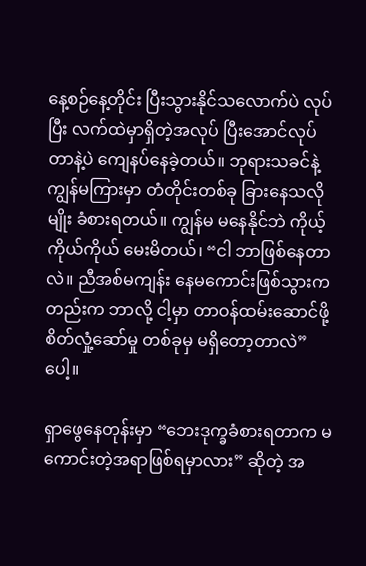နေ့စဉ်နေ့တိုင်း ပြီးသွားနိုင်သလောက်ပဲ လုပ်ပြီး လက်ထဲမှာရှိတဲ့အလုပ် ပြီးအောင်လုပ်တာနဲ့ပဲ ကျေနပ်နေခဲ့တယ်။ ဘုရားသခင်နဲ့ ကျွန်မကြားမှာ တံတိုင်းတစ်ခု ခြားနေသလိုမျိုး ခံစားရတယ်။ ကျွန်မ မနေနိုင်ဘဲ ကိုယ့်ကိုယ်ကိုယ် မေးမိတယ်၊ “ငါ ဘာဖြစ်နေတာလဲ။ ညီအစ်မကျန်း နေမကောင်းဖြစ်သွားကတည်းက ဘာလို့ ငါ့မှာ တာဝန်ထမ်းဆောင်ဖို့ စိတ်လှုံ့ဆော်မှု တစ်ခုမှ မရှိတော့တာလဲ” ပေါ့။

ရှာဖွေနေတုန်းမှာ “ဘေးဒုက္ခခံစားရတာက မကောင်းတဲ့အရာဖြစ်ရမှာလား” ဆိုတဲ့ အ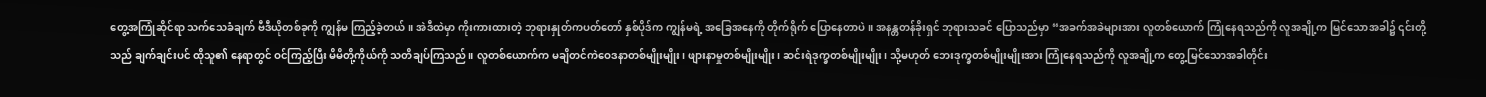တွေ့အကြုံဆိုင်ရာ သက်သေခံချက် ဗီဒီယိုတစ်ခုကို ကျွန်မ ကြည့်ခဲ့တယ်။ အဲဒီထဲမှာ ကိုးကားထားတဲ့ ဘုရားနှုတ်ကပတ်တော် နှစ်ပိုဒ်က ကျွန်မရဲ့ အခြေအနေကို တိုက်ရိုက် ပြောနေတာပဲ။ အနန္တတန်ခိုးရှင် ဘုရားသခင် ပြောသည်မှာ “အခက်အခဲများအား လူတစ်ယောက် ကြုံနေရသည်ကို လူအချို့က မြင်သောအခါ၌ ၎င်းတို့သည် ချက်ချင်းပင် ထိုသူ၏ နေရာတွင် ဝင်ကြည့်ပြီး မိမိတို့ကိုယ်ကို သတိချပ်ကြသည်။ လူတစ်ယောက်က မချိတင်ကဲဝေဒနာတစ်မျိုးမျိုး၊ ဖျားနာမှုတစ်မျိုးမျိုး၊ ဆင်းရဲဒုက္ခတစ်မျိုးမျိုး၊ သို့မဟုတ် ဘေးဒုက္ခတစ်မျိုးမျိုးအား ကြုံနေရသည်ကို လူအချို့က တွေ့မြင်သောအခါတိုင်း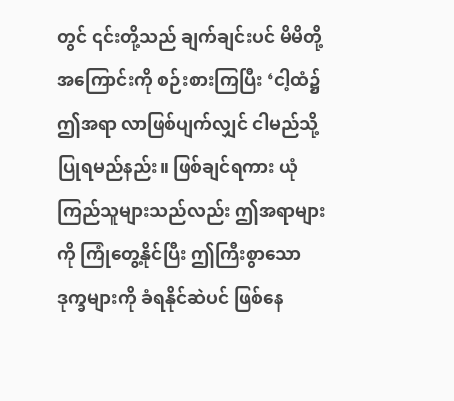တွင် ၎င်းတို့သည် ချက်ချင်းပင် မိမိတို့အကြောင်းကို စဉ်းစားကြပြီး ‘ငါ့ထံ၌ ဤအရာ လာဖြစ်ပျက်လျှင် ငါမည်သို့ပြုရမည်နည်း။ ဖြစ်ချင်ရကား ယုံကြည်သူများသည်လည်း ဤအရာများကို ကြုံတွေ့နိုင်ပြီး ဤကြီးစွာသော ဒုက္ခများကို ခံရနိုင်ဆဲပင် ဖြစ်နေ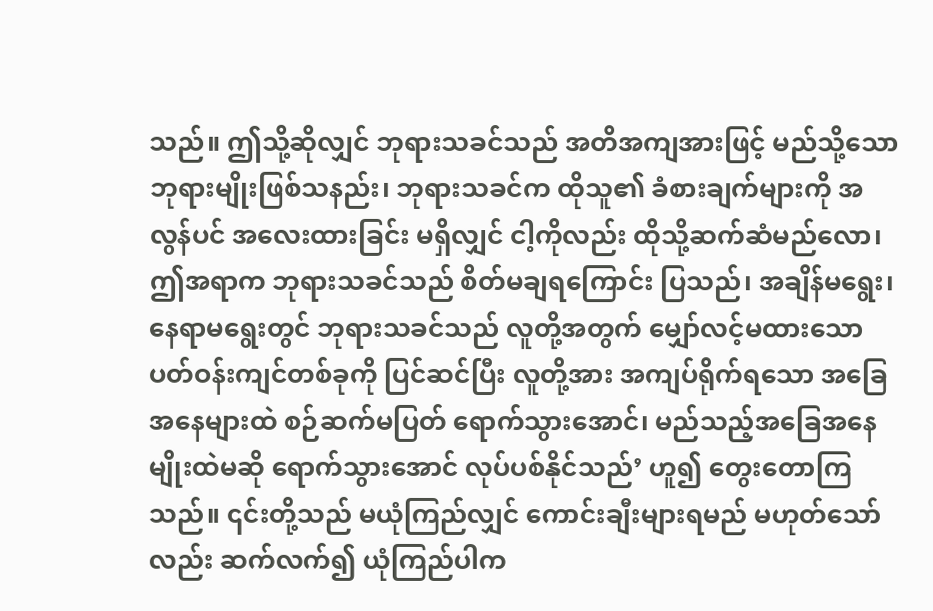သည်။ ဤသို့ဆိုလျှင် ဘုရားသခင်သည် အတိအကျအားဖြင့် မည်သို့သော ဘုရားမျိုးဖြစ်သနည်း၊ ဘုရားသခင်က ထိုသူ၏ ခံစားချက်များကို အလွန်ပင် အလေးထားခြင်း မရှိလျှင် ငါ့ကိုလည်း ထိုသို့ဆက်ဆံမည်လော၊ ဤအရာက ဘုရားသခင်သည် စိတ်မချရကြောင်း ပြသည်၊ အချိန်မရွေး၊ နေရာမရွေးတွင် ဘုရားသခင်သည် လူတို့အတွက် မျှော်လင့်မထားသော ပတ်ဝန်းကျင်တစ်ခုကို ပြင်ဆင်ပြီး လူတို့အား အကျပ်ရိုက်ရသော အခြေအနေများထဲ စဉ်ဆက်မပြတ် ရောက်သွားအောင်၊ မည်သည့်အခြေအနေမျိုးထဲမဆို ရောက်သွားအောင် လုပ်ပစ်နိုင်သည်’ ဟူ၍ တွေးတောကြသည်။ ၎င်းတို့သည် မယုံကြည်လျှင် ကောင်းချီးများရမည် မဟုတ်သော်လည်း ဆက်လက်၍ ယုံကြည်ပါက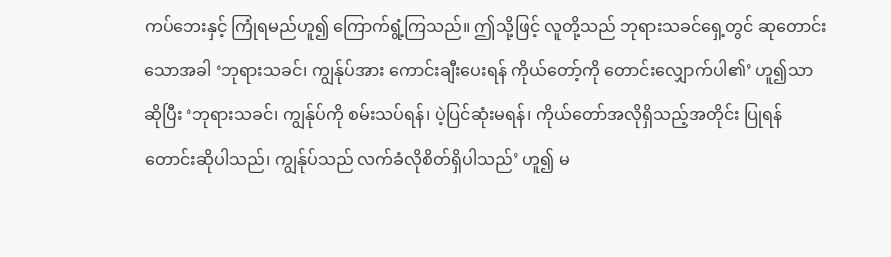ကပ်ဘေးနှင့် ကြုံရမည်ဟူ၍ ကြောက်ရွံ့ကြသည်။ ဤသို့ဖြင့် လူတို့သည် ဘုရားသခင်ရှေ့တွင် ဆုတောင်းသောအခါ ‘ဘုရားသခင်၊ ကျွန်ုပ်အား ကောင်းချီးပေးရန် ကိုယ်တော့်ကို တောင်းလျှောက်ပါ၏’ ဟူ၍သာ ဆိုပြီး ‘ဘုရားသခင်၊ ကျွန်ုပ်ကို စမ်းသပ်ရန်၊ ပဲ့ပြင်ဆုံးမရန်၊ ကိုယ်တော်အလိုရှိသည့်အတိုင်း ပြုရန် တောင်းဆိုပါသည်၊ ကျွန်ုပ်သည် လက်ခံလိုစိတ်ရှိပါသည်’ ဟူ၍ မ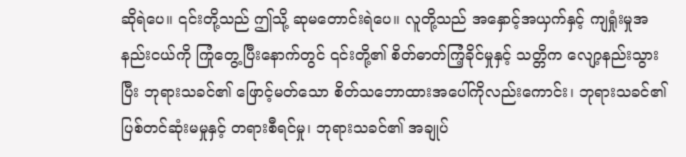ဆိုရဲပေ။ ၎င်းတို့သည် ဤသို့ ဆုမတောင်းရဲပေ။ လူတို့သည် အနှောင့်အယှက်နှင့် ကျရှုံးမှုအနည်းငယ်ကို ကြုံတွေ့ပြီးနောက်တွင် ၎င်းတို့၏ စိတ်ဓာတ်ကြံ့ခိုင်မှုနှင့် သတ္တိက လျော့နည်းသွားပြီး ဘုရားသခင်၏ ဖြောင့်မတ်သော စိတ်သဘောထားအပေါ်ကိုလည်းကောင်း၊ ဘုရားသခင်၏ ပြစ်တင်ဆုံးမမှုနှင့် တရားစီရင်မှု၊ ဘုရားသခင်၏ အချုပ်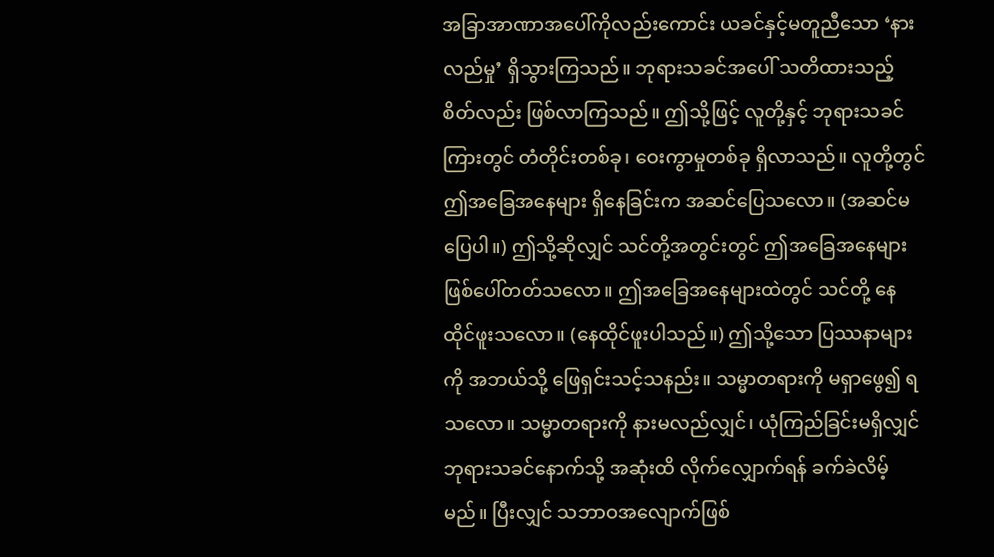အခြာအာဏာအပေါ်ကိုလည်းကောင်း ယခင်နှင့်မတူညီသော ‘နားလည်မှု’ ရှိသွားကြသည်။ ဘုရားသခင်အပေါ် သတိထားသည့်စိတ်လည်း ဖြစ်လာကြသည်။ ဤသို့ဖြင့် လူတို့နှင့် ဘုရားသခင်ကြားတွင် တံတိုင်းတစ်ခု၊ ဝေးကွာမှုတစ်ခု ရှိလာသည်။ လူတို့တွင် ဤအခြေအနေများ ရှိနေခြင်းက အဆင်ပြေသလော။ (အဆင်မပြေပါ။) ဤသို့ဆိုလျှင် သင်တို့အတွင်းတွင် ဤအခြေအနေများ ဖြစ်ပေါ်တတ်သလော။ ဤအခြေအနေများထဲတွင် သင်တို့ နေထိုင်ဖူးသလော။ (နေထိုင်ဖူးပါသည်။) ဤသို့သော ပြဿနာများကို အဘယ်သို့ ဖြေရှင်းသင့်သနည်း။ သမ္မာတရားကို မရှာဖွေ၍ ရသလော။ သမ္မာတရားကို နားမလည်လျှင်၊ ယုံကြည်ခြင်းမရှိလျှင် ဘုရားသခင်နောက်သို့ အဆုံးထိ လိုက်လျှောက်ရန် ခက်ခဲလိမ့်မည်။ ပြီးလျှင် သဘာဝအလျောက်ဖြစ်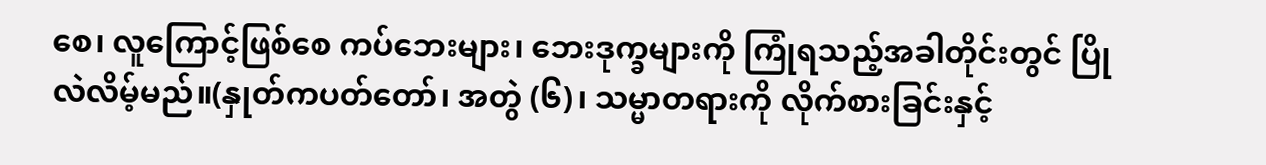စေ၊ လူကြောင့်ဖြစ်စေ ကပ်ဘေးများ၊ ဘေးဒုက္ခများကို ကြုံရသည့်အခါတိုင်းတွင် ပြိုလဲလိမ့်မည်။(နှုတ်ကပတ်တော်၊ အတွဲ (၆)၊ သမ္မာတရားကို လိုက်စားခြင်းနှင့်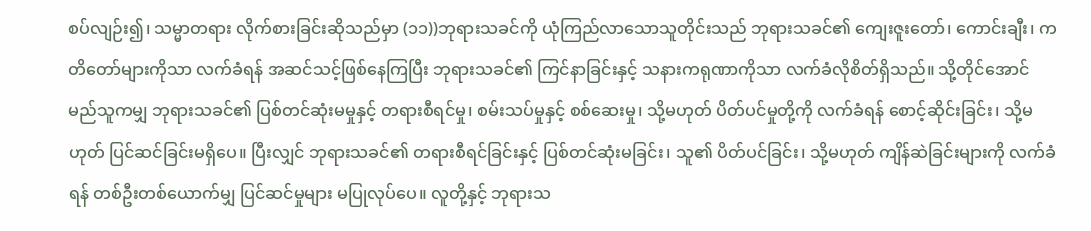စပ်လျဉ်း၍၊ သမ္မာတရား လိုက်စားခြင်းဆိုသည်မှာ (၁၁))ဘုရားသခင်ကို ယုံကြည်လာသောသူတိုင်းသည် ဘုရားသခင်၏ ကျေးဇူးတော်၊ ကောင်းချီး၊ ကတိတော်များကိုသာ လက်ခံရန် အဆင်သင့်ဖြစ်နေကြပြီး ဘုရားသခင်၏ ကြင်နာခြင်းနှင့် သနားကရုဏာကိုသာ လက်ခံလိုစိတ်ရှိသည်။ သို့တိုင်အောင် မည်သူကမျှ ဘုရားသခင်၏ ပြစ်တင်ဆုံးမမှုနှင့် တရားစီရင်မှု၊ စမ်းသပ်မှုနှင့် စစ်ဆေးမှု၊ သို့မဟုတ် ပိတ်ပင်မှုတို့ကို လက်ခံရန် စောင့်ဆိုင်းခြင်း၊ သို့မဟုတ် ပြင်ဆင်ခြင်းမရှိပေ။ ပြီးလျှင် ဘုရားသခင်၏ တရားစီရင်ခြင်းနှင့် ပြစ်တင်ဆုံးမခြင်း၊ သူ၏ ပိတ်ပင်ခြင်း၊ သို့မဟုတ် ကျိန်ဆဲခြင်းများကို လက်ခံရန် တစ်ဦးတစ်ယောက်မျှ ပြင်ဆင်မှုများ မပြုလုပ်ပေ။ လူတို့နှင့် ဘုရားသ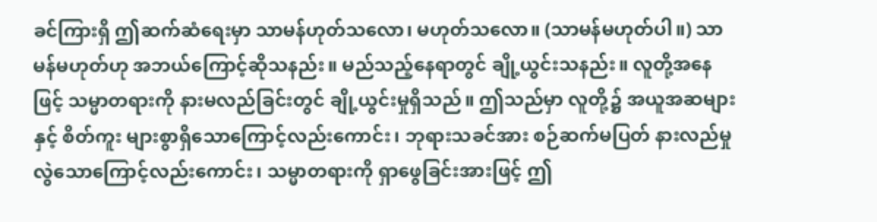ခင်ကြားရှိ ဤဆက်ဆံရေးမှာ သာမန်ဟုတ်သလော၊ မဟုတ်သလော။ (သာမန်မဟုတ်ပါ။) သာမန်မဟုတ်ဟု အဘယ်ကြောင့်ဆိုသနည်း။ မည်သည့်နေရာတွင် ချို့ယွင်းသနည်း။ လူတို့အနေဖြင့် သမ္မာတရားကို နားမလည်ခြင်းတွင် ချို့ယွင်းမှုရှိသည်။ ဤသည်မှာ လူတို့၌ အယူအဆများနှင့် စိတ်ကူး များစွာရှိသောကြောင့်လည်းကောင်း၊ ဘုရားသခင်အား စဉ်ဆက်မပြတ် နားလည်မှုလွဲသောကြောင့်လည်းကောင်း၊ သမ္မာတရားကို ရှာဖွေခြင်းအားဖြင့် ဤ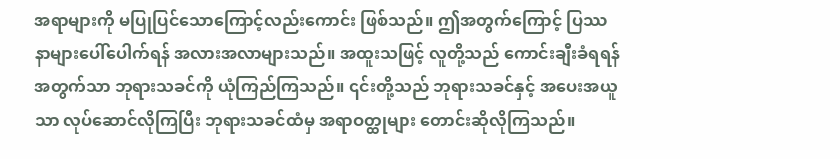အရာများကို မပြုပြင်သောကြောင့်လည်းကောင်း ဖြစ်သည်။ ဤအတွက်ကြောင့် ပြဿနာများပေါ်ပေါက်ရန် အလားအလာများသည်။ အထူးသဖြင့် လူတို့သည် ကောင်းချီးခံရရန်အတွက်သာ ဘုရားသခင်ကို ယုံကြည်ကြသည်။ ၎င်းတို့သည် ဘုရားသခင်နှင့် အပေးအယူသာ လုပ်ဆောင်လိုကြပြီး ဘုရားသခင်ထံမှ အရာဝတ္ထုများ တောင်းဆိုလိုကြသည်။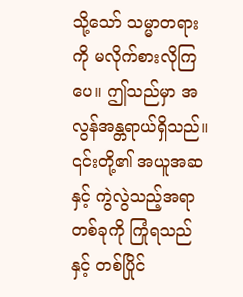သို့သော် သမ္မာတရားကို မလိုက်စားလိုကြပေ။ ဤသည်မှာ အလွန်အန္တရာယ်ရှိသည်။ ၎င်းတို့၏ အယူအဆနှင့် ကွဲလွဲသည့်အရာတစ်ခုကို ကြုံရသည်နှင့် တစ်ပြိုင်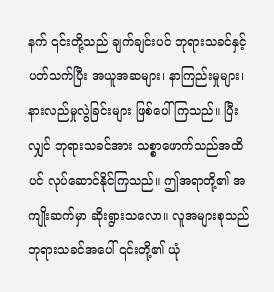နက် ၎င်းတို့သည် ချက်ချင်းပင် ဘုရားသခင်နှင့်ပတ်သက်ပြီး အယူအဆများ၊ နာကြည်းမှုများ၊ နားလည်မှုလွဲခြင်းများ ဖြစ်ပေါ်ကြသည်။ ပြီးလျှင် ဘုရားသခင်အား သစ္စာဖောက်သည်အထိပင် လုပ်ဆောင်နိုင်ကြသည်။ ဤအရာတို့၏ အကျိုးဆက်မှာ ဆိုးရွားသလော။ လူအများစုသည် ဘုရားသခင်အပေါ် ၎င်းတို့၏ ယုံ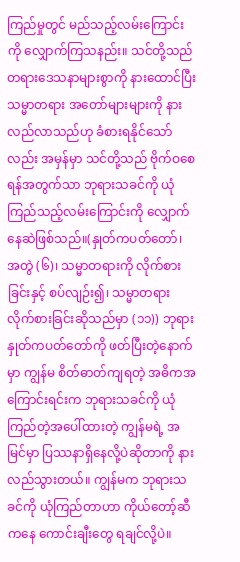ကြည်မှုတွင် မည်သည့်လမ်းကြောင်းကို လျှောက်ကြသနည်း။ သင်တို့သည် တရားဒေသနာများစွာကို နားထောင်ပြီး သမ္မာတရား အတော်များများကို နားလည်လာသည်ဟု ခံစားရနိုင်သော်လည်း အမှန်မှာ သင်တို့သည် ဗိုက်ဝစေရန်အတွက်သာ ဘုရားသခင်ကို ယုံကြည်သည့်လမ်းကြောင်းကို လျှောက်နေဆဲဖြစ်သည်။(နှုတ်ကပတ်တော်၊ အတွဲ (၆)၊ သမ္မာတရားကို လိုက်စားခြင်းနှင့် စပ်လျဉ်း၍၊ သမ္မာတရား လိုက်စားခြင်းဆိုသည်မှာ (၁၁)) ဘုရားနှုတ်ကပတ်တော်ကို ဖတ်ပြီးတဲ့နောက်မှာ ကျွန်မ စိတ်ဓာတ်ကျရတဲ့ အဓိကအကြောင်းရင်းက ဘုရားသခင်ကို ယုံကြည်တဲ့အပေါ်ထားတဲ့ ကျွန်မရဲ့ အမြင်မှာ ပြဿနာရှိနေလို့ပဲဆိုတာကို နားလည်သွားတယ်။ ကျွန်မက ဘုရားသခင်ကို ယုံကြည်တာဟာ ကိုယ်တော့်ဆီကနေ ကောင်းချီးတွေ ရချင်လို့ပဲ။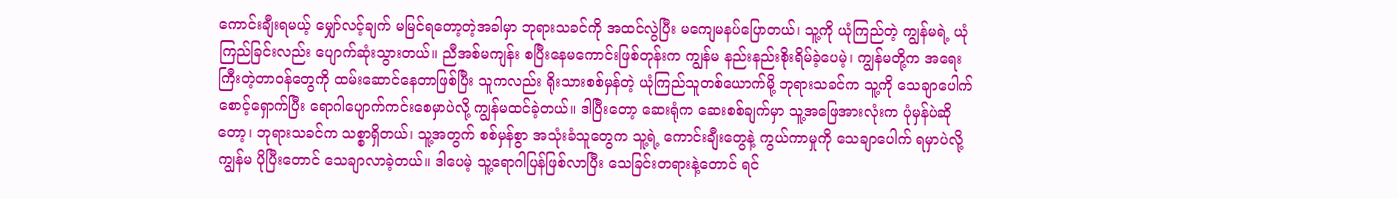ကောင်းချီးရမယ့် မျှော်လင့်ချက် မမြင်ရတော့တဲ့အခါမှာ ဘုရားသခင်ကို အထင်လွဲပြီး မကျေမနပ်ပြောတယ်၊ သူ့ကို ယုံကြည်တဲ့ ကျွန်မရဲ့ ယုံကြည်ခြင်းလည်း ပျောက်ဆုံးသွားတယ်။ ညီအစ်မကျန်း စပြီးနေမကောင်းဖြစ်တုန်းက ကျွန်မ နည်းနည်းစိုးရိမ်ခဲ့ပေမဲ့၊ ကျွန်မတို့က အရေးကြီးတဲ့တာဝန်တွေကို ထမ်းဆောင်နေတာဖြစ်ပြီး သူကလည်း ရိုးသားစစ်မှန်တဲ့ ယုံကြည်သူတစ်ယောက်မို့ ဘုရားသခင်က သူ့ကို သေချာပေါက် စောင့်ရှောက်ပြီး ရောဂါပျောက်ကင်းစေမှာပဲလို့ ကျွန်မထင်ခဲ့တယ်။ ဒါပြီးတော့ ဆေးရုံက ဆေးစစ်ချက်မှာ သူ့အဖြေအားလုံးက ပုံမှန်ပဲဆိုတော့၊ ဘုရားသခင်က သစ္စာရှိတယ်၊ သူ့အတွက် စစ်မှန်စွာ အသုံးခံသူတွေက သူ့ရဲ့ ကောင်းချီးတွေနဲ့ ကွယ်ကာမှုကို သေချာပေါက် ရမှာပဲလို့ ကျွန်မ ပိုပြီးတောင် သေချာလာခဲ့တယ်။ ဒါပေမဲ့ သူ့ရောဂါပြန်ဖြစ်လာပြီး သေခြင်းတရားနဲ့တောင် ရင်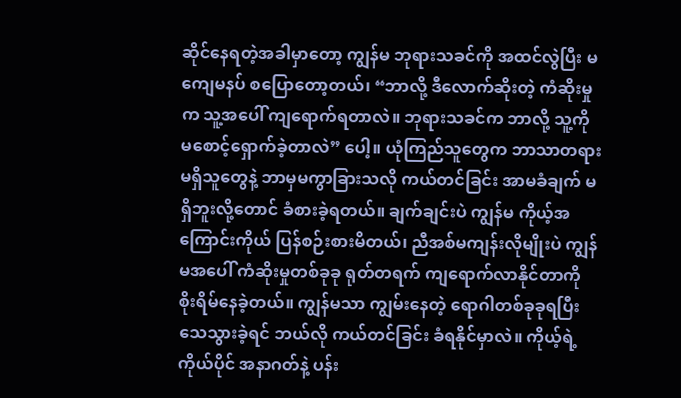ဆိုင်နေရတဲ့အခါမှာတော့ ကျွန်မ ဘုရားသခင်ကို အထင်လွဲပြီး မကျေမနပ် စပြောတော့တယ်၊ “ဘာလို့ ဒီလောက်ဆိုးတဲ့ ကံဆိုးမှုက သူ့အပေါ် ကျရောက်ရတာလဲ။ ဘုရားသခင်က ဘာလို့ သူ့ကို မစောင့်ရှောက်ခဲ့တာလဲ” ပေါ့။ ယုံကြည်သူတွေက ဘာသာတရားမရှိသူတွေနဲ့ ဘာမှမကွာခြားသလို ကယ်တင်ခြင်း အာမခံချက် မရှိဘူးလို့တောင် ခံစားခဲ့ရတယ်။ ချက်ချင်းပဲ ကျွန်မ ကိုယ့်အကြောင်းကိုယ် ပြန်စဉ်းစားမိတယ်၊ ညီအစ်မကျန်းလိုမျိုးပဲ ကျွန်မအပေါ် ကံဆိုးမှုတစ်ခုခု ရုတ်တရက် ကျရောက်လာနိုင်တာကို စိုးရိမ်နေခဲ့တယ်။ ကျွန်မသာ ကျွမ်းနေတဲ့ ရောဂါတစ်ခုခုရပြီး သေသွားခဲ့ရင် ဘယ်လို ကယ်တင်ခြင်း ခံရနိုင်မှာလဲ။ ကိုယ့်ရဲ့ ကိုယ်ပိုင် အနာဂတ်နဲ့ ပန်း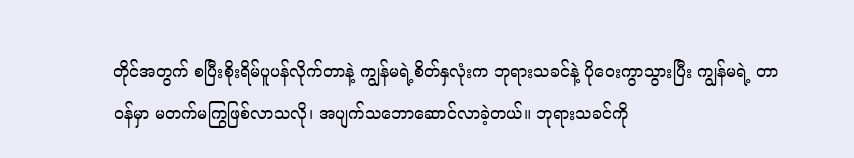တိုင်အတွက် စပြီးစိုးရိမ်ပူပန်လိုက်တာနဲ့ ကျွန်မရဲ့စိတ်နှလုံးက ဘုရားသခင်နဲ့ ပိုဝေးကွာသွားပြီး ကျွန်မရဲ့ တာဝန်မှာ မတက်မကြွဖြစ်လာသလို၊ အပျက်သဘောဆောင်လာခဲ့တယ်။ ဘုရားသခင်ကို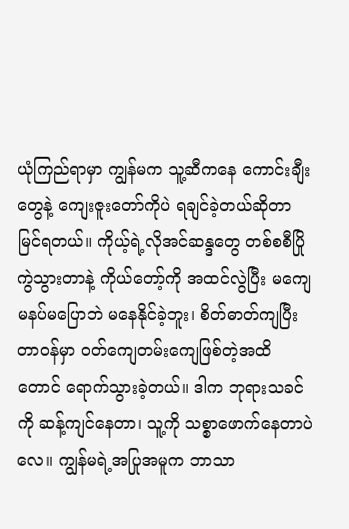ယုံကြည်ရာမှာ ကျွန်မက သူ့ဆီကနေ ကောင်းချီးတွေနဲ့ ကျေးဇူးတော်ကိုပဲ ရချင်ခဲ့တယ်ဆိုတာ မြင်ရတယ်။ ကိုယ့်ရဲ့လိုအင်ဆန္ဒတွေ တစ်စစီပြိုကွဲသွားတာနဲ့ ကိုယ်တော့်ကို အထင်လွဲပြီး မကျေမနပ်မပြောဘဲ မနေနိုင်ခဲ့ဘူး၊ စိတ်ဓာတ်ကျပြီး တာဝန်မှာ ဝတ်ကျေတမ်းကျေဖြစ်တဲ့အထိတောင် ရောက်သွားခဲ့တယ်။ ဒါက ဘုရားသခင်ကို ဆန့်ကျင်နေတာ၊ သူ့ကို သစ္စာဖောက်နေတာပဲလေ။ ကျွန်မရဲ့အပြုအမူက ဘာသာ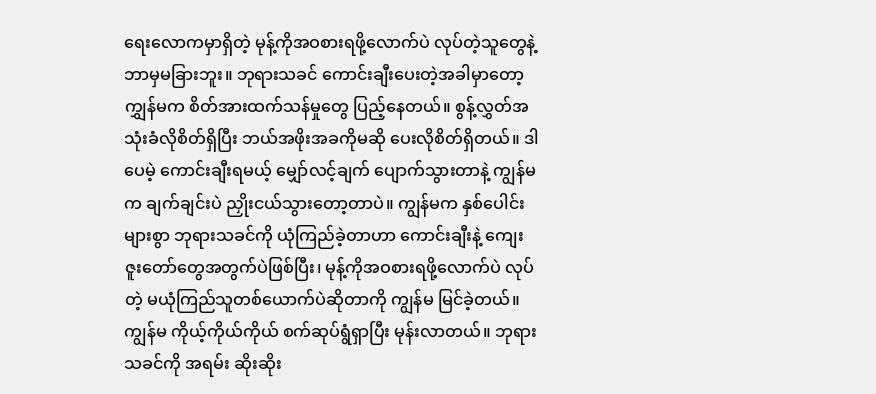ရေးလောကမှာရှိတဲ့ မုန့်ကိုအဝစားရဖို့လောက်ပဲ လုပ်တဲ့သူတွေနဲ့ ဘာမှမခြားဘူး။ ဘုရားသခင် ကောင်းချီးပေးတဲ့အခါမှာတော့ ကျွှန်မက စိတ်အားထက်သန်မှုတွေ ပြည့်နေတယ်။ စွန့်လွှတ်အသုံးခံလိုစိတ်ရှိပြီး ဘယ်အဖိုးအခကိုမဆို ပေးလိုစိတ်ရှိတယ်။ ဒါပေမဲ့ ကောင်းချီးရမယ့် မျှော်လင့်ချက် ပျောက်သွားတာနဲ့ ကျွန်မက ချက်ချင်းပဲ ညှိုးငယ်သွားတော့တာပဲ။ ကျွန်မက နှစ်ပေါင်းများစွာ ဘုရားသခင်ကို ယုံကြည်ခဲ့တာဟာ ကောင်းချီးနဲ့ ကျေးဇူးတော်တွေအတွက်ပဲဖြစ်ပြီး၊ မုန့်ကိုအဝစားရဖို့လောက်ပဲ လုပ်တဲ့ မယုံကြည်သူတစ်ယောက်ပဲဆိုတာကို ကျွန်မ မြင်ခဲ့တယ်။ ကျွန်မ ကိုယ့်ကိုယ်ကိုယ် စက်ဆုပ်ရွံရှာပြီး မုန်းလာတယ်။ ဘုရားသခင်ကို အရမ်း ဆိုးဆိုး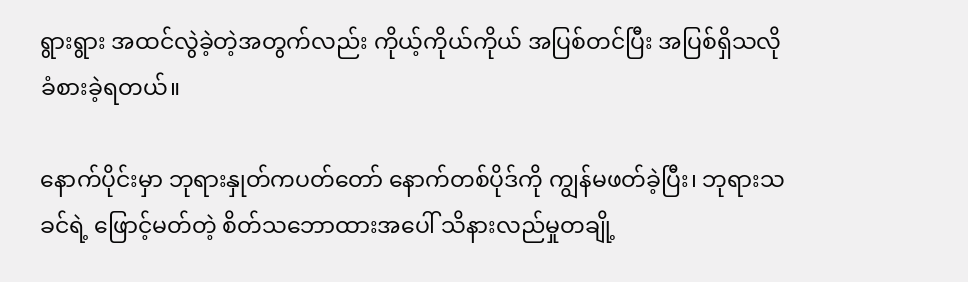ရွားရွား အထင်လွဲခဲ့တဲ့အတွက်လည်း ကိုယ့်ကိုယ်ကိုယ် အပြစ်တင်ပြီး အပြစ်ရှိသလို ခံစားခဲ့ရတယ်။

နောက်ပိုင်းမှာ ဘုရားနှုတ်ကပတ်တော် နောက်တစ်ပိုဒ်ကို ကျွန်မဖတ်ခဲ့ပြီး၊ ဘုရားသခင်ရဲ့ ဖြောင့်မတ်တဲ့ စိတ်သဘောထားအပေါ် သိနားလည်မှုတချို့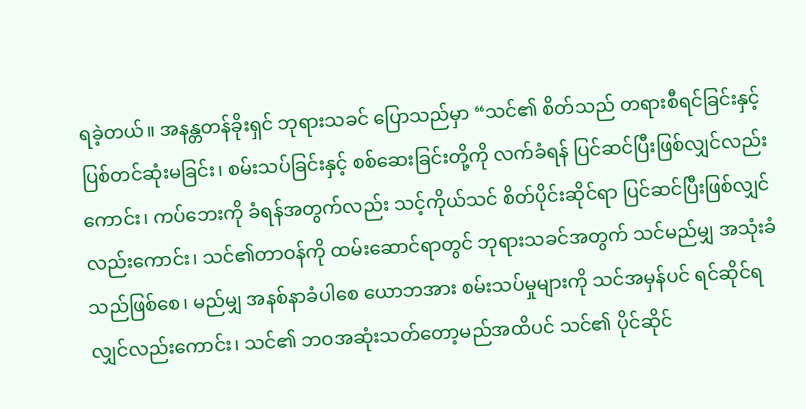ရခဲ့တယ်။ အနန္တတန်ခိုးရှင် ဘုရားသခင် ပြောသည်မှာ “သင်၏ စိတ်သည် တရားစီရင်ခြင်းနှင့် ပြစ်တင်ဆုံးမခြင်း၊ စမ်းသပ်ခြင်းနှင့် စစ်ဆေးခြင်းတို့ကို လက်ခံရန် ပြင်ဆင်ပြီးဖြစ်လျှင်လည်းကောင်း၊ ကပ်ဘေးကို ခံရန်အတွက်လည်း သင့်ကိုယ်သင် စိတ်ပိုင်းဆိုင်ရာ ပြင်ဆင်ပြီးဖြစ်လျှင်လည်းကောင်း၊ သင်၏တာဝန်ကို ထမ်းဆောင်ရာတွင် ဘုရားသခင်အတွက် သင်မည်မျှ အသုံးခံသည်ဖြစ်စေ၊ မည်မျှ အနစ်နာခံပါစေ ယောဘအား စမ်းသပ်မှုများကို သင်အမှန်ပင် ရင်ဆိုင်ရလျှင်လည်းကောင်း၊ သင်၏ ဘဝအဆုံးသတ်တော့မည်အထိပင် သင်၏ ပိုင်ဆိုင်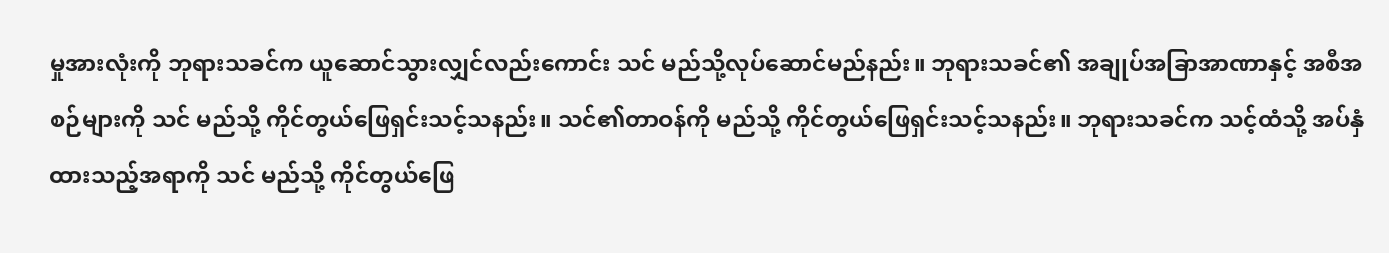မှုအားလုံးကို ဘုရားသခင်က ယူဆောင်သွားလျှင်လည်းကောင်း သင် မည်သို့လုပ်ဆောင်မည်နည်း။ ဘုရားသခင်၏ အချုပ်အခြာအာဏာနှင့် အစီအစဉ်များကို သင် မည်သို့ ကိုင်တွယ်ဖြေရှင်းသင့်သနည်း။ သင်၏တာဝန်ကို မည်သို့ ကိုင်တွယ်ဖြေရှင်းသင့်သနည်း။ ဘုရားသခင်က သင့်ထံသို့ အပ်နှံထားသည့်အရာကို သင် မည်သို့ ကိုင်တွယ်ဖြေ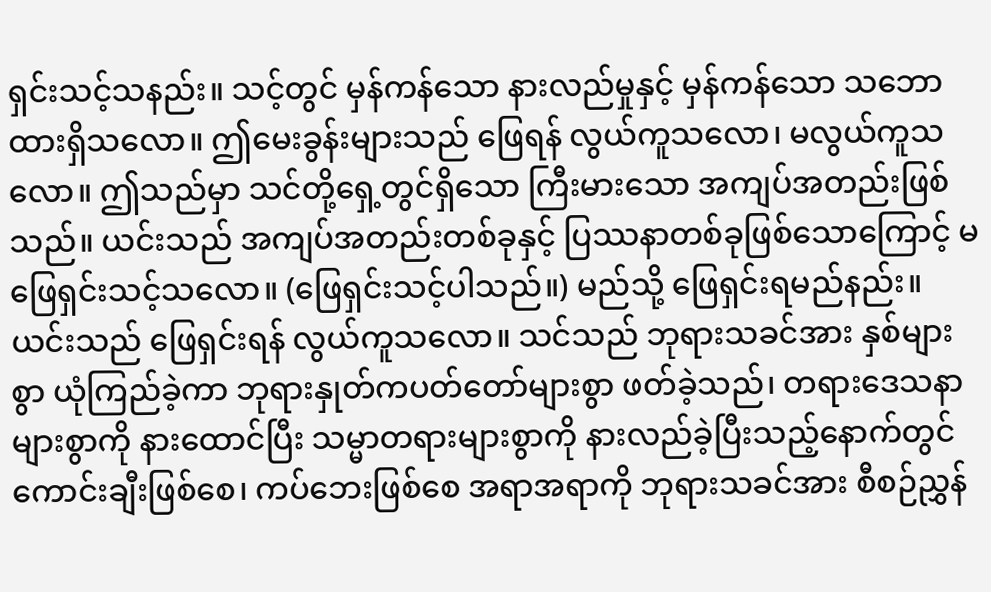ရှင်းသင့်သနည်း။ သင့်တွင် မှန်ကန်သော နားလည်မှုနှင့် မှန်ကန်သော သဘောထားရှိသလော။ ဤမေးခွန်းများသည် ဖြေရန် လွယ်ကူသလော၊ မလွယ်ကူသလော။ ဤသည်မှာ သင်တို့ရှေ့တွင်ရှိသော ကြီးမားသော အကျပ်အတည်းဖြစ်သည်။ ယင်းသည် အကျပ်အတည်းတစ်ခုနှင့် ပြဿနာတစ်ခုဖြစ်သောကြောင့် မဖြေရှင်းသင့်သလော။ (ဖြေရှင်းသင့်ပါသည်။) မည်သို့ ဖြေရှင်းရမည်နည်း။ ယင်းသည် ဖြေရှင်းရန် လွယ်ကူသလော။ သင်သည် ဘုရားသခင်အား နှစ်များစွာ ယုံကြည်ခဲ့ကာ ဘုရားနှုတ်ကပတ်တော်များစွာ ဖတ်ခဲ့သည်၊ တရားဒေသနာများစွာကို နားထောင်ပြီး သမ္မာတရားများစွာကို နားလည်ခဲ့ပြီးသည့်နောက်တွင် ကောင်းချီးဖြစ်စေ၊ ကပ်ဘေးဖြစ်စေ အရာအရာကို ဘုရားသခင်အား စီစဉ်ညွှန်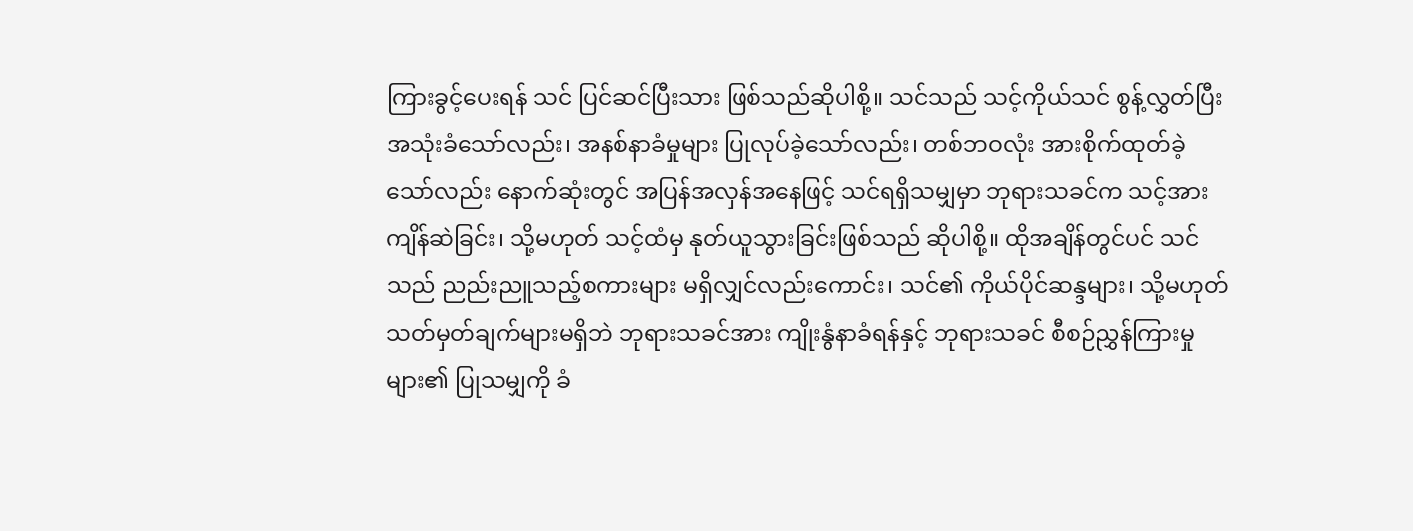ကြားခွင့်ပေးရန် သင် ပြင်ဆင်ပြီးသား ဖြစ်သည်ဆိုပါစို့။ သင်သည် သင့်ကိုယ်သင် စွန့်လွှတ်ပြီး အသုံးခံသော်လည်း၊ အနစ်နာခံမှုများ ပြုလုပ်ခဲ့သော်လည်း၊ တစ်ဘဝလုံး အားစိုက်ထုတ်ခဲ့သော်လည်း နောက်ဆုံးတွင် အပြန်အလှန်အနေဖြင့် သင်ရရှိသမျှမှာ ဘုရားသခင်က သင့်အား ကျိန်ဆဲခြင်း၊ သို့မဟုတ် သင့်ထံမှ နုတ်ယူသွားခြင်းဖြစ်သည် ဆိုပါစို့။ ထိုအချိန်တွင်ပင် သင်သည် ညည်းညူသည့်စကားများ မရှိလျှင်လည်းကောင်း၊ သင်၏ ကိုယ်ပိုင်ဆန္ဒများ၊ သို့မဟုတ် သတ်မှတ်ချက်များမရှိဘဲ ဘုရားသခင်အား ကျိုးနွံနာခံရန်နှင့် ဘုရားသခင် စီစဉ်ညွှန်ကြားမှုများ၏ ပြုသမျှကို ခံ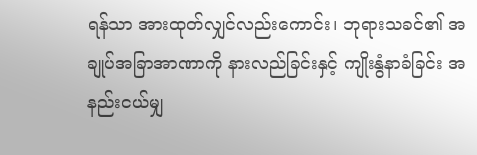ရန်သာ အားထုတ်လျှင်လည်းကောင်း၊ ဘုရားသခင်၏ အချုပ်အခြာအာဏာကို နားလည်ခြင်းနှင့် ကျိုးနွံနာခံခြင်း အနည်းငယ်မျှ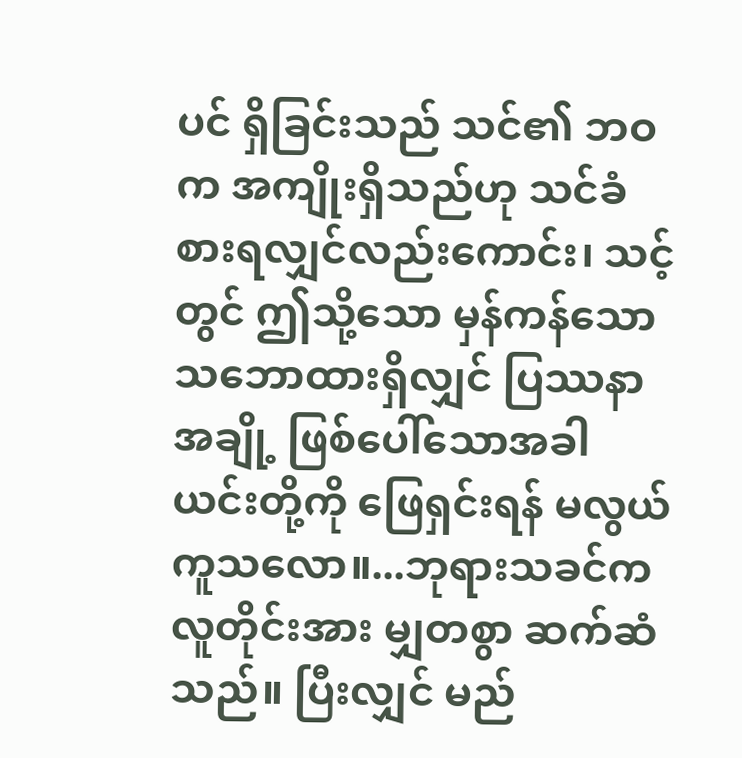ပင် ရှိခြင်းသည် သင်၏ ဘဝက အကျိုးရှိသည်ဟု သင်ခံစားရလျှင်လည်းကောင်း၊ သင့်တွင် ဤသို့သော မှန်ကန်သော သဘောထားရှိလျှင် ပြဿနာအချို့ ဖြစ်ပေါ်သောအခါ ယင်းတို့ကို ဖြေရှင်းရန် မလွယ်ကူသလော။...ဘုရားသခင်က လူတိုင်းအား မျှတစွာ ဆက်ဆံသည်။ ပြီးလျှင် မည်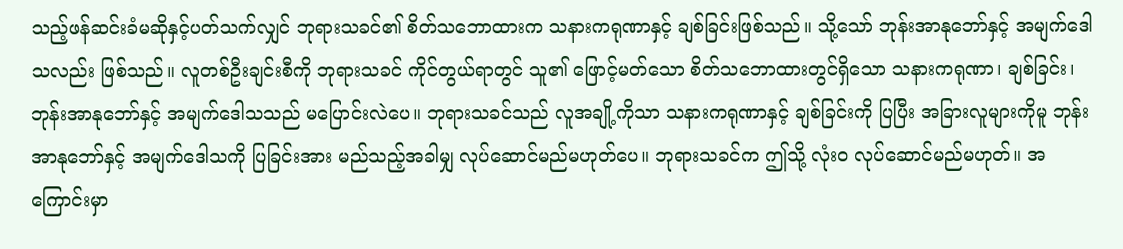သည့်ဖန်ဆင်းခံမဆိုနှင့်ပတ်သက်လျှင် ဘုရားသခင်၏ စိတ်သဘောထားက သနားကရုဏာနှင့် ချစ်ခြင်းဖြစ်သည်။ သို့သော် ဘုန်းအာနုဘော်နှင့် အမျက်ဒေါသလည်း ဖြစ်သည်။ လူတစ်ဦးချင်းစီကို ဘုရားသခင် ကိုင်တွယ်ရာတွင် သူ၏ ဖြောင့်မတ်သော စိတ်သဘောထားတွင်ရှိသော သနားကရုဏာ၊ ချစ်ခြင်း၊ ဘုန်းအာနုဘော်နှင့် အမျက်ဒေါသသည် မပြောင်းလဲပေ။ ဘုရားသခင်သည် လူအချို့ကိုသာ သနားကရုဏာနှင့် ချစ်ခြင်းကို ပြပြီး အခြားလူများကိုမူ ဘုန်းအာနုဘော်နှင့် အမျက်ဒေါသကို ပြခြင်းအား မည်သည့်အခါမျှ လုပ်ဆောင်မည်မဟုတ်ပေ။ ဘုရားသခင်က ဤသို့ လုံးဝ လုပ်ဆောင်မည်မဟုတ်။ အကြောင်းမှာ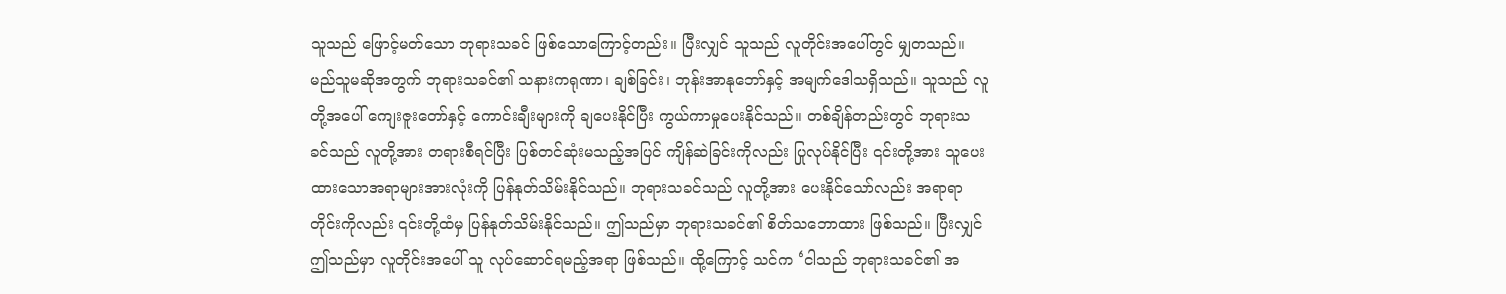သူသည် ဖြောင့်မတ်သော ဘုရားသခင် ဖြစ်သောကြောင့်တည်း။ ပြီးလျှင် သူသည် လူတိုင်းအပေါ်တွင် မျှတသည်။ မည်သူမဆိုအတွက် ဘုရားသခင်၏ သနားကရုဏာ၊ ချစ်ခြင်း၊ ဘုန်းအာနုဘော်နှင့် အမျက်ဒေါသရှိသည်။ သူသည် လူတို့အပေါ် ကျေးဇူးတော်နှင့် ကောင်းချီးများကို ချပေးနိုင်ပြီး ကွယ်ကာမှုပေးနိုင်သည်။ တစ်ချိန်တည်းတွင် ဘုရားသခင်သည် လူတို့အား တရားစီရင်ပြီး ပြစ်တင်ဆုံးမသည့်အပြင် ကျိန်ဆဲခြင်းကိုလည်း ပြုလုပ်နိုင်ပြီး ၎င်းတို့အား သူပေးထားသောအရာများအားလုံးကို ပြန်နုတ်သိမ်းနိုင်သည်။ ဘုရားသခင်သည် လူတို့အား ပေးနိုင်သော်လည်း အရာရာတိုင်းကိုလည်း ၎င်းတို့ထံမှ ပြန်နုတ်သိမ်းနိုင်သည်။ ဤသည်မှာ ဘုရားသခင်၏ စိတ်သဘောထား ဖြစ်သည်။ ပြီးလျှင် ဤသည်မှာ လူတိုင်းအပေါ် သူ လုပ်ဆောင်ရမည့်အရာ ဖြစ်သည်။ ထို့ကြောင့် သင်က ‘ငါသည် ဘုရားသခင်၏ အ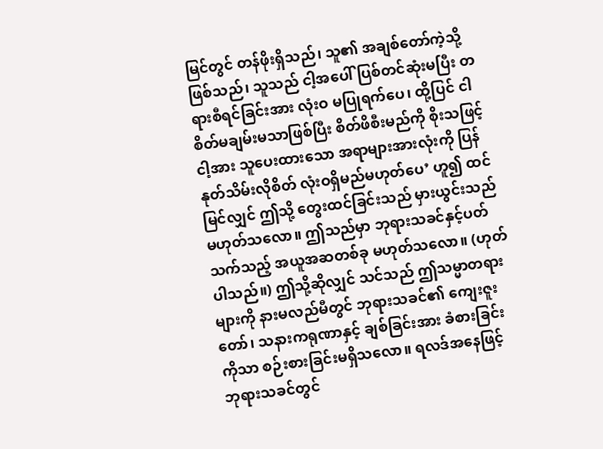မြင်တွင် တန်ဖိုးရှိသည်၊ သူ၏ အချစ်တော်ကဲ့သို့ ဖြစ်သည်၊ သူသည် ငါ့အပေါ် ပြစ်တင်ဆုံးမပြီး တရားစီရင်ခြင်းအား လုံးဝ မပြုရက်ပေ၊ ထို့ပြင် ငါ စိတ်မချမ်းမသာဖြစ်ပြီး စိတ်ဖိစီးမည်ကို စိုးသဖြင့် ငါ့အား သူပေးထားသော အရာများအားလုံးကို ပြန်နုတ်သိမ်းလိုစိတ် လုံးဝရှိမည်မဟုတ်ပေ’ ဟူ၍ ထင်မြင်လျှင် ဤသို့ တွေးထင်ခြင်းသည် မှားယွင်းသည်မဟုတ်သလော။ ဤသည်မှာ ဘုရားသခင်နှင့်ပတ်သက်သည့် အယူအဆတစ်ခု မဟုတ်သလော။ (ဟုတ်ပါသည်။) ဤသို့ဆိုလျှင် သင်သည် ဤသမ္မာတရားများကို နားမလည်မီတွင် ဘုရားသခင်၏ ကျေးဇူးတော်၊ သနားကရုဏာနှင့် ချစ်ခြင်းအား ခံစားခြင်းကိုသာ စဉ်းစားခြင်းမရှိသလော။ ရလဒ်အနေဖြင့် ဘုရားသခင်တွင်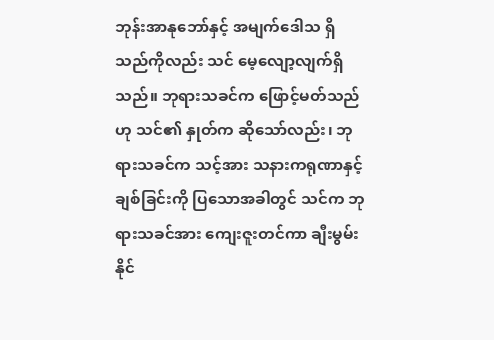ဘုန်းအာနုဘော်နှင့် အမျက်ဒေါသ ရှိသည်ကိုလည်း သင် မေ့လျော့လျက်ရှိသည်။ ဘုရားသခင်က ဖြောင့်မတ်သည်ဟု သင်၏ နှုတ်က ဆိုသော်လည်း၊ ဘုရားသခင်က သင့်အား သနားကရုဏာနှင့် ချစ်ခြင်းကို ပြသောအခါတွင် သင်က ဘုရားသခင်အား ကျေးဇူးတင်ကာ ချီးမွမ်းနိုင်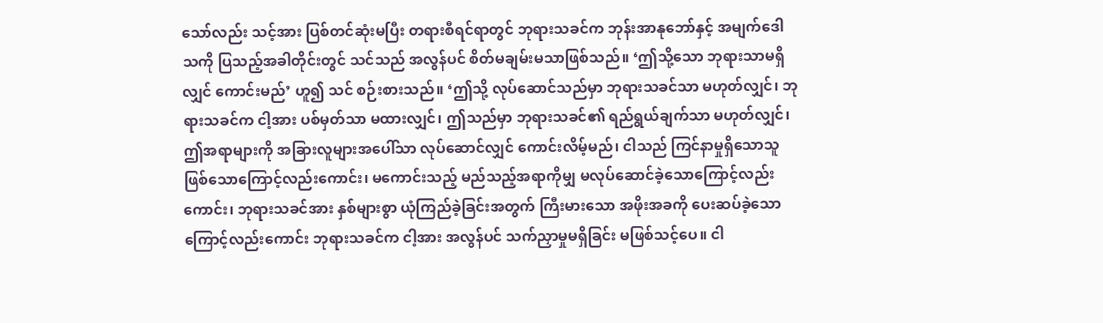သော်လည်း သင့်အား ပြစ်တင်ဆုံးမပြီး တရားစီရင်ရာတွင် ဘုရားသခင်က ဘုန်းအာနုဘော်နှင့် အမျက်ဒေါသကို ပြသည့်အခါတိုင်းတွင် သင်သည် အလွန်ပင် စိတ်မချမ်းမသာဖြစ်သည်။ ‘ဤသို့သော ဘုရားသာမရှိလျှင် ကောင်းမည်’ ဟူ၍ သင် စဉ်းစားသည်။ ‘ဤသို့ လုပ်ဆောင်သည်မှာ ဘုရားသခင်သာ မဟုတ်လျှင်၊ ဘုရားသခင်က ငါ့အား ပစ်မှတ်သာ မထားလျှင်၊ ဤသည်မှာ ဘုရားသခင်၏ ရည်ရွယ်ချက်သာ မဟုတ်လျှင်၊ ဤအရာများကို အခြားလူများအပေါ်သာ လုပ်ဆောင်လျှင် ကောင်းလိမ့်မည်၊ ငါသည် ကြင်နာမှုရှိသောသူ ဖြစ်သောကြောင့်လည်းကောင်း၊ မကောင်းသည့် မည်သည့်အရာကိုမျှ မလုပ်ဆောင်ခဲ့သောကြောင့်လည်းကောင်း၊ ဘုရားသခင်အား နှစ်များစွာ ယုံကြည်ခဲ့ခြင်းအတွက် ကြီးမားသော အဖိုးအခကို ပေးဆပ်ခဲ့သောကြောင့်လည်းကောင်း ဘုရားသခင်က ငါ့အား အလွန်ပင် သက်ညှာမှုမရှိခြင်း မဖြစ်သင့်ပေ။ ငါ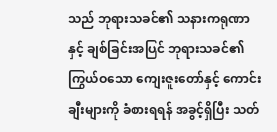သည် ဘုရားသခင်၏ သနားကရုဏာနှင့် ချစ်ခြင်းအပြင် ဘုရားသခင်၏ ကြွယ်ဝသော ကျေးဇူးတော်နှင့် ကောင်းချီးများကို ခံစားရရန် အခွင့်ရှိပြီး သတ်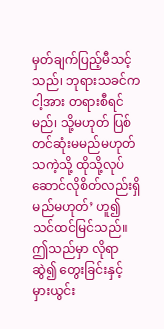မှတ်ချက်ပြည့်မီသင့်သည်၊ ဘုရားသခင်က ငါ့အား တရားစီရင်မည်၊ သို့မဟုတ် ပြစ်တင်ဆုံးမမည်မဟုတ်သကဲ့သို့ ထိုသို့လုပ်ဆောင်လိုစိတ်လည်းရှိမည်မဟုတ်’ ဟူ၍ သင်ထင်မြင်သည်။ ဤသည်မှာ လိုရာဆွဲ၍ တွေးခြင်းနှင့် မှားယွင်း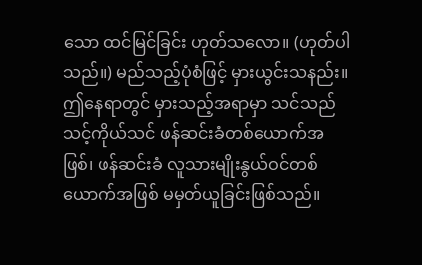သော ထင်မြင်ခြင်း ဟုတ်သလော။ (ဟုတ်ပါသည်။) မည်သည့်ပုံစံဖြင့် မှားယွင်းသနည်း။ ဤနေရာတွင် မှားသည့်အရာမှာ သင်သည် သင့်ကိုယ်သင် ဖန်ဆင်းခံတစ်ယောက်အဖြစ်၊ ဖန်ဆင်းခံ လူသားမျိုးနွယ်ဝင်တစ်ယောက်အဖြစ် မမှတ်ယူခြင်းဖြစ်သည်။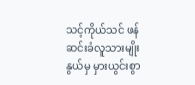သင့်ကိုယ်သင် ဖန်ဆင်းခံလူသားမျိုးနွယ်မှ မှားယွင်းစွာ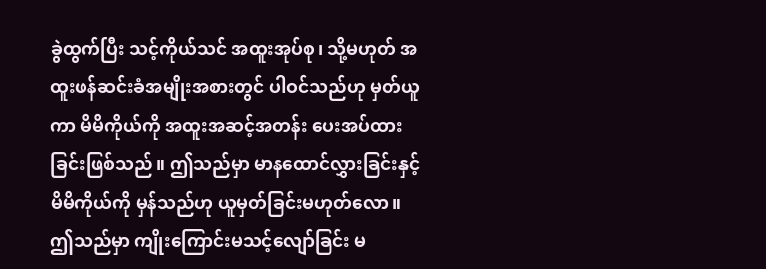ခွဲထွက်ပြီး သင့်ကိုယ်သင် အထူးအုပ်စု၊ သို့မဟုတ် အထူးဖန်ဆင်းခံအမျိုးအစားတွင် ပါဝင်သည်ဟု မှတ်ယူကာ မိမိကိုယ်ကို အထူးအဆင့်အတန်း ပေးအပ်ထားခြင်းဖြစ်သည်။ ဤသည်မှာ မာနထောင်လွှားခြင်းနှင့် မိမိကိုယ်ကို မှန်သည်ဟု ယူမှတ်ခြင်းမဟုတ်လော။ ဤသည်မှာ ကျိုးကြောင်းမသင့်လျော်ခြင်း မ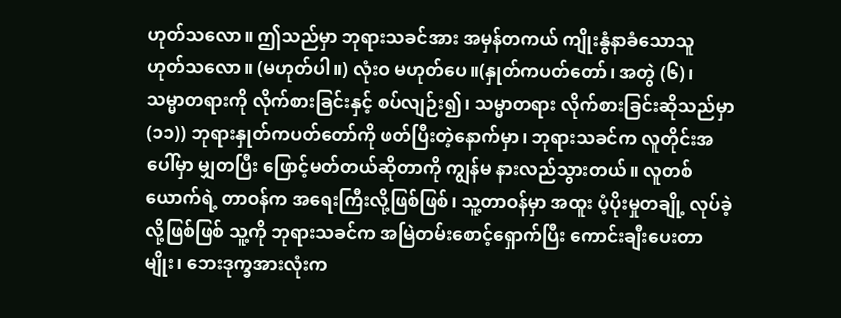ဟုတ်သလော။ ဤသည်မှာ ဘုရားသခင်အား အမှန်တကယ် ကျိုးနွံနာခံသောသူ ဟုတ်သလော။ (မဟုတ်ပါ။) လုံးဝ မဟုတ်ပေ။(နှုတ်ကပတ်တော်၊ အတွဲ (၆)၊ သမ္မာတရားကို လိုက်စားခြင်းနှင့် စပ်လျဉ်း၍၊ သမ္မာတရား လိုက်စားခြင်းဆိုသည်မှာ (၁၁)) ဘုရားနှုတ်ကပတ်တော်ကို ဖတ်ပြီးတဲ့နောက်မှာ၊ ဘုရားသခင်က လူတိုင်းအပေါ်မှာ မျှတပြီး ဖြောင့်မတ်တယ်ဆိုတာကို ကျွန်မ နားလည်သွားတယ်။ လူတစ်ယောက်ရဲ့ တာဝန်က အရေးကြီးလို့ဖြစ်ဖြစ်၊ သူ့တာဝန်မှာ အထူး ပံ့ပိုးမှုတချို့ လုပ်ခဲ့လို့ဖြစ်ဖြစ် သူ့ကို ဘုရားသခင်က အမြဲတမ်းစောင့်ရှောက်ပြီး ကောင်းချီးပေးတာမျိုး၊ ဘေးဒုက္ခအားလုံးက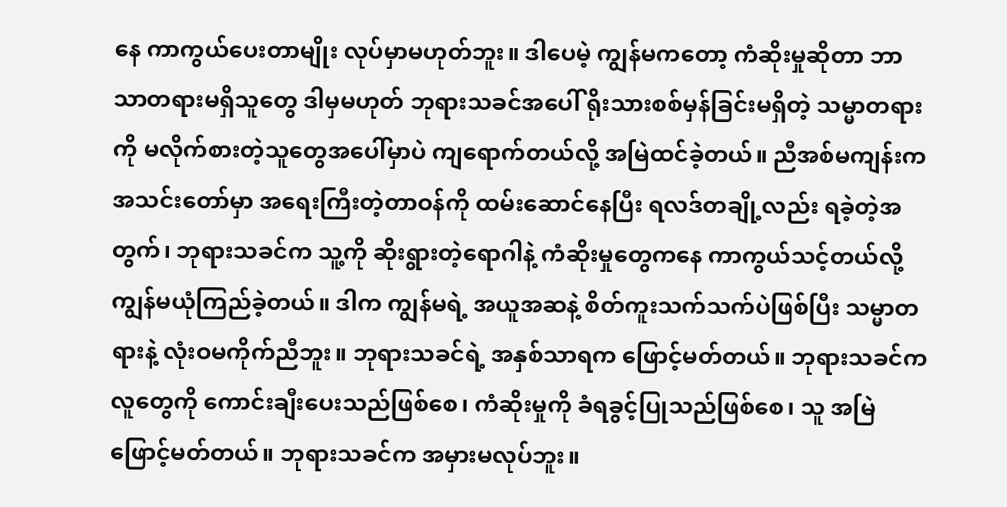နေ ကာကွယ်ပေးတာမျိုး လုပ်မှာမဟုတ်ဘူး။ ဒါပေမဲ့ ကျွန်မကတော့ ကံဆိုးမှုဆိုတာ ဘာသာတရားမရှိသူတွေ ဒါမှမဟုတ် ဘုရားသခင်အပေါ် ရိုးသားစစ်မှန်ခြင်းမရှိတဲ့ သမ္မာတရားကို မလိုက်စားတဲ့သူတွေအပေါ်မှာပဲ ကျရောက်တယ်လို့ အမြဲထင်ခဲ့တယ်။ ညီအစ်မကျန်းက အသင်းတော်မှာ အရေးကြီးတဲ့တာဝန်ကို ထမ်းဆောင်နေပြီး ရလဒ်တချို့လည်း ရခဲ့တဲ့အတွက်၊ ဘုရားသခင်က သူ့ကို ဆိုးရွားတဲ့ရောဂါနဲ့ ကံဆိုးမှုတွေကနေ ကာကွယ်သင့်တယ်လို့ ကျွန်မယုံကြည်ခဲ့တယ်။ ဒါက ကျွန်မရဲ့ အယူအဆနဲ့ စိတ်ကူးသက်သက်ပဲဖြစ်ပြီး သမ္မာတရားနဲ့ လုံးဝမကိုက်ညီဘူး။ ဘုရားသခင်ရဲ့ အနှစ်သာရက ဖြောင့်မတ်တယ်။ ဘုရားသခင်က လူတွေကို ကောင်းချီးပေးသည်ဖြစ်စေ၊ ကံဆိုးမှုကို ခံရခွင့်ပြုသည်ဖြစ်စေ၊ သူ အမြဲ ဖြောင့်မတ်တယ်။ ဘုရားသခင်က အမှားမလုပ်ဘူး။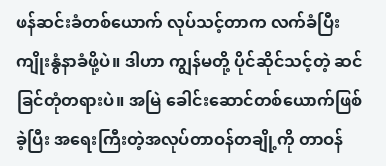ဖန်ဆင်းခံတစ်ယောက် လုပ်သင့်တာက လက်ခံပြီး ကျိုးနွံနာခံဖို့ပဲ။ ဒါဟာ ကျွန်မတို့ ပိုင်ဆိုင်သင့်တဲ့ ဆင်ခြင်တုံတရားပဲ။ အမြဲ ခေါင်းဆောင်တစ်ယောက်ဖြစ်ခဲ့ပြီး အရေးကြီးတဲ့အလုပ်တာဝန်တချို့ကို တာဝန်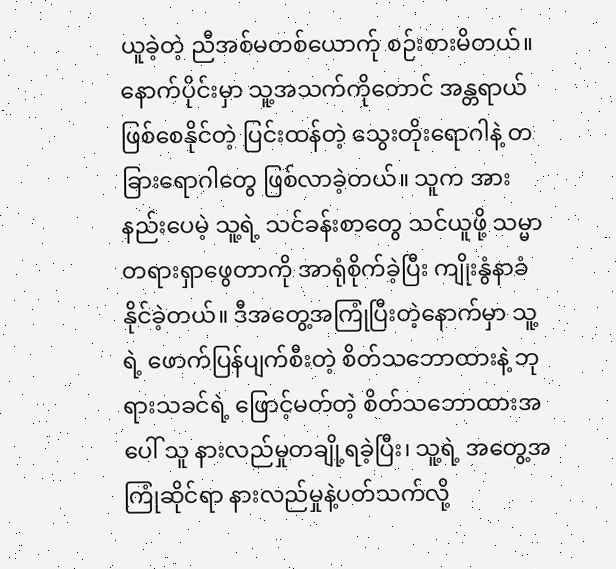ယူခဲ့တဲ့ ညီအစ်မတစ်ယောက်ု စဉ်းစားမိတယ်။ နောက်ပိုင်းမှာ သူ့အသက်ကိုတောင် အန္တရာယ်ဖြစ်စေနိုင်တဲ့ ပြင်းထန်တဲ့ သွေးတိုးရောဂါနဲ့ တခြားရောဂါတွေ ဖြစ်လာခဲ့တယ်။ သူက အားနည်းပေမဲ့ သူ့ရဲ့ သင်ခန်းစာတွေ သင်ယူဖို့ သမ္မာတရားရှာဖွေတာကို အာရုံစိုက်ခဲ့ပြီး ကျိုးနွံနာခံနိုင်ခဲ့တယ်။ ဒီအတွေ့အကြုံပြီးတဲ့နောက်မှာ သူ့ရဲ့ ဖောက်ပြန်ပျက်စီးတဲ့ စိတ်သဘောထားနဲ့ ဘုရားသခင်ရဲ့ ဖြောင့်မတ်တဲ့ စိတ်သဘောထားအပေါ် သူ နားလည်မှုတချို့ရခဲ့ပြီး၊ သူ့ရဲ့ အတွေ့အကြုံဆိုင်ရာ နားလည်မှုနဲ့ပတ်သက်လို့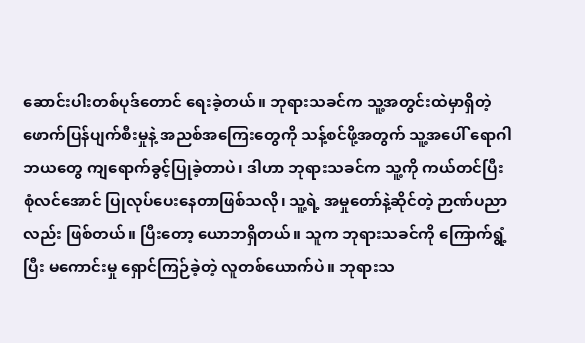ဆောင်းပါးတစ်ပုဒ်တောင် ရေးခဲ့တယ်။ ဘုရားသခင်က သူ့အတွင်းထဲမှာရှိတဲ့ ဖောက်ပြန်ပျက်စီးမှုနဲ့ အညစ်အကြေးတွေကို သန့်စင်ဖို့အတွက် သူ့အပေါ် ရောဂါဘယတွေ ကျရောက်ခွင့်ပြုခဲ့တာပဲ၊ ဒါဟာ ဘုရားသခင်က သူ့ကို ကယ်တင်ပြီး စုံလင်အောင် ပြုလုပ်ပေးနေတာဖြစ်သလို၊ သူ့ရဲ့ အမှုတော်နဲ့ဆိုင်တဲ့ ဉာဏ်ပညာလည်း ဖြစ်တယ်။ ပြီးတော့ ယောဘရှိတယ်။ သူက ဘုရားသခင်ကို ကြောက်ရွံ့ပြီး မကောင်းမှု ရှောင်ကြဉ်ခဲ့တဲ့ လူတစ်ယောက်ပဲ။ ဘုရားသ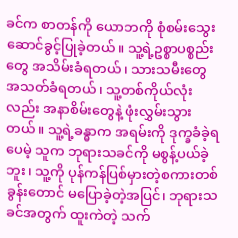ခင်က စာတန်ကို ယောဘကို စုံစမ်းသွေးဆောင်ခွင့်ပြုခဲ့တယ်။ သူ့ရဲ့ဥစ္စာပစ္စည်းတွေ အသိမ်းခံရတယ်၊ သားသမီးတွေ အသတ်ခံရတယ်၊ သူ့တစ်ကိုယ်လုံးလည်း အနာစိမ်းတွေနဲ့ ဖုံးလွှမ်းသွားတယ်။ သူ့ရဲ့ခန္ဓာက အရမ်းကို ဒုက္ခခံခဲ့ရပေမဲ့ သူက ဘုရားသခင်ကို မစွန့်ပယ်ခဲ့ဘူး၊ သူ့ကို ပုန်ကန်ပြစ်မှားတဲ့စကားတစ်ခွန်းတောင် မပြောခဲ့တဲ့အပြင်၊ ဘုရားသခင်အတွက် ထူးကဲတဲ့ သက်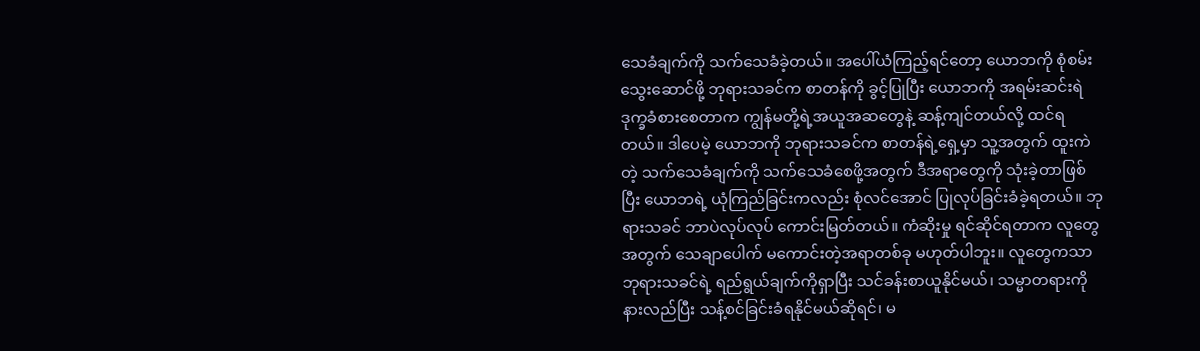သေခံချက်ကို သက်သေခံခဲ့တယ်။ အပေါ်ယံကြည့်ရင်တော့ ယောဘကို စုံစမ်းသွေးဆောင်ဖို့ ဘုရားသခင်က စာတန်ကို ခွင့်ပြုပြီး ယောဘကို အရမ်းဆင်းရဲဒုက္ခခံစားစေတာက ကျွန်မတို့ရဲ့အယူအဆတွေနဲ့ ဆန့်ကျင်တယ်လို့ ထင်ရတယ်။ ဒါပေမဲ့ ယောဘကို ဘုရားသခင်က စာတန်ရဲ့ရှေ့မှာ သူ့အတွက် ထူးကဲတဲ့ သက်သေခံချက်ကို သက်သေခံစေဖို့အတွက် ဒီအရာတွေကို သုံးခဲ့တာဖြစ်ပြီး ယောဘရဲ့ ယုံကြည်ခြင်းကလည်း စုံလင်အောင် ပြုလုပ်ခြင်းခံခဲ့ရတယ်။ ဘုရားသခင် ဘာပဲလုပ်လုပ် ကောင်းမြတ်တယ်။ ကံဆိုးမှု ရင်ဆိုင်ရတာက လူတွေအတွက် သေချာပေါက် မကောင်းတဲ့အရာတစ်ခု မဟုတ်ပါဘူး။ လူတွေကသာ ဘုရားသခင်ရဲ့ ရည်ရွယ်ချက်ကိုရှာပြီး သင်ခန်းစာယူနိုင်မယ်၊ သမ္မာတရားကိုနားလည်ပြီး သန့်စင်ခြင်းခံရနိုင်မယ်ဆိုရင်၊ မ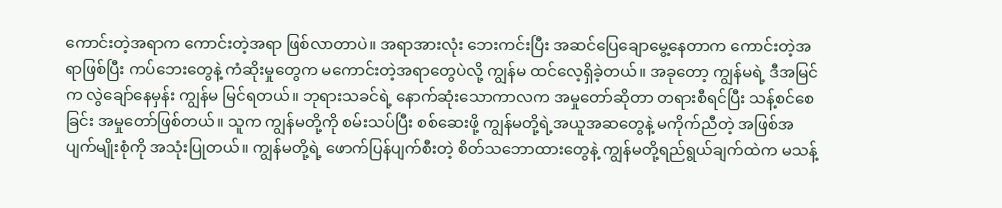ကောင်းတဲ့အရာက ကောင်းတဲ့အရာ ဖြစ်လာတာပဲ။ အရာအားလုံး ဘေးကင်းပြီး အဆင်ပြေချောမွေ့နေတာက ကောင်းတဲ့အရာဖြစ်ပြီး ကပ်ဘေးတွေနဲ့ ကံဆိုးမှုတွေက မကောင်းတဲ့အရာတွေပဲလို့ ကျွန်မ ထင်လေ့ရှိခဲ့တယ်။ အခုတော့ ကျွန်မရဲ့ ဒီအမြင်က လွဲချော်နေမှန်း ကျွန်မ မြင်ရတယ်။ ဘုရားသခင်ရဲ့ နောက်ဆုံးသောကာလက အမှုတော်ဆိုတာ တရားစီရင်ပြီး သန့်စင်စေခြင်း အမှုတော်ဖြစ်တယ်။ သူက ကျွန်မတို့ကို စမ်းသပ်ပြီး စစ်ဆေးဖို့ ကျွန်မတို့ရဲ့အယူအဆတွေနဲ့ မကိုက်ညီတဲ့ အဖြစ်အပျက်မျိုးစုံကို အသုံးပြုတယ်။ ကျွန်မတို့ရဲ့ ဖောက်ပြန်ပျက်စီးတဲ့ စိတ်သဘောထားတွေနဲ့ ကျွန်မတို့ရည်ရွယ်ချက်ထဲက မသန့်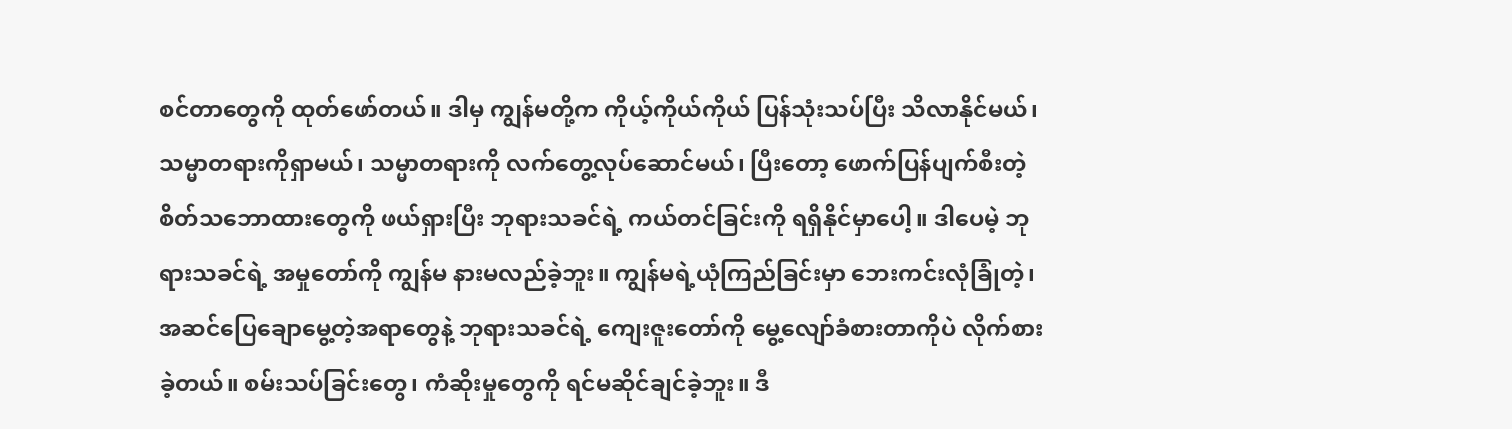စင်တာတွေကို ထုတ်ဖော်တယ်။ ဒါမှ ကျွန်မတို့က ကိုယ့်ကိုယ်ကိုယ် ပြန်သုံးသပ်ပြီး သိလာနိုင်မယ်၊ သမ္မာတရားကိုရှာမယ်၊ သမ္မာတရားကို လက်တွေ့လုပ်ဆောင်မယ်၊ ပြီးတော့ ဖောက်ပြန်ပျက်စီးတဲ့ စိတ်သဘောထားတွေကို ဖယ်ရှားပြီး ဘုရားသခင်ရဲ့ ကယ်တင်ခြင်းကို ရရှိနိုင်မှာပေါ့။ ဒါပေမဲ့ ဘုရားသခင်ရဲ့ အမှုတော်ကို ကျွန်မ နားမလည်ခဲ့ဘူး။ ကျွန်မရဲ့ယုံကြည်ခြင်းမှာ ဘေးကင်းလုံခြုံတဲ့၊ အဆင်ပြေချောမွေ့တဲ့အရာတွေနဲ့ ဘုရားသခင်ရဲ့ ကျေးဇူးတော်ကို မွေ့လျော်ခံစားတာကိုပဲ လိုက်စားခဲ့တယ်။ စမ်းသပ်ခြင်းတွေ၊ ကံဆိုးမှုတွေကို ရင်မဆိုင်ချင်ခဲ့ဘူး။ ဒီ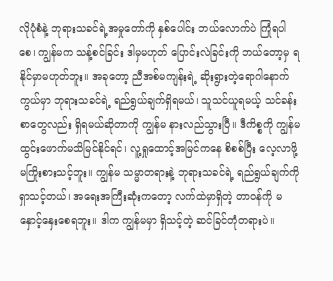လိုပုံစံနဲ့ ဘုရားသခင်ရဲ့အမှုတော်ကို နှစ်ပေါင်း ဘယ်လောက်ပဲ ကြုံရပါစေ၊ ကျွန်မက သန့်စင်ခြင်း ဒါမှမဟုတ် ပြောင်းလဲခြင်းကို ဘယ်တော့မှ ရနိုင်မှာမဟုတ်ဘူး။ အခုတော့ ညီအစ်မကျန်းရဲ့ ဆိုးရွားတဲ့ရောဂါနောက်ကွယ်မှာ ဘုရားသခင်ရဲ့ ရည်ရွယ်ချက်ရှိရမယ်၊ သူသင်ယူရမယ့် သင်ခန်းစာတွေလည်း ရှိရမယ်ဆိုတာကို ကျွန်မ နားလည်သွားပြီ။ ဒီကိစ္စကို ကျွန်မ ထွင်းဖောက်မသိမြင်နိုင်ရင်၊ လူ့ရှုထောင့်အမြင်ကနေ စိစစ်ပြီး လေ့လာဖို့ မကြိုးစားသင့်ဘူး။ ကျွန်မ သမ္မာတရားနဲ့ ဘုရားသခင်ရဲ့ ရည်ရွယ်ချက်ကို ရှာသင့်တယ်၊ အရေးအကြီးဆုံးကတော့ လက်ထဲမှာရှိတဲ့ တာဝန်ကို မနှောင့်နှေးစေရဘူး။ ဒါက ကျွန်မမှာ ရှိသင့်တဲ့ ဆင်ခြင်တုံတရားပဲ။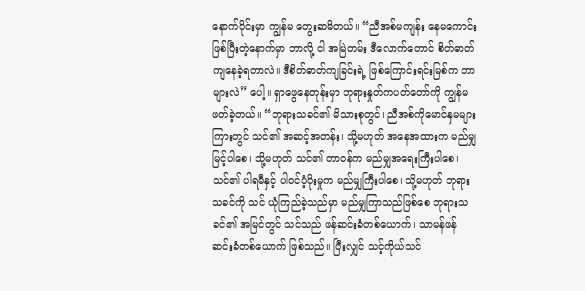နောက်ပိုင်းမှာ ကျွန်မ တွေးဆမိတယ်။ “ညီအစ်မကျန်း နေမကောင်းဖြစ်ပြီးတဲ့နောက်မှာ ဘာလို့ ငါ အမြဲတမ်း ဒီလောက်တောင် စိတ်ဓာတ်ကျနေခဲ့ရတာလဲ။ ဒီစိတ်ဓာတ်ကျခြင်းရဲ့ ဖြစ်ကြောင်းရင်းမြစ်က ဘာများလဲ” ပေါ့။ ရှာဖွေနေတုန်းမှာ ဘုရားနှုတ်ကပတ်တော်ကို ကျွန်မဖတ်ခဲ့တယ်။ “ဘုရားသခင်၏ မိသားစုတွင်၊ ညီအစ်ကိုမောင်နှမများကြားတွင် သင်၏ အဆင့်အတန်း၊ သို့မဟုတ် အနေအထားက မည်မျှမြင့်ပါစေ၊ သို့မဟုတ် သင်၏ တာဝန်က မည်မျှအရေးကြီးပါစေ၊ သင်၏ ပါရမီနှင့် ပါဝင်ပံ့ပိုးမှုက မည်မျှကြီးပါစေ၊ သို့မဟုတ် ဘုရားသခင်ကို သင် ယုံကြည်ခဲ့သည်မှာ မည်မျှကြာသည်ဖြစ်စေ ဘုရားသခင်၏ အမြင်တွင် သင်သည် ဖန်ဆင်းခံတစ်ယောက်၊ သာမန်ဖန်ဆင်းခံတစ်ယောက် ဖြစ်သည်။ ပြီးလျှင် သင့်ကိုယ်သင်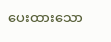ပေးထားသော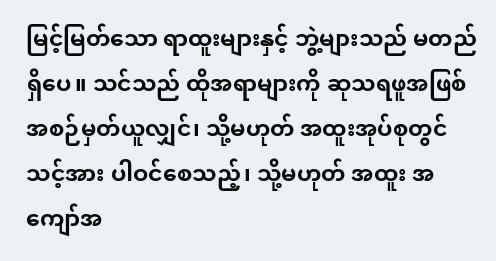မြင့်မြတ်သော ရာထူးများနှင့် ဘွဲ့များသည် မတည်ရှိပေ။ သင်သည် ထိုအရာများကို ဆုသရဖူအဖြစ် အစဉ်မှတ်ယူလျှင်၊ သို့မဟုတ် အထူးအုပ်စုတွင် သင့်အား ပါဝင်စေသည့်၊ သို့မဟုတ် အထူး အကျော်အ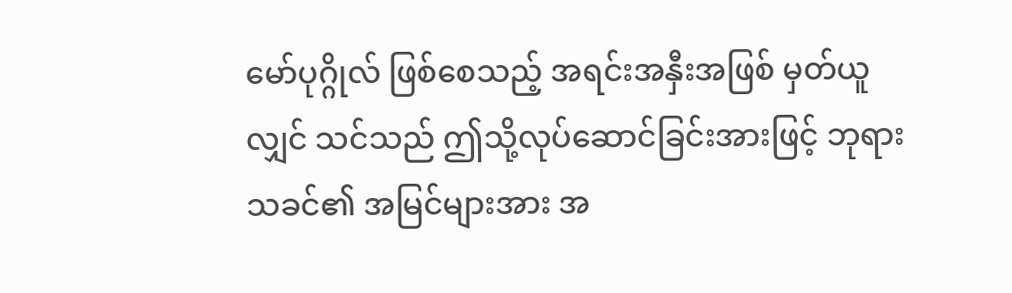မော်ပုဂ္ဂိုလ် ဖြစ်စေသည့် အရင်းအနှီးအဖြစ် မှတ်ယူလျှင် သင်သည် ဤသို့လုပ်ဆောင်ခြင်းအားဖြင့် ဘုရားသခင်၏ အမြင်များအား အ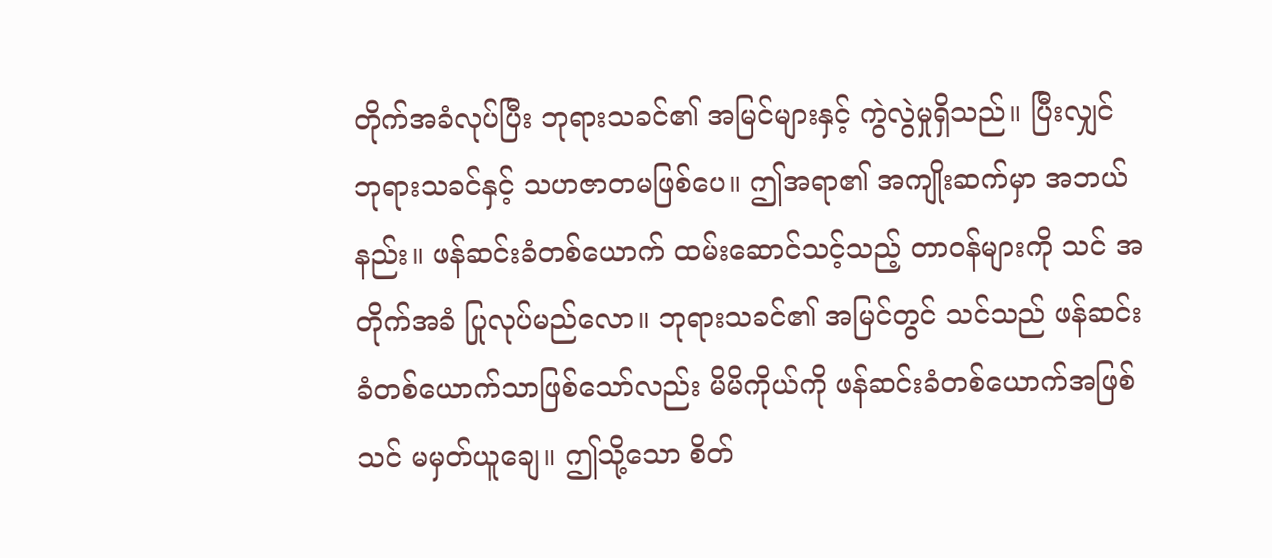တိုက်အခံလုပ်ပြီး ဘုရားသခင်၏ အမြင်များနှင့် ကွဲလွဲမှုရှိသည်။ ပြီးလျှင် ဘုရားသခင်နှင့် သဟဇာတမဖြစ်ပေ။ ဤအရာ၏ အကျိုးဆက်မှာ အဘယ်နည်း။ ဖန်ဆင်းခံတစ်ယောက် ထမ်းဆောင်သင့်သည့် တာဝန်များကို သင် အတိုက်အခံ ပြုလုပ်မည်လော။ ဘုရားသခင်၏ အမြင်တွင် သင်သည် ဖန်ဆင်းခံတစ်ယောက်သာဖြစ်သော်လည်း မိမိကိုယ်ကို ဖန်ဆင်းခံတစ်ယောက်အဖြစ် သင် မမှတ်ယူချေ။ ဤသို့သော စိတ်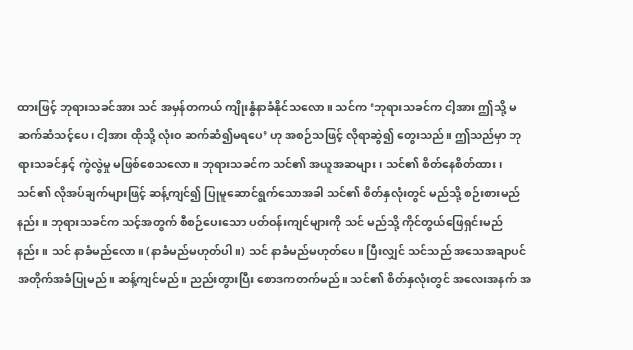ထားဖြင့် ဘုရားသခင်အား သင် အမှန်တကယ် ကျိုးနွံနာခံနိုင်သလော။ သင်က ‘ဘုရားသခင်က ငါ့အား ဤသို့ မဆက်ဆံသင့်ပေ၊ ငါ့အား ထိုသို့ လုံးဝ ဆက်ဆံ၍မရပေ’ ဟု အစဉ်သဖြင့် လိုရာဆွဲ၍ တွေးသည်။ ဤသည်မှာ ဘုရားသခင်နှင့် ကွဲလွဲမှု မဖြစ်စေသလော။ ဘုရားသခင်က သင်၏ အယူအဆများ၊ သင်၏ စိတ်နေစိတ်ထား၊ သင်၏ လိုအပ်ချက်များဖြင့် ဆန့်ကျင်၍ ပြုမူဆောင်ရွက်သောအခါ သင်၏ စိတ်နှလုံးတွင် မည်သို့ စဉ်းစားမည်နည်း။ ဘုရားသခင်က သင့်အတွက် စီစဉ်ပေးသော ပတ်ဝန်းကျင်များကို သင် မည်သို့ ကိုင်တွယ်ဖြေရှင်းမည်နည်း။ သင် နာခံမည်လော။ (နာခံမည်မဟုတ်ပါ။) သင် နာခံမည်မဟုတ်ပေ။ ပြီးလျှင် သင်သည် အသေအချာပင် အတိုက်အခံပြုမည်။ ဆန့်ကျင်မည်။ ညည်းတွားပြီး စောဒကတက်မည်။ သင်၏ စိတ်နှလုံးတွင် အလေးအနက် အ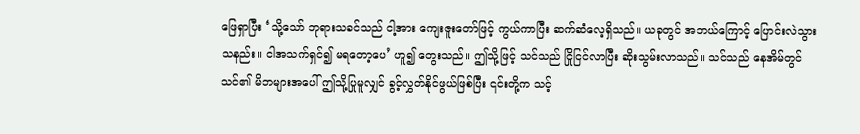ဖြေရှာပြီး ‘သို့သော် ဘုရားသခင်သည် ငါ့အား ကျေးဇူးတော်ဖြင့် ကွယ်ကာပြီး ဆက်ဆံလေ့ရှိသည်။ ယခုတွင် အဘယ်ကြောင့် ပြောင်းလဲသွားသနည်း။ ငါအသက်ရှင်၍ မရတော့ပေ’ ဟူ၍ တွေးသည်။ ဤသို့ဖြင့် သင်သည် ငြိုငြင်လာပြီး ဆိုးသွမ်းလာသည်။ သင်သည် နေအိမ်တွင် သင်၏ မိဘများအပေါ် ဤသို့ပြုမူလျှင် ခွင့်လွှတ်နိုင်ဖွယ်ဖြစ်ပြီး ၎င်းတို့က သင့်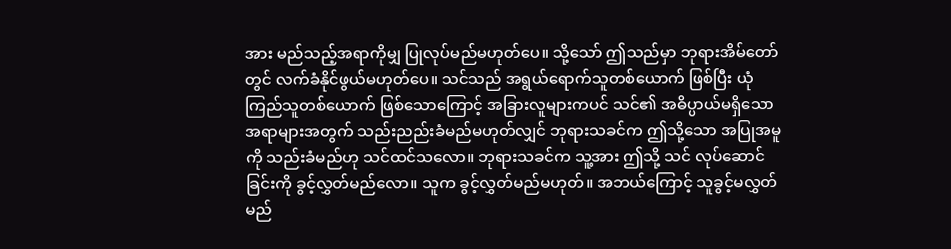အား မည်သည့်အရာကိုမျှ ပြုလုပ်မည်မဟုတ်ပေ။ သို့သော် ဤသည်မှာ ဘုရားအိမ်တော်တွင် လက်ခံနိုင်ဖွယ်မဟုတ်ပေ။ သင်သည် အရွယ်ရောက်သူတစ်ယောက် ဖြစ်ပြီး ယုံကြည်သူတစ်ယောက် ဖြစ်သောကြောင့် အခြားလူများကပင် သင်၏ အဓိပ္ပာယ်မရှိသောအရာများအတွက် သည်းညည်းခံမည်မဟုတ်လျှင် ဘုရားသခင်က ဤသို့သော အပြုအမူကို သည်းခံမည်ဟု သင်ထင်သလော။ ဘုရားသခင်က သူ့အား ဤသို့ သင် လုပ်ဆောင်ခြင်းကို ခွင့်လွှတ်မည်လော။ သူက ခွင့်လွှတ်မည်မဟုတ်။ အဘယ်ကြောင့် သူခွင့်မလွှတ်မည်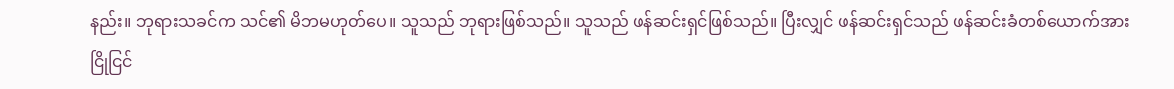နည်း။ ဘုရားသခင်က သင်၏ မိဘမဟုတ်ပေ။ သူသည် ဘုရားဖြစ်သည်။ သူသည် ဖန်ဆင်းရှင်ဖြစ်သည်။ ပြီးလျှင် ဖန်ဆင်းရှင်သည် ဖန်ဆင်းခံတစ်ယောက်အား ငြိုငြင်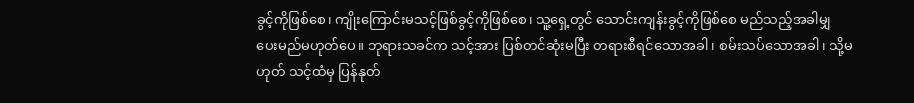ခွင့်ကိုဖြစ်စေ၊ ကျိုးကြောင်းမသင့်ဖြစ်ခွင့်ကိုဖြစ်စေ၊ သူ့ရှေ့တွင် သောင်းကျန်းခွင့်ကိုဖြစ်စေ မည်သည့်အခါမျှ ပေးမည်မဟုတ်ပေ။ ဘုရားသခင်က သင့်အား ပြစ်တင်ဆုံးမပြီး တရားစီရင်သောအခါ၊ စမ်းသပ်သောအခါ၊ သို့မဟုတ် သင့်ထံမှ ပြန်နုတ်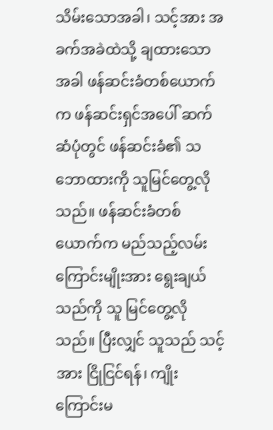သိမ်းသောအခါ၊ သင့်အား အခက်အခဲထဲသို့ ချထားသောအခါ ဖန်ဆင်းခံတစ်ယောက်က ဖန်ဆင်းရှင်အပေါ် ဆက်ဆံပုံတွင် ဖန်ဆင်းခံ၏ သဘောထားကို သူမြင်တွေ့လိုသည်။ ဖန်ဆင်းခံတစ်ယောက်က မည်သည့်လမ်းကြောင်းမျိုးအား ရွေးချယ်သည်ကို သူ မြင်တွေ့လိုသည်။ ပြီးလျှင် သူသည် သင့်အား ငြိုငြင်ရန်၊ ကျိုးကြောင်းမ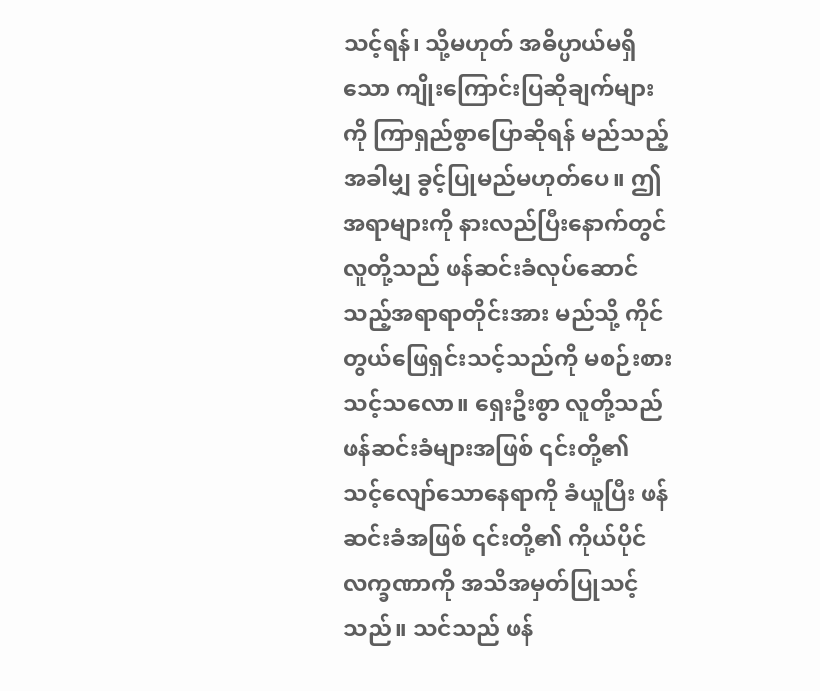သင့်ရန်၊ သို့မဟုတ် အဓိပ္ပာယ်မရှိသော ကျိုးကြောင်းပြဆိုချက်များကို ကြာရှည်စွာပြောဆိုရန် မည်သည့်အခါမျှ ခွင့်ပြုမည်မဟုတ်ပေ။ ဤအရာများကို နားလည်ပြီးနောက်တွင် လူတို့သည် ဖန်ဆင်းခံလုပ်ဆောင်သည့်အရာရာတိုင်းအား မည်သို့ ကိုင်တွယ်ဖြေရှင်းသင့်သည်ကို မစဉ်းစားသင့်သလော။ ရှေးဦးစွာ လူတို့သည် ဖန်ဆင်းခံများအဖြစ် ၎င်းတို့၏ သင့်လျော်သောနေရာကို ခံယူပြီး ဖန်ဆင်းခံအဖြစ် ၎င်းတို့၏ ကိုယ်ပိုင်လက္ခဏာကို အသိအမှတ်ပြုသင့်သည်။ သင်သည် ဖန်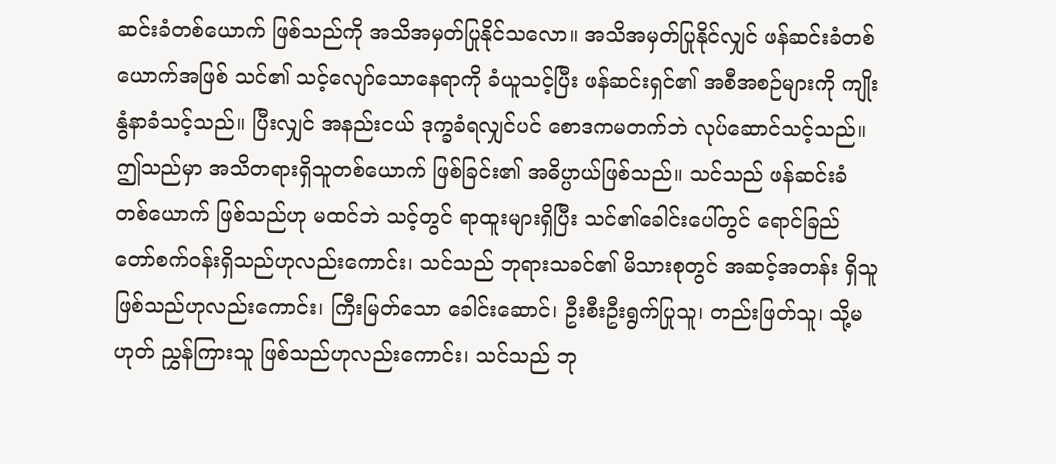ဆင်းခံတစ်ယောက် ဖြစ်သည်ကို အသိအမှတ်ပြုနိုင်သလော။ အသိအမှတ်ပြုနိုင်လျှင် ဖန်ဆင်းခံတစ်ယောက်အဖြစ် သင်၏ သင့်လျော်သောနေရာကို ခံယူသင့်ပြီး ဖန်ဆင်းရှင်၏ အစီအစဉ်များကို ကျိုးနွံနာခံသင့်သည်။ ပြီးလျှင် အနည်းငယ် ဒုက္ခခံရလျှင်ပင် စောဒကမတက်ဘဲ လုပ်ဆောင်သင့်သည်။ ဤသည်မှာ အသိတရားရှိသူတစ်ယောက် ဖြစ်ခြင်း၏ အဓိပ္ပာယ်ဖြစ်သည်။ သင်သည် ဖန်ဆင်းခံတစ်ယောက် ဖြစ်သည်ဟု မထင်ဘဲ သင့်တွင် ရာထူးများရှိပြီး သင်၏ခေါင်းပေါ်တွင် ရောင်ခြည်တော်စက်ဝန်းရှိသည်ဟုလည်းကောင်း၊ သင်သည် ဘုရားသခင်၏ မိသားစုတွင် အဆင့်အတန်း ရှိသူဖြစ်သည်ဟုလည်းကောင်း၊ ကြီးမြတ်သော ခေါင်းဆောင်၊ ဦးစီးဦးရွက်ပြုသူ၊ တည်းဖြတ်သူ၊ သို့မဟုတ် ညွှန်ကြားသူ ဖြစ်သည်ဟုလည်းကောင်း၊ သင်သည် ဘု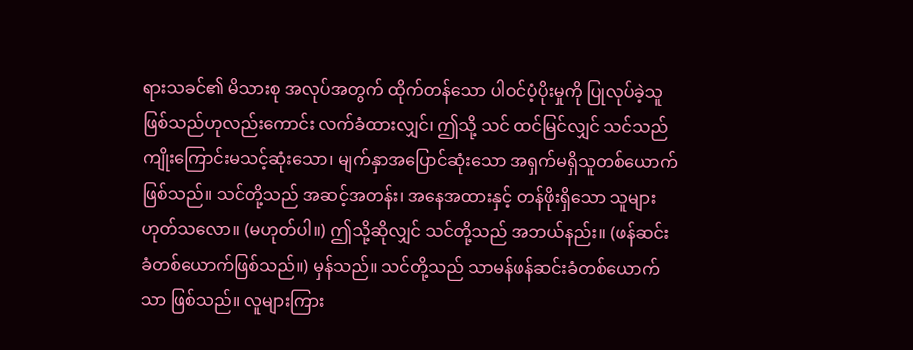ရားသခင်၏ မိသားစု အလုပ်အတွက် ထိုက်တန်သော ပါဝင်ပံ့ပိုးမှုကို ပြုလုပ်ခဲ့သူဖြစ်သည်ဟုလည်းကောင်း လက်ခံထားလျှင်၊ ဤသို့ သင် ထင်မြင်လျှင် သင်သည် ကျိုးကြောင်းမသင့်ဆုံးသော၊ မျက်နှာအပြောင်ဆုံးသော အရှက်မရှိသူတစ်ယောက်ဖြစ်သည်။ သင်တို့သည် အဆင့်အတန်း၊ အနေအထားနှင့် တန်ဖိုးရှိသော သူများဟုတ်သလော။ (မဟုတ်ပါ။) ဤသို့ဆိုလျှင် သင်တို့သည် အဘယ်နည်း။ (ဖန်ဆင်းခံတစ်ယောက်ဖြစ်သည်။) မှန်သည်။ သင်တို့သည် သာမန်ဖန်ဆင်းခံတစ်ယောက်သာ ဖြစ်သည်။ လူများကြား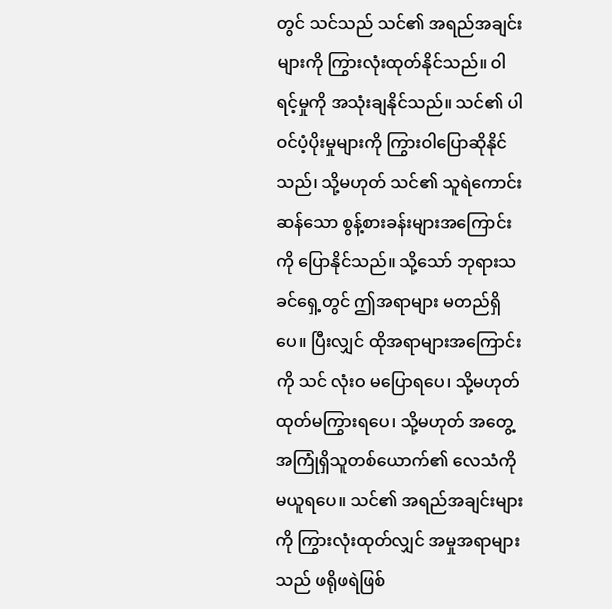တွင် သင်သည် သင်၏ အရည်အချင်းများကို ကြွားလုံးထုတ်နိုင်သည်။ ဝါရင့်မှုကို အသုံးချနိုင်သည်။ သင်၏ ပါဝင်ပံ့ပိုးမှုများကို ကြွားဝါပြောဆိုနိုင်သည်၊ သို့မဟုတ် သင်၏ သူရဲကောင်းဆန်သော စွန့်စားခန်းများအကြောင်းကို ပြောနိုင်သည်။ သို့သော် ဘုရားသခင်ရှေ့တွင် ဤအရာများ မတည်ရှိပေ။ ပြီးလျှင် ထိုအရာများအကြောင်းကို သင် လုံးဝ မပြောရပေ၊ သို့မဟုတ် ထုတ်မကြွားရပေ၊ သို့မဟုတ် အတွေ့အကြုံရှိသူတစ်ယောက်၏ လေသံကို မယူရပေ။ သင်၏ အရည်အချင်းများကို ကြွားလုံးထုတ်လျှင် အမှုအရာများသည် ဖရိုဖရဲဖြစ်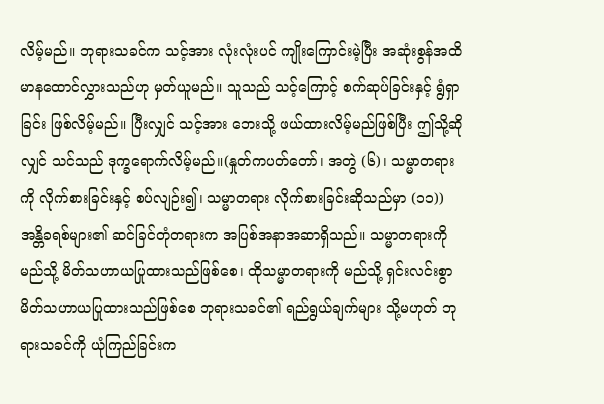လိမ့်မည်။ ဘုရားသခင်က သင့်အား လုံးလုံးပင် ကျိုးကြောင်းမဲ့ပြီး အဆုံးစွန်အထိ မာနထောင်လွှားသည်ဟု မှတ်ယူမည်။ သူသည် သင့်ကြောင့် စက်ဆုပ်ခြင်းနှင့် ရွံရှာခြင်း ဖြစ်လိမ့်မည်။ ပြီးလျှင် သင့်အား ဘေးသို့ ဖယ်ထားလိမ့်မည်ဖြစ်ပြီး ဤသို့ဆိုလျှင် သင်သည် ဒုက္ခရောက်လိမ့်မည်။(နှုတ်ကပတ်တော်၊ အတွဲ (၆)၊ သမ္မာတရားကို လိုက်စားခြင်းနှင့် စပ်လျဉ်း၍၊ သမ္မာတရား လိုက်စားခြင်းဆိုသည်မှာ (၁၁))အန္တိခရစ်များ၏ ဆင်ခြင်တုံတရားက အပြစ်အနာအဆာရှိသည်။ သမ္မာတရားကို မည်သို့ မိတ်သဟာယပြုထားသည်ဖြစ်စေ၊ ထိုသမ္မာတရားကို မည်သို့ ရှင်းလင်းစွာ မိတ်သဟာယပြုထားသည်ဖြစ်စေ ဘုရားသခင်၏ ရည်ရွယ်ချက်များ သို့မဟုတ် ဘုရားသခင်ကို ယုံကြည်ခြင်းက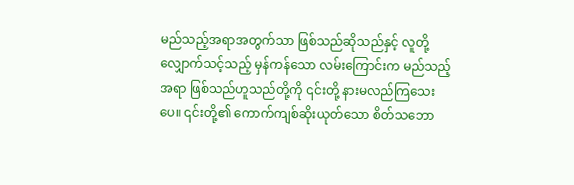မည်သည့်အရာအတွက်သာ ဖြစ်သည်ဆိုသည်နှင့် လူတို့ လျှောက်သင့်သည့် မှန်ကန်သော လမ်းကြောင်းက မည်သည့်အရာ ဖြစ်သည်ဟူသည်တို့ကို ၎င်းတို့ နားမလည်ကြသေးပေ။ ၎င်းတို့၏ ကောက်ကျစ်ဆိုးယုတ်သော စိတ်သဘော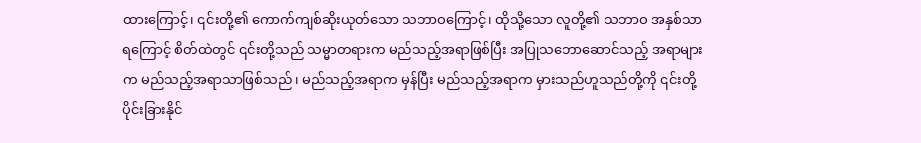ထားကြောင့်၊ ၎င်းတို့၏ ကောက်ကျစ်ဆိုးယုတ်သော သဘာဝကြောင့်၊ ထိုသို့သော လူတို့၏ သဘာဝ အနှစ်သာရကြောင့် စိတ်ထဲတွင် ၎င်းတို့သည် သမ္မာတရားက မည်သည့်အရာဖြစ်ပြီး အပြုသဘောဆောင်သည့် အရာများက မည်သည့်အရာသာဖြစ်သည်၊ မည်သည့်အရာက မှန်ပြီး မည်သည့်အရာက မှားသည်ဟူသည်တို့ကို ၎င်းတို့ ပိုင်းခြားနိုင်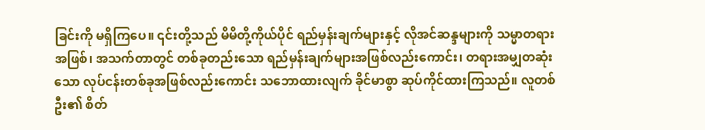ခြင်းကို မရှိကြပေ။ ၎င်းတို့သည် မိမိတို့ကိုယ်ပိုင် ရည်မှန်းချက်များနှင့် လိုအင်ဆန္ဒများကို သမ္မာတရားအဖြစ်၊ အသက်တာတွင် တစ်ခုတည်းသော ရည်မှန်းချက်များအဖြစ်လည်းကောင်း၊ တရားအမျှတဆုံးသော လုပ်ငန်းတစ်ခုအဖြစ်လည်းကောင်း သဘောထားလျက် ခိုင်မာစွာ ဆုပ်ကိုင်ထားကြသည်။ လူတစ်ဦး၏ စိတ်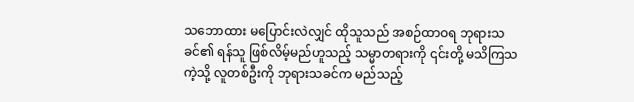သဘောထား မပြောင်းလဲလျှင် ထိုသူသည် အစဉ်ထာဝရ ဘုရားသခင်၏ ရန်သူ ဖြစ်လိမ့်မည်ဟူသည့် သမ္မာတရားကို ၎င်းတို့ မသိကြသကဲ့သို့ လူတစ်ဦးကို ဘုရားသခင်က မည်သည့်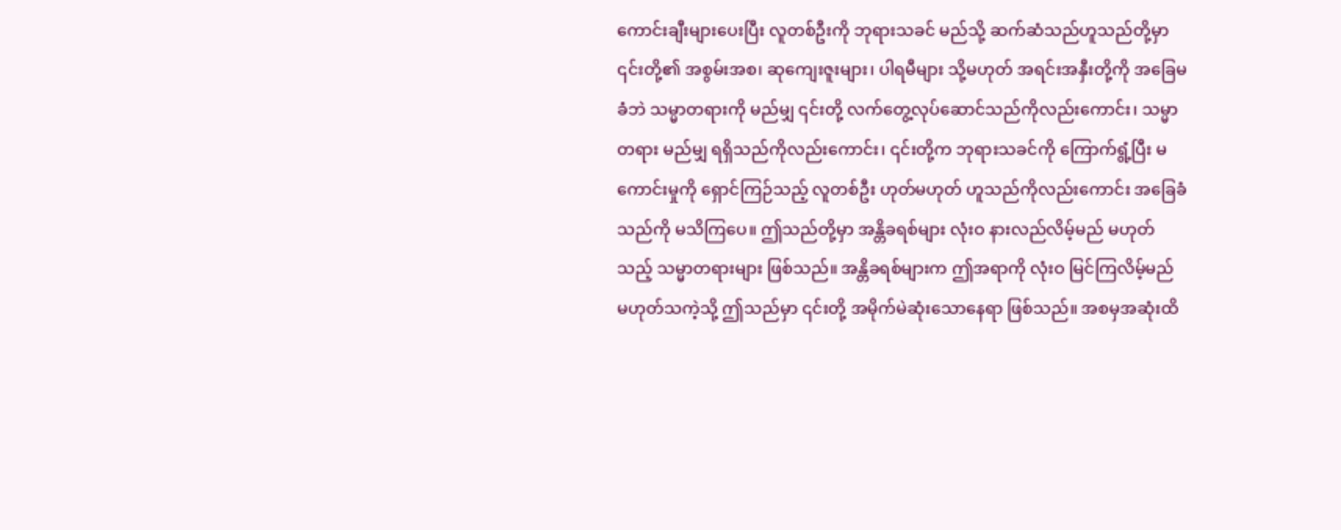ကောင်းချီးများပေးပြီး လူတစ်ဦးကို ဘုရားသခင် မည်သို့ ဆက်ဆံသည်ဟူသည်တို့မှာ ၎င်းတို့၏ အစွမ်းအစ၊ ဆုကျေးဇူးများ၊ ပါရမီများ သို့မဟုတ် အရင်းအနှီးတို့ကို အခြေမခံဘဲ သမ္မာတရားကို မည်မျှ ၎င်းတို့ လက်တွေ့လုပ်ဆောင်သည်ကိုလည်းကောင်း၊ သမ္မာတရား မည်မျှ ရရှိသည်ကိုလည်းကောင်း၊ ၎င်းတို့က ဘုရားသခင်ကို ကြောက်ရွံ့ပြီး မကောင်းမှုကို ရှောင်ကြဉ်သည့် လူတစ်ဦး ဟုတ်မဟုတ် ဟူသည်ကိုလည်းကောင်း အခြေခံသည်ကို မသိကြပေ။ ဤသည်တို့မှာ အန္တိခရစ်များ လုံးဝ နားလည်လိမ့်မည် မဟုတ်သည့် သမ္မာတရားများ ဖြစ်သည်။ အန္တိခရစ်များက ဤအရာကို လုံးဝ မြင်ကြလိမ့်မည် မဟုတ်သကဲ့သို့ ဤသည်မှာ ၎င်းတို့ အမိုက်မဲဆုံးသောနေရာ ဖြစ်သည်။ အစမှအဆုံးထိ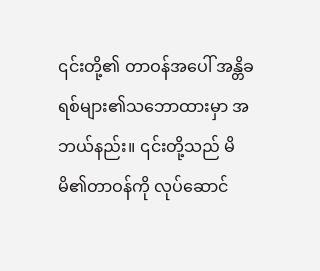၎င်းတို့၏ တာဝန်အပေါ် အန္တိခရစ်များ၏သဘောထားမှာ အဘယ်နည်း။ ၎င်းတို့သည် မိမိ၏တာဝန်ကို လုပ်ဆောင်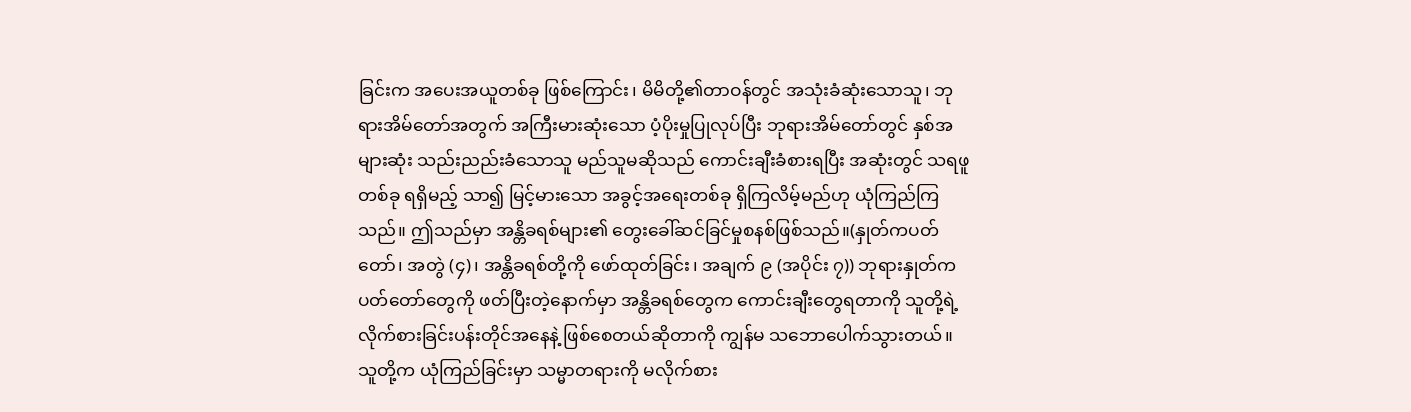ခြင်းက အပေးအယူတစ်ခု ဖြစ်ကြောင်း၊ မိမိတို့၏တာဝန်တွင် အသုံးခံဆုံးသောသူ၊ ဘုရားအိမ်တော်အတွက် အကြီးမားဆုံးသော ပံ့ပိုးမှုပြုလုပ်ပြီး ဘုရားအိမ်တော်တွင် နှစ်အများဆုံး သည်းညည်းခံသောသူ မည်သူမဆိုသည် ကောင်းချီးခံစားရပြီး အဆုံးတွင် သရဖူတစ်ခု ရရှိမည့် သာ၍ မြင့်မားသော အခွင့်အရေးတစ်ခု ရှိကြလိမ့်မည်ဟု ယုံကြည်ကြသည်။ ဤသည်မှာ အန္တိခရစ်များ၏ တွေးခေါ်ဆင်ခြင်မှုစနစ်ဖြစ်သည်။(နှုတ်ကပတ်တော်၊ အတွဲ (၄)၊ အန္တိခရစ်တို့ကို ဖော်ထုတ်ခြင်း၊ အချက် ၉ (အပိုင်း ၇)) ဘုရားနှုတ်ကပတ်တော်တွေကို ဖတ်ပြီးတဲ့နောက်မှာ အန္တိခရစ်တွေက ကောင်းချီးတွေရတာကို သူတို့ရဲ့လိုက်စားခြင်းပန်းတိုင်အနေနဲ့ ဖြစ်စေတယ်ဆိုတာကို ကျွန်မ သဘောပေါက်သွားတယ်။ သူတို့က ယုံကြည်ခြင်းမှာ သမ္မာတရားကို မလိုက်စား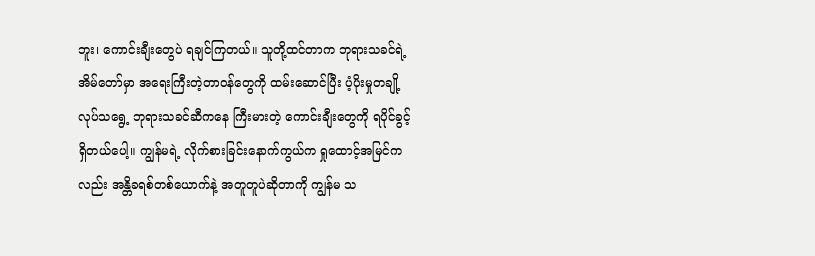ဘူး၊ ကောင်းချီးတွေပဲ ရချင်ကြတယ်။ သူတို့ထင်တာက ဘုရားသခင်ရဲ့ အိမ်တော်မှာ အရေးကြီးတဲ့တာဝန်တွေကို ထမ်းဆောင်ပြီး ပံ့ပိုးမှုတချို့ လုပ်သရွေ့ ဘုရားသခင်ဆီကနေ ကြီးမားတဲ့ ကောင်းချီးတွေကို ရပိုင်ခွင့်ရှိတယ်ပေါ့။ ကျွန်မရဲ့ လိုက်စားခြင်းနောက်ကွယ်က ရှုထောင့်အမြင်ကလည်း အန္တိခရစ်တစ်ယောက်နဲ့ အတူတူပဲဆိုတာကို ကျွန်မ သ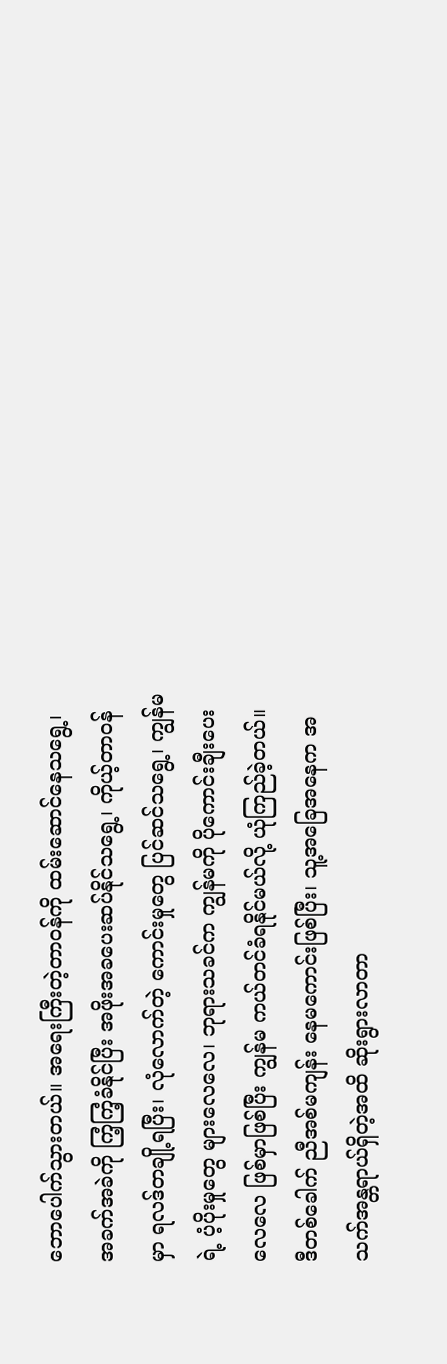ဘောပေါက်သွားတယ်။ အရေးကြီးတဲ့တာဝန်ကို ထမ်းဆောင်နေသရွေ့၊ အခက်အခဲကို ကြံ့ကြံ့ခံနိုင်ပြီး အဖိုးအခပေးဆပ်နိုင်သရွေ့၊ ကိုယ့်တာဝန်မှာ ရလဒ်တချို့ရပြီး၊ လုံလောက်တဲ့ ကောင်းမှုတွေ ပြင်ဆင်သရွေ့၊ ကျွန်မရဲ့ ပံ့ပိုးမှုတွေ များလေလေ၊ ဘုရားသခင်က ကျွန်မကို ပိုကောင်းချီးပေးလေလေ ဖြစ်မှာဖြစ်ပြီး ကျွန်မ ကယ်တင်ခံရနိုင်မယ်လို့ ယုံကြည်ခဲ့တယ်။ ဒီတစ်ခေါက် ညီအစ်မကျန်း နေမကောင်းဖြစ်ပြီး၊ သူ့အခြေအနေက အသက်အန္တရာယ်ရှိတဲ့အထိ ဆိုးရွားလာတာ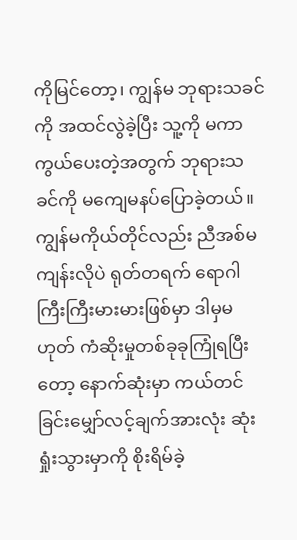ကိုမြင်တော့၊ ကျွန်မ ဘုရားသခင်ကို အထင်လွဲခဲ့ပြီး သူ့ကို မကာကွယ်ပေးတဲ့အတွက် ဘုရားသခင်ကို မကျေမနပ်ပြောခဲ့တယ်။ ကျွန်မကိုယ်တိုင်လည်း ညီအစ်မကျန်းလိုပဲ ရုတ်တရက် ရောဂါကြီးကြီးမားမားဖြစ်မှာ ဒါမှမဟုတ် ကံဆိုးမှုတစ်ခုခုကြုံရပြီးတော့ နောက်ဆုံးမှာ ကယ်တင်ခြင်းမျှော်လင့်ချက်အားလုံး ဆုံးရှုံးသွားမှာကို စိုးရိမ်ခဲ့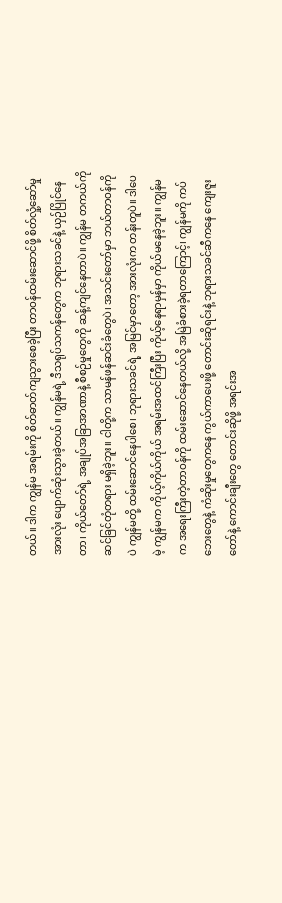တယ်။ ဒါက ကျွန်မ အရမ်းကို စိတ်ဓာတ်ကျသွားစေခဲ့ပြီး တာဝန်ထမ်းဆောင်ဖို့ စိတ်လှုံ့ဆော်မှုအားလုံး ပျောက်ဆုံးသွားခဲ့တယ်။ ကျွန်မရဲ့ ဒီသရုပ်သကန်တွေက ဘုရားသခင်နဲ့ ယှဉ်ပြိုင်နေတာ၊ ကိုယ်တော်ရဲ့ အချုပ်အခြာအာဏာနဲ့ စီစဉ်မှုတွေကို ဆန့်ကျင်နေတာပဲ။ ကျွန်မ တကယ်ကို ဆင်ခြင်တုံတရား မရှိခဲ့ဘူး။ ငါတို့က သာမန်ဖန်ဆင်းခံတွေပဲ၊ အသင်းတော်မှာ ဘယ်တာဝန်ကိုပဲ ကျွန်မတို့ ထမ်းဆောင်နေပါစေ၊ ဘုရားသခင်ရဲ့ အမြင်မှာတော့ အားလုံးက တန်းတူပဲ။ ဒါပေမဲ့ ကျွန်မက ကိုယ့်ကိုယ်ကိုယ် အရမ်းအထင်ကြီးပြီး ကိုယ့်နေရာမှန်မှာ ကိုယ်မနေခဲ့ဘူး။ ကျွန်မက အရေးကြီးတဲ့တာဝန်ကို ထမ်းဆောင်နေတယ်လို့ အမြဲခံစားခဲ့ရတာကြောင့်၊ ကျွန်မကို ကပ်ဘေးတွေနဲ့ ကံဆိုးမှုတွေကနေ ကွယ်ကာပေးဖို့ တောင်းဆိုရင်းနဲ့ ဘုရားသခင်ဆီကနေ ကျေးဇူးတော်နဲ့ ကောင်းချီးတွေ တောင်းဆိုဖို့ အရင်းအ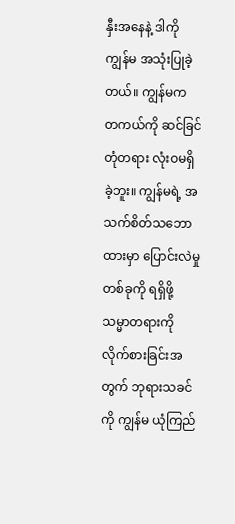နှီးအနေနဲ့ ဒါကို ကျွန်မ အသုံးပြုခဲ့တယ်။ ကျွန်မက တကယ်ကို ဆင်ခြင်တုံတရား လုံးဝမရှိခဲ့ဘူး။ ကျွန်မရဲ့ အသက်စိတ်သဘောထားမှာ ပြောင်းလဲမှုတစ်ခုကို ရရှိဖို့ သမ္မာတရားကို လိုက်စားခြင်းအတွက် ဘုရားသခင်ကို ကျွန်မ ယုံကြည်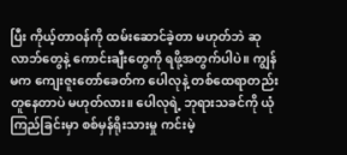ပြီး ကိုယ့်တာဝန်ကို ထမ်းဆောင်ခဲ့တာ မဟုတ်ဘဲ ဆုလာဘ်တွေနဲ့ ကောင်းချီးတွေကို ရဖို့အတွက်ပါပဲ။ ကျွန်မက ကျေးဇူးတော်ခေတ်က ပေါလုနဲ့ တစ်ထေရာတည်း တူနေတာပဲ မဟုတ်လား။ ပေါလုရဲ့ ဘုရားသခင်ကို ယုံကြည်ခြင်းမှာ စစ်မှန်ရိုးသားမှု ကင်းမဲ့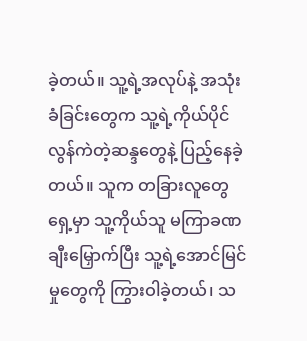ခဲ့တယ်။ သူ့ရဲ့အလုပ်နဲ့ အသုံးခံခြင်းတွေက သူ့ရဲ့ကိုယ်ပိုင် လွန်ကဲတဲ့ဆန္ဒတွေနဲ့ ပြည့်နေခဲ့တယ်။ သူက တခြားလူတွေရှေ့မှာ သူ့ကိုယ်သူ မကြာခဏ ချီးမြှောက်ပြီး သူ့ရဲ့အောင်မြင်မှုတွေကို ကြွားဝါခဲ့တယ်၊ သ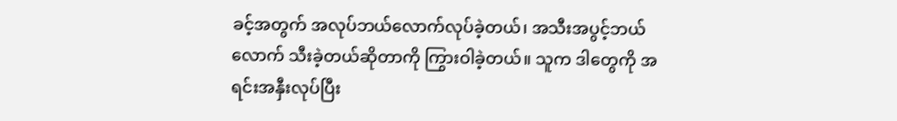ခင့်အတွက် အလုပ်ဘယ်လောက်လုပ်ခဲ့တယ်၊ အသီးအပွင့်ဘယ်လောက် သီးခဲ့တယ်ဆိုတာကို ကြွားဝါခဲ့တယ်။ သူက ဒါတွေကို အရင်းအနှီးလုပ်ပြီး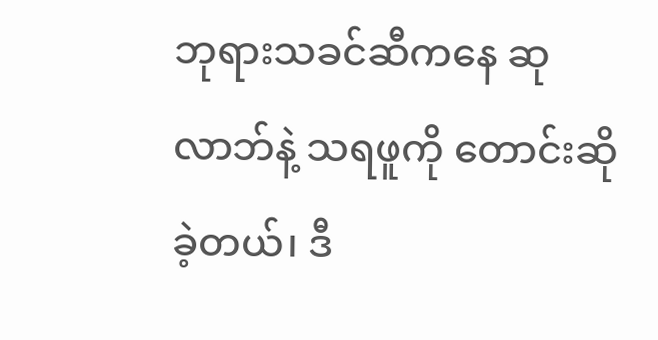ဘုရားသခင်ဆီကနေ ဆုလာဘ်နဲ့ သရဖူကို တောင်းဆိုခဲ့တယ်၊ ဒီ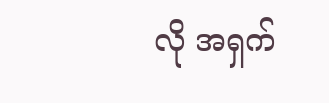လို အရှက်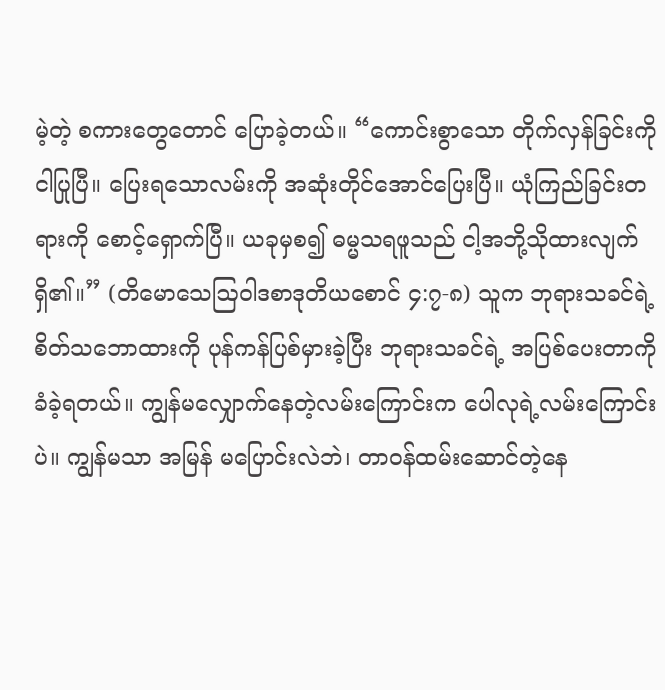မဲ့တဲ့ စကားတွေတောင် ပြောခဲ့တယ်။ “ကောင်းစွာသော တိုက်လှန်ခြင်းကို ငါပြုပြီ။ ပြေးရသောလမ်းကို အဆုံးတိုင်အောင်ပြေးပြီ။ ယုံကြည်ခြင်းတရားကို စောင့်ရှောက်ပြီ။ ယခုမှစ၍ ဓမ္မသရဖူသည် ငါ့အဘို့သိုထားလျက်ရှိ၏။” (တိမောသေဩဝါဒစာဒုတိယစောင် ၄:၇-၈) သူက ဘုရားသခင်ရဲ့ စိတ်သဘောထားကို ပုန်ကန်ပြစ်မှားခဲ့ပြီး ဘုရားသခင်ရဲ့ အပြစ်ပေးတာကို ခံခဲ့ရတယ်။ ကျွန်မလျှောက်နေတဲ့လမ်းကြောင်းက ပေါလုရဲ့လမ်းကြောင်းပဲ။ ကျွန်မသာ အမြန် မပြောင်းလဲဘဲ၊ တာဝန်ထမ်းဆောင်တဲ့နေ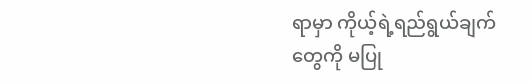ရာမှာ ကိုယ့်ရဲ့ရည်ရွယ်ချက်တွေကို မပြု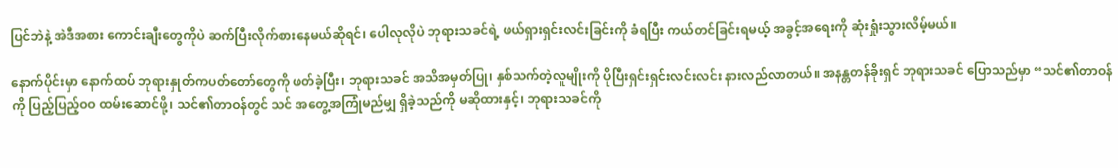ပြင်ဘဲနဲ့ အဲဒီအစား ကောင်းချီးတွေကိုပဲ ဆက်ပြီးလိုက်စားနေမယ်ဆိုရင်၊ ပေါလုလိုပဲ ဘုရားသခင်ရဲ့ ဖယ်ရှားရှင်းလင်းခြင်းကို ခံရပြီး ကယ်တင်ခြင်းရမယ့် အခွင့်အရေးကို ဆုံးရှုံးသွားလိမ့်မယ်။

နောက်ပိုင်းမှာ နောက်ထပ် ဘုရားနှုတ်ကပတ်တော်တွေကို ဖတ်ခဲ့ပြီး၊ ဘုရားသခင် အသိအမှတ်ပြု၊ နှစ်သက်တဲ့လူမျိုးကို ပိုပြီးရှင်းရှင်းလင်းလင်း နားလည်လာတယ်။ အနန္တတန်ခိုးရှင် ဘုရားသခင် ပြောသည်မှာ “သင်၏တာဝန်ကို ပြည့်ပြည့်ဝဝ ထမ်းဆောင်ဖို့၊ သင်၏တာဝန်တွင် သင် အတွေ့အကြုံမည်မျှ ရှိခဲ့သည်ကို မဆိုထားနှင့်၊ ဘုရားသခင်ကို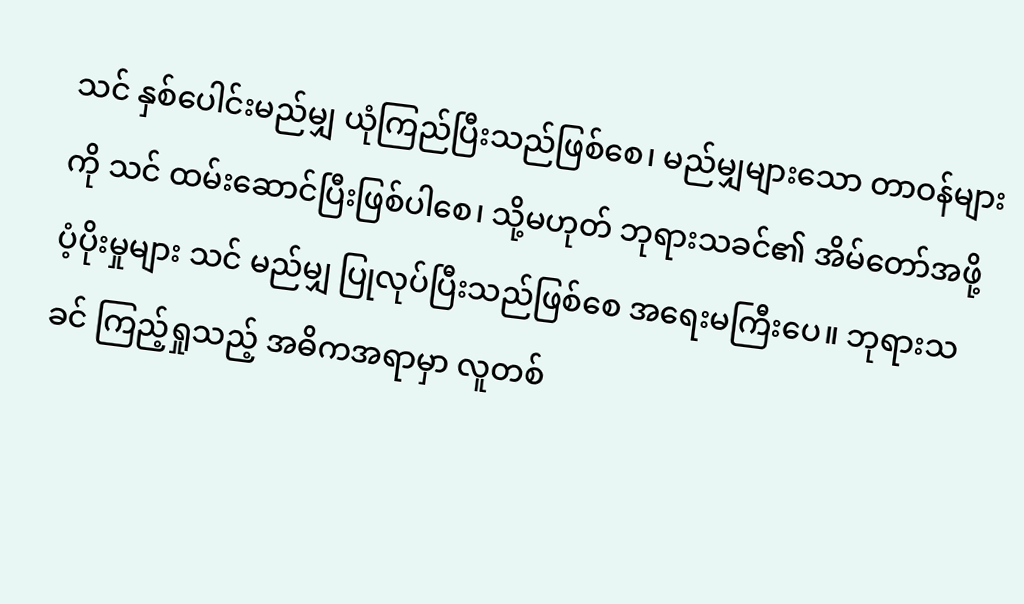သင် နှစ်ပေါင်းမည်မျှ ယုံကြည်ပြီးသည်ဖြစ်စေ၊ မည်မျှများသော တာဝန်များကို သင် ထမ်းဆောင်ပြီးဖြစ်ပါစေ၊ သို့မဟုတ် ဘုရားသခင်၏ အိမ်တော်အဖို့ ပံ့ပိုးမှုများ သင် မည်မျှ ပြုလုပ်ပြီးသည်ဖြစ်စေ အရေးမကြီးပေ။ ဘုရားသခင် ကြည့်ရှုသည့် အဓိကအရာမှာ လူတစ်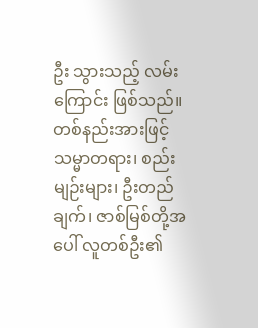ဦး သွားသည့် လမ်းကြောင်း ဖြစ်သည်။ တစ်နည်းအားဖြင့် သမ္မာတရား၊ စည်းမျဉ်းများ၊ ဦးတည်ချက်၊ ဇာစ်မြစ်တို့အပေါ် လူတစ်ဦး၏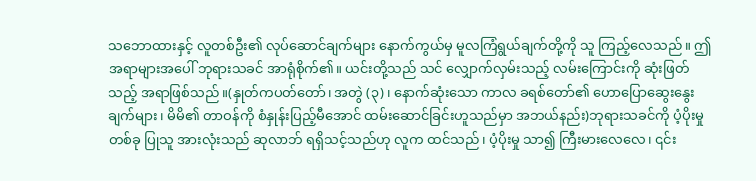သဘောထားနှင့် လူတစ်ဦး၏ လုပ်ဆောင်ချက်များ နောက်ကွယ်မှ မူလကြံရွယ်ချက်တို့ကို သူ ကြည့်လေသည်။ ဤအရာများအပေါ် ဘုရားသခင် အာရုံစိုက်၏။ ယင်းတို့သည် သင် လျှောက်လှမ်းသည့် လမ်းကြောင်းကို ဆုံးဖြတ်သည့် အရာဖြစ်သည်။(နှုတ်ကပတ်တော်၊ အတွဲ (၃)၊ နောက်ဆုံးသော ကာလ ခရစ်တော်၏ ဟောပြောဆွေးနွေးချက်များ၊ မိမိ၏ တာဝန်ကို စံနှုန်းပြည့်မီအောင် ထမ်းဆောင်ခြင်းဟူသည်မှာ အဘယ်နည်း)ဘုရားသခင်ကို ပံ့ပိုးမှုတစ်ခု ပြုသူ အားလုံးသည် ဆုလာဘ် ရရှိသင့်သည်ဟု လူက ထင်သည်၊ ပံ့ပိုးမှု သာ၍ ကြီးမားလေလေ၊ ၎င်း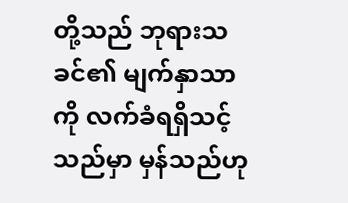တို့သည် ဘုရားသခင်၏ မျက်နှာသာကို လက်ခံရရှိသင့်သည်မှာ မှန်သည်ဟု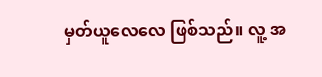မှတ်ယူလေလေ ဖြစ်သည်။ လူ့ အ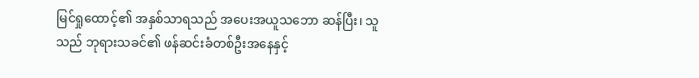မြင်ရှုထောင့်၏ အနှစ်သာရသည် အပေးအယူသဘော ဆန်ပြီး၊ သူသည် ဘုရားသခင်၏ ဖန်ဆင်းခံတစ်ဦးအနေနှင့်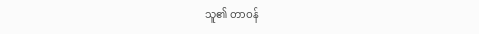သူ၏ တာဝန်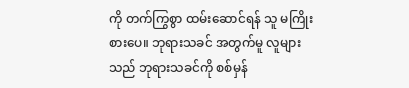ကို တက်ကြွစွာ ထမ်းဆောင်ရန် သူ မကြိုးစားပေ။ ဘုရားသခင် အတွက်မူ လူများသည် ဘုရားသခင်ကို စစ်မှန်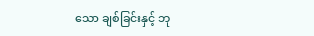သော ချစ်ခြင်းနှင့် ဘု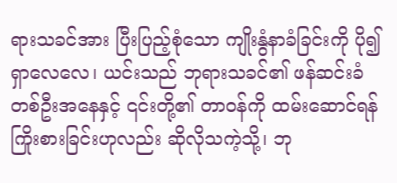ရားသခင်အား ပြီးပြည့်စုံသော ကျိုးနွံနာခံခြင်းကို ပို၍ ရှာလေလေ၊ ယင်းသည် ဘုရားသခင်၏ ဖန်ဆင်းခံ တစ်ဦးအနေနှင့် ၎င်းတို့၏ တာဝန်ကို ထမ်းဆောင်ရန် ကြိုးစားခြင်းဟုလည်း ဆိုလိုသကဲ့သို့၊ ဘု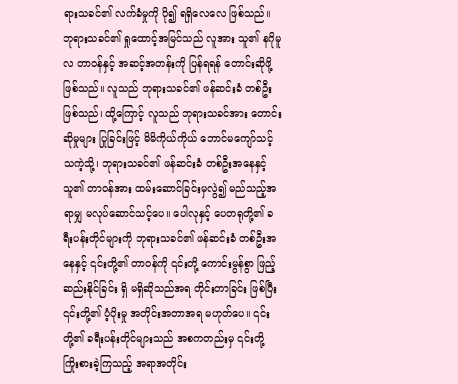ရားသခင်၏ လက်ခံမှုကို ပို၍ ရရှိလေလေ ဖြစ်သည်။ ဘုရားသခင်၏ ရှုထောင့်အမြင်သည် လူအား သူ၏ နဂိုမူလ တာဝန်နှင့် အဆင့်အတန်းကို ပြန်ရရန် တောင်းဆိုဖို့ ဖြစ်သည်။ လူသည် ဘုရားသခင်၏ ဖန်ဆင်းခံ တစ်ဦးဖြစ်သည်၊ ထို့ကြောင့် လူသည် ဘုရားသခင်အား တောင်းဆိုမှုများ ပြုခြင်းဖြင့် မိမိကိုယ်ကိုယ် ဘောင်မကျော်သင့်သကဲ့သို့၊ ဘုရားသခင်၏ ဖန်ဆင်းခံ တစ်ဦးအနေနှင့် သူ၏ တာဝန်အား ထမ်းဆောင်ခြင်းမှလွဲ၍ မည်သည့်အရာမျှ မလုပ်ဆောင်သင့်ပေ။ ပေါလုနှင့် ပေတရုတို့၏ ခရီးပန်းတိုင်များကို ဘုရားသခင်၏ ဖန်ဆင်းခံ တစ်ဦးအနေနှင့် ၎င်းတို့၏ တာဝန်ကို ၎င်းတို့ ကောင်းမွန်စွာ ဖြည့်ဆည်းနိုင်ခြင်း ရှိ မရှိဆိုသည်အရ တိုင်းတာခြင်း ဖြစ်ပြီး ၎င်းတို့၏ ပံ့ပိုးမှု အတိုင်းအတာအရ မဟုတ်ပေ။ ၎င်းတို့၏ ခရီးပန်းတိုင်များသည် အစကတည်းမှ ၎င်းတို့ ကြိုးစားခဲ့ကြသည့် အရာအတိုင်း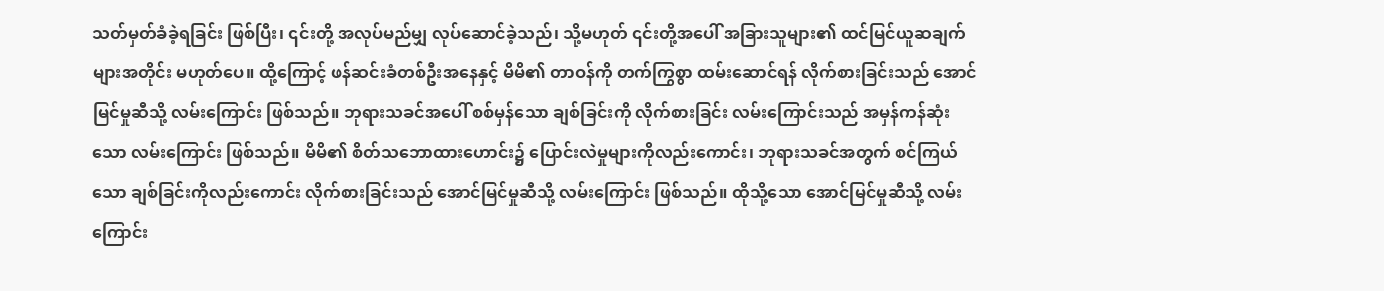သတ်မှတ်ခံခဲ့ရခြင်း ဖြစ်ပြီး၊ ၎င်းတို့ အလုပ်မည်မျှ လုပ်ဆောင်ခဲ့သည်၊ သို့မဟုတ် ၎င်းတို့အပေါ် အခြားသူများ၏ ထင်မြင်ယူဆချက်များအတိုင်း မဟုတ်ပေ။ ထို့ကြောင့် ဖန်ဆင်းခံတစ်ဦးအနေနှင့် မိမိ၏ တာဝန်ကို တက်ကြွစွာ ထမ်းဆောင်ရန် လိုက်စားခြင်းသည် အောင်မြင်မှုဆီသို့ လမ်းကြောင်း ဖြစ်သည်။ ဘုရားသခင်အပေါ် စစ်မှန်သော ချစ်ခြင်းကို လိုက်စားခြင်း လမ်းကြောင်းသည် အမှန်ကန်ဆုံးသော လမ်းကြောင်း ဖြစ်သည်။ မိမိ၏ စိတ်သဘောထားဟောင်း၌ ပြောင်းလဲမှုများကိုလည်းကောင်း၊ ဘုရားသခင်အတွက် စင်ကြယ်သော ချစ်ခြင်းကိုလည်းကောင်း လိုက်စားခြင်းသည် အောင်မြင်မှုဆီသို့ လမ်းကြောင်း ဖြစ်သည်။ ထိုသို့သော အောင်မြင်မှုဆီသို့ လမ်းကြောင်း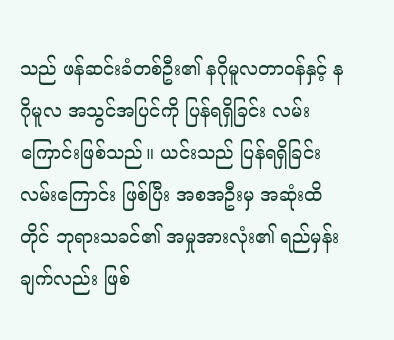သည် ဖန်ဆင်းခံတစ်ဦး၏ နဂိုမူလတာဝန်နှင့် နဂိုမူလ အသွင်အပြင်ကို ပြန်ရရှိခြင်း လမ်းကြောင်းဖြစ်သည်။ ယင်းသည် ပြန်ရရှိခြင်း လမ်းကြောင်း ဖြစ်ပြီး အစအဦးမှ အဆုံးထိတိုင် ဘုရားသခင်၏ အမှုအားလုံး၏ ရည်မှန်းချက်လည်း ဖြစ်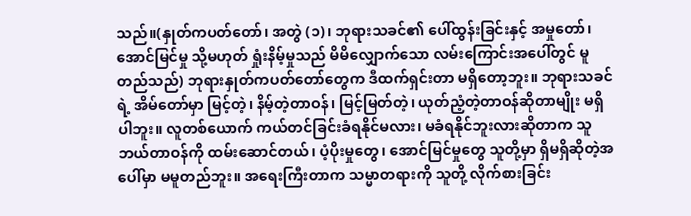သည်။(နှုတ်ကပတ်တော်၊ အတွဲ (၁)၊ ဘုရားသခင်၏ ပေါ်ထွန်းခြင်းနှင့် အမှုတော်၊ အောင်မြင်မှု သို့မဟုတ် ရှုံးနိမ့်မှုသည် မိမိလျှောက်သော လမ်းကြောင်းအပေါ်တွင် မူတည်သည်) ဘုရားနှုတ်ကပတ်တော်တွေက ဒီထက်ရှင်းတာ မရှိတော့ဘူး။ ဘုရားသခင်ရဲ့ အိမ်တော်မှာ မြင့်တဲ့၊ နိမ့်တဲ့တာဝန်၊ မြင့်မြတ်တဲ့၊ ယုတ်ညံ့တဲ့တာဝန်ဆိုတာမျိုး မရှိပါဘူး။ လူတစ်ယောက် ကယ်တင်ခြင်းခံရနိုင်မလား၊ မခံရနိုင်ဘူးလားဆိုတာက သူ ဘယ်တာဝန်ကို ထမ်းဆောင်တယ်၊ ပံ့ပိုးမှုတွေ၊ အောင်မြင်မှုတွေ သူတို့မှာ ရှိမရှိဆိုတဲ့အပေါ်မှာ မမူတည်ဘူး။ အရေးကြီးတာက သမ္မာတရားကို သူတို့ လိုက်စားခြင်း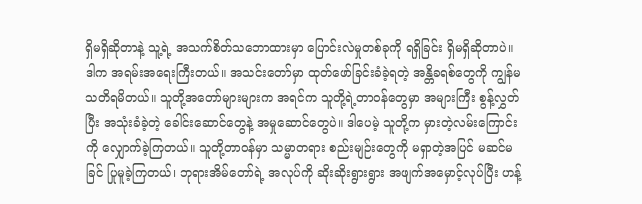ရှိမရှိဆိုတာနဲ့ သူ့ရဲ့ အသက်စိတ်သဘောထားမှာ ပြောင်းလဲမှုတစ်ခုကို ရရှိခြင်း ရှိမရှိဆိုတာပဲ။ ဒါက အရမ်းအရေးကြီးတယ်။ အသင်းတော်မှာ ထုတ်ဖော်ခြင်းခံခဲ့ရတဲ့ အန္တိခရစ်တွေကို ကျွန်မသတိရမိတယ်။ သူတို့အတော်များများက အရင်က သူတို့ရဲ့တာဝန်တွေမှာ အများကြီး စွန့်လွှတ်ပြီး အသုံးခံခဲ့တဲ့ ခေါင်းဆောင်တွေနဲ့ အမှုဆောင်တွေပဲ။ ဒါပေမဲ့ သူတို့က မှားတဲ့လမ်းကြောင်းကို လျှောက်ခဲ့ကြတယ်။ သူတို့တာဝန်မှာ သမ္မာတရား စည်းမျဉ်းတွေကို မရှာတဲ့အပြင် မဆင်မခြင် ပြုမူခဲ့ကြတယ်၊ ဘုရားအိမ်တော်ရဲ့ အလုပ်ကို ဆိုးဆိုးရွားရွား အဖျက်အမှောင့်လုပ်ပြီး ဟန့်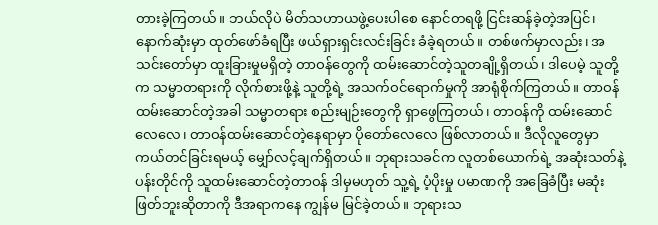တားခဲ့ကြတယ်။ ဘယ်လိုပဲ မိတ်သဟာယဖွဲ့ပေးပါစေ နောင်တရဖို့ ငြင်းဆန်ခဲ့တဲ့အပြင်၊ နောက်ဆုံးမှာ ထုတ်ဖော်ခံရပြီး ဖယ်ရှားရှင်းလင်းခြင်း ခံခဲ့ရတယ်။ တစ်ဖက်မှာလည်း၊ အသင်းတော်မှာ ထူးခြားမှုမရှိတဲ့ တာဝန်တွေကို ထမ်းဆောင်တဲ့သူတချို့ရှိတယ်၊ ဒါပေမဲ့ သူတို့က သမ္မာတရားကို လိုက်စားဖို့နဲ့ သူတို့ရဲ့ အသက်ဝင်ရောက်မှုကို အာရုံစိုက်ကြတယ်။ တာဝန်ထမ်းဆောင်တဲ့အခါ သမ္မာတရား စည်းမျဉ်းတွေကို ရှာဖွေကြတယ်၊ တာဝန်ကို ထမ်းဆောင်လေလေ၊ တာဝန်ထမ်းဆောင်တဲ့နေရာမှာ ပိုတော်လေလေ ဖြစ်လာတယ်။ ဒီလိုလူတွေမှာ ကယ်တင်ခြင်းရမယ့် မျှော်လင့်ချက်ရှိတယ်။ ဘုရားသခင်က လူတစ်ယောက်ရဲ့ အဆုံးသတ်နဲ့ ပန်းတိုင်ကို သူထမ်းဆောင်တဲ့တာဝန် ဒါမှမဟုတ် သူ့ရဲ့ ပံ့ပိုးမှု ပမာဏကို အခြေခံပြီး မဆုံးဖြတ်ဘူးဆိုတာကို ဒီအရာကနေ ကျွန်မ မြင်ခဲ့တယ်။ ဘုရားသ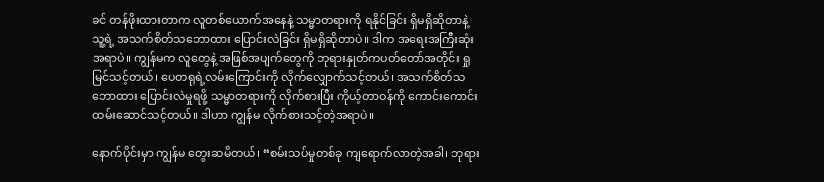ခင် တန်ဖိုးထားတာက လူတစ်ယောက်အနေနဲ့ သမ္မာတရားကို ရနိုင်ခြင်း ရှိမရှိဆိုတာနဲ့ သူ့ရဲ့ အသက်စိတ်သဘောထား ပြောင်းလဲခြင်း ရှိမရှိဆိုတာပဲ။ ဒါက အရေးအကြီးဆုံးအရာပဲ။ ကျွန်မက လူတွေနဲ့ အဖြစ်အပျက်တွေကို ဘုရားနှုတ်ကပတ်တော်အတိုင်း ရှုမြင်သင့်တယ်၊ ပေတရုရဲ့လမ်းကြောင်းကို လိုက်လျှောက်သင့်တယ်၊ အသက်စိတ်သဘောထား ပြောင်းလဲမှုရဖို့ သမ္မာတရားကို လိုက်စားပြီး ကိုယ့်တာဝန်ကို ကောင်းကောင်းထမ်းဆောင်သင့်တယ်။ ဒါဟာ ကျွန်မ လိုက်စားသင့်တဲ့အရာပဲ။

နောက်ပိုင်းမှာ ကျွန်မ တွေးဆမိတယ်၊ “စမ်းသပ်မှုတစ်ခု ကျရောက်လာတဲ့အခါ၊ ဘုရား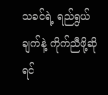သခင်ရဲ့ ရည်ရွယ်ချက်နဲ့ ကိုက်ညီဖို့ဆိုရင်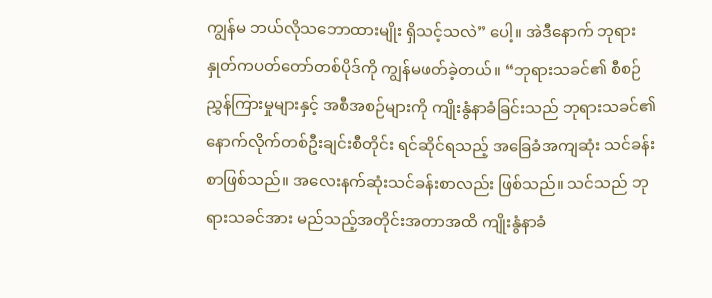ကျွန်မ ဘယ်လိုသဘောထားမျိုး ရှိသင့်သလဲ” ပေါ့။ အဲဒီနောက် ဘုရားနှုတ်ကပတ်တော်တစ်ပိုဒ်ကို ကျွန်မဖတ်ခဲ့တယ်။ “ဘုရားသခင်၏ စီစဉ်ညွှန်ကြားမှုများနှင့် အစီအစဉ်များကို ကျိုးနွံနာခံခြင်းသည် ဘုရားသခင်၏ နောက်လိုက်တစ်ဦးချင်းစီတိုင်း ရင်ဆိုင်ရသည့် အခြေခံအကျဆုံး သင်ခန်းစာဖြစ်သည်။ အလေးနက်ဆုံးသင်ခန်းစာလည်း ဖြစ်သည်။ သင်သည် ဘုရားသခင်အား မည်သည့်အတိုင်းအတာအထိ ကျိုးနွံနာခံ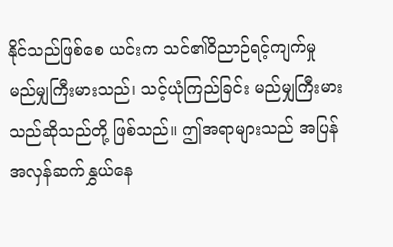နိုင်သည်ဖြစ်စေ ယင်းက သင်၏ဝိညာဉ်ရင့်ကျက်မှု မည်မျှကြီးမားသည်၊ သင့်ယုံကြည်ခြင်း မည်မျှကြီးမားသည်ဆိုသည်တို့ ဖြစ်သည်။ ဤအရာများသည် အပြန်အလှန်ဆက်နွှယ်နေ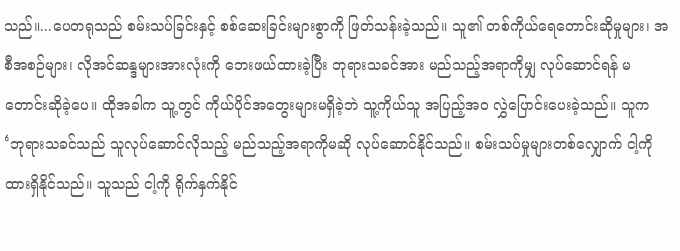သည်။...ပေတရုသည် စမ်းသပ်ခြင်းနှင့် စစ်ဆေးခြင်းများစွာကို ဖြတ်သန်းခဲ့သည်။ သူ၏ တစ်ကိုယ်ရေတောင်းဆိုမှုများ၊ အစီအစဉ်များ၊ လိုအင်ဆန္ဒများအားလုံးကို ဘေးဖယ်ထားခဲ့ပြီး ဘုရားသခင်အား မည်သည့်အရာကိုမျှ လုပ်ဆောင်ရန် မတောင်းဆိုခဲ့ပေ။ ထိုအခါက သူ့တွင် ကိုယ်ပိုင်အတွေးများမရှိခဲ့ဘဲ သူ့ကိုယ်သူ အပြည့်အဝ လွှဲပြောင်းပေးခဲ့သည်။ သူက ‘ဘုရားသခင်သည် သူလုပ်ဆောင်လိုသည့် မည်သည့်အရာကိုမဆို လုပ်ဆောင်နိုင်သည်။ စမ်းသပ်မှုများတစ်လျှောက် ငါ့ကို ထားရှိနိုင်သည်။ သူသည် ငါ့ကို ရိုက်နှက်နိုင်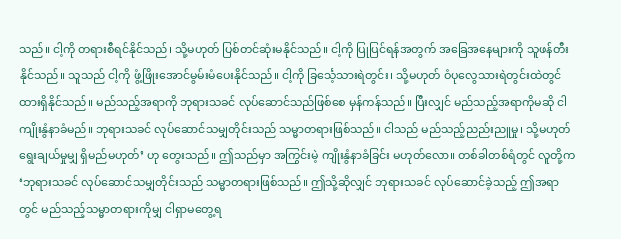သည်။ ငါ့ကို တရားစီရင်နိုင်သည်၊ သို့မဟုတ် ပြစ်တင်ဆုံးမနိုင်သည်။ ငါ့ကို ပြုပြင်ရန်အတွက် အခြေအနေများကို သူဖန်တီးနိုင်သည်။ သူသည် ငါ့ကို ဖွံ့ဖြိုးအောင်မွမ်းမံပေးနိုင်သည်။ ငါ့ကို ခြင်္သေ့သားရဲတွင်း၊ သို့မဟုတ် ဝံပုလွေသားရဲတွင်းထဲတွင် ထားရှိနိုင်သည်။ မည်သည့်အရာကို ဘုရားသခင် လုပ်ဆောင်သည်ဖြစ်စေ မှန်ကန်သည်။ ပြီးလျှင် မည်သည့်အရာကိုမဆို ငါကျိုးနွံနာခံမည်။ ဘုရားသခင် လုပ်ဆောင်သမျှတိုင်းသည် သမ္မာတရားဖြစ်သည်။ ငါသည် မည်သည့်ညည်းညူမှု၊ သို့မဟုတ် ရွေးချယ်မှုမျှ ရှိမည်မဟုတ်’ ဟု တွေးသည်။ ဤသည်မှာ အကြွင်းမဲ့ ကျိုးနွံနာခံခြင်း မဟုတ်လော။ တစ်ခါတစ်ရံတွင် လူတို့က ‘ဘုရားသခင် လုပ်ဆောင်သမျှတိုင်းသည် သမ္မာတရားဖြစ်သည်။ ဤသို့ဆိုလျှင် ဘုရားသခင် လုပ်ဆောင်ခဲ့သည့် ဤအရာတွင် မည်သည့်သမ္မာတရားကိုမျှ ငါရှာမတွေ့ရ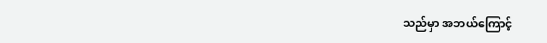သည်မှာ အဘယ်ကြောင့်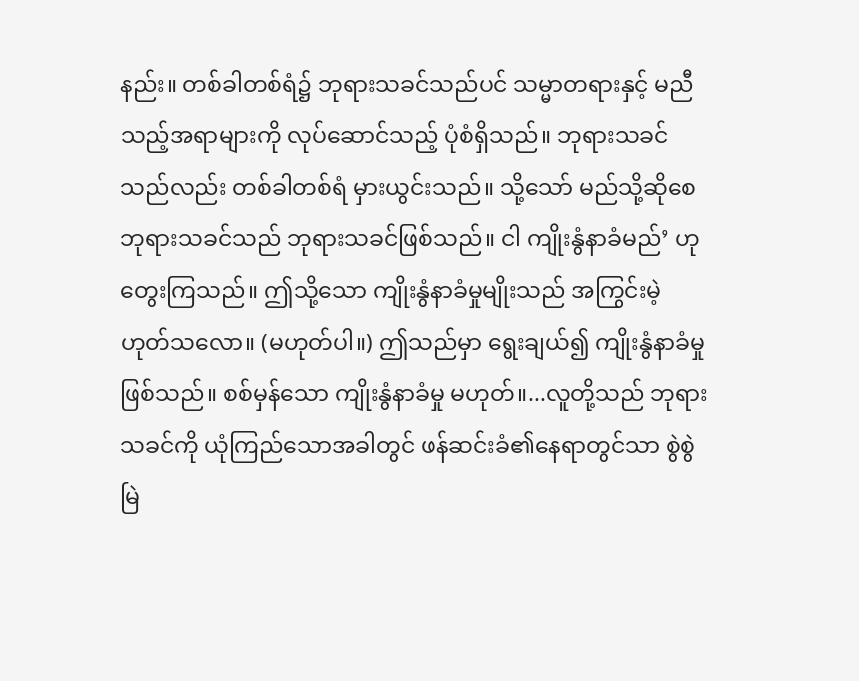နည်း။ တစ်ခါတစ်ရံ၌ ဘုရားသခင်သည်ပင် သမ္မာတရားနှင့် မညီသည့်အရာများကို လုပ်ဆောင်သည့် ပုံစံရှိသည်။ ဘုရားသခင်သည်လည်း တစ်ခါတစ်ရံ မှားယွင်းသည်။ သို့သော် မည်သို့ဆိုစေ ဘုရားသခင်သည် ဘုရားသခင်ဖြစ်သည်။ ငါ ကျိုးနွံနာခံမည်’ ဟု တွေးကြသည်။ ဤသို့သော ကျိုးနွံနာခံမှုမျိုးသည် အကြွင်းမဲ့ ဟုတ်သလော။ (မဟုတ်ပါ။) ဤသည်မှာ ရွေးချယ်၍ ကျိုးနွံနာခံမှု ဖြစ်သည်။ စစ်မှန်သော ကျိုးနွံနာခံမှု မဟုတ်။...လူတို့သည် ဘုရားသခင်ကို ယုံကြည်သောအခါတွင် ဖန်ဆင်းခံ၏နေရာတွင်သာ စွဲစွဲမြဲ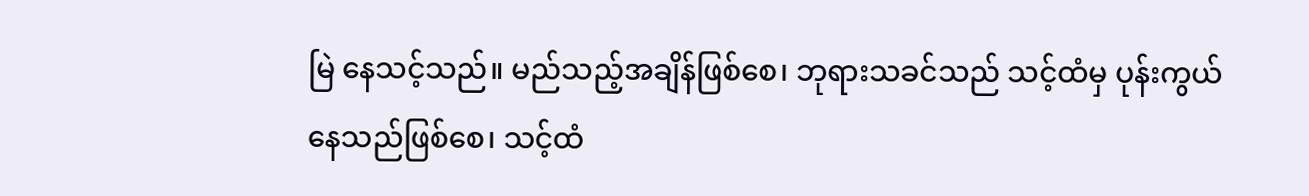မြဲ နေသင့်သည်။ မည်သည့်အချိန်ဖြစ်စေ၊ ဘုရားသခင်သည် သင့်ထံမှ ပုန်းကွယ်နေသည်ဖြစ်စေ၊ သင့်ထံ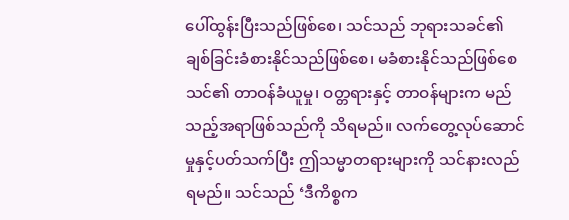ပေါ်ထွန်းပြီးသည်ဖြစ်စေ၊ သင်သည် ဘုရားသခင်၏ ချစ်ခြင်းခံစားနိုင်သည်ဖြစ်စေ၊ မခံစားနိုင်သည်ဖြစ်စေ သင်၏ တာဝန်ခံယူမှု၊ ဝတ္တရားနှင့် တာဝန်များက မည်သည့်အရာဖြစ်သည်ကို သိရမည်။ လက်တွေ့လုပ်ဆောင်မှုနှင့်ပတ်သက်ပြီး ဤသမ္မာတရားများကို သင်နားလည်ရမည်။ သင်သည် ‘ဒီကိစ္စက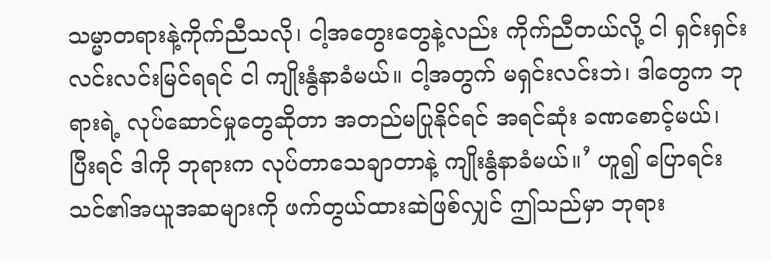သမ္မာတရားနဲ့ကိုက်ညီသလို၊ ငါ့အတွေးတွေနဲ့လည်း ကိုက်ညီတယ်လို့ ငါ ရှင်းရှင်းလင်းလင်းမြင်ရရင် ငါ ကျိုးနွံနာခံမယ်။ ငါ့အတွက် မရှင်းလင်းဘဲ၊ ဒါတွေက ဘုရားရဲ့ လုပ်ဆောင်မှုတွေဆိုတာ အတည်မပြုနိုင်ရင် အရင်ဆုံး ခဏစောင့်မယ်၊ ပြီးရင် ဒါကို ဘုရားက လုပ်တာသေချာတာနဲ့ ကျိုးနွံနာခံမယ်။’ ဟူ၍ ပြောရင်း သင်၏အယူအဆများကို ဖက်တွယ်ထားဆဲဖြစ်လျှင် ဤသည်မှာ ဘုရား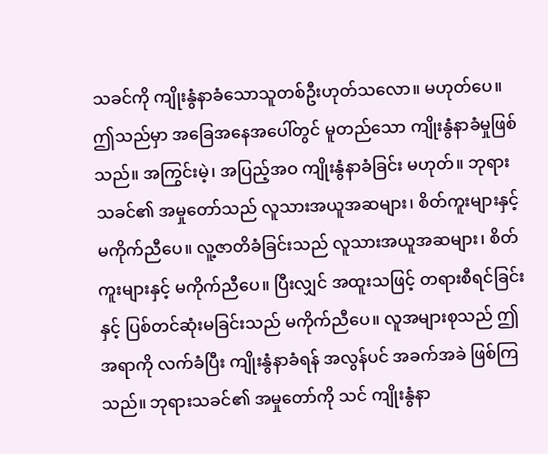သခင်ကို ကျိုးနွံနာခံသောသူတစ်ဦးဟုတ်သလော။ မဟုတ်ပေ။ ဤသည်မှာ အခြေအနေအပေါ်တွင် မူတည်သော ကျိုးနွံနာခံမှုဖြစ်သည်။ အကြွင်းမဲ့၊ အပြည့်အဝ ကျိုးနွံနာခံခြင်း မဟုတ်။ ဘုရားသခင်၏ အမှုတော်သည် လူသားအယူအဆများ၊ စိတ်ကူးများနှင့် မကိုက်ညီပေ။ လူ့ဇာတိခံခြင်းသည် လူသားအယူအဆများ၊ စိတ်ကူးများနှင့် မကိုက်ညီပေ။ ပြီးလျှင် အထူးသဖြင့် တရားစီရင်ခြင်းနှင့် ပြစ်တင်ဆုံးမခြင်းသည် မကိုက်ညီပေ။ လူအများစုသည် ဤအရာကို လက်ခံပြီး ကျိုးနွံနာခံရန် အလွန်ပင် အခက်အခဲ ဖြစ်ကြသည်။ ဘုရားသခင်၏ အမှုတော်ကို သင် ကျိုးနွံနာ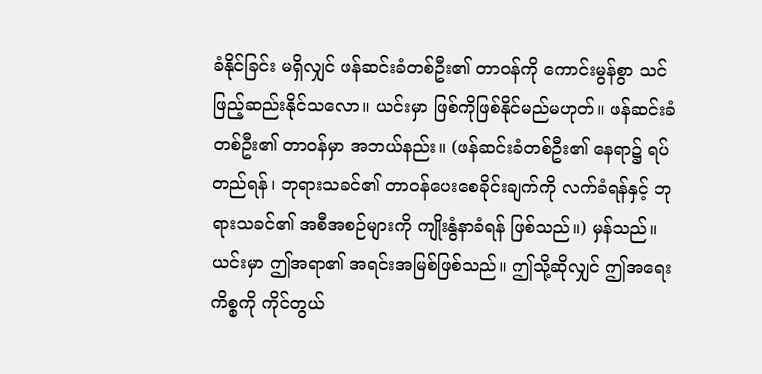ခံနိုင်ခြင်း မရှိလျှင် ဖန်ဆင်းခံတစ်ဦး၏ တာဝန်ကို ကောင်းမွန်စွာ သင်ဖြည့်ဆည်းနိုင်သလော။ ယင်းမှာ ဖြစ်ကိုဖြစ်နိုင်မည်မဟုတ်။ ဖန်ဆင်းခံတစ်ဦး၏ တာဝန်မှာ အဘယ်နည်း။ (ဖန်ဆင်းခံတစ်ဦး၏ နေရာ၌ ရပ်တည်ရန်၊ ဘုရားသခင်၏ တာဝန်ပေးစေခိုင်းချက်ကို လက်ခံရန်နှင့် ဘုရားသခင်၏ အစီအစဉ်များကို ကျိုးနွံနာခံရန် ဖြစ်သည်။) မှန်သည်။ ယင်းမှာ ဤအရာ၏ အရင်းအမြစ်ဖြစ်သည်။ ဤသို့ဆိုလျှင် ဤအရေးကိစ္စကို ကိုင်တွယ်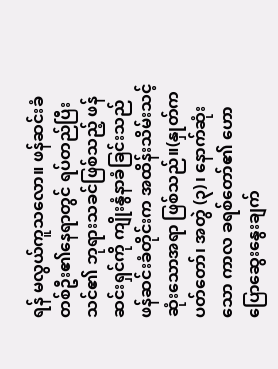ရန် မလွယ်ကူသလော။ ဖန်ဆင်းခံတစ်ဦး၏နေရာတွင် ရပ်တည်ပြီး သင်၏ ဘုရားသခင်ဖြစ်သည့် ဖန်ဆင်းရှင်ကို ကျိုးနွံနာခံခြင်းသည် ဖန်ဆင်းခံတိုင်းက အထိန်းသိမ်းသင့်ဆုံးသောအရာ ဖြစ်သည်။(နှုတ်ကပတ်တော်၊ အတွဲ (၃)၊ နောက်ဆုံးသော ကာလ ခရစ်တော်၏ ဟောပြောဆွေးနွေးချက်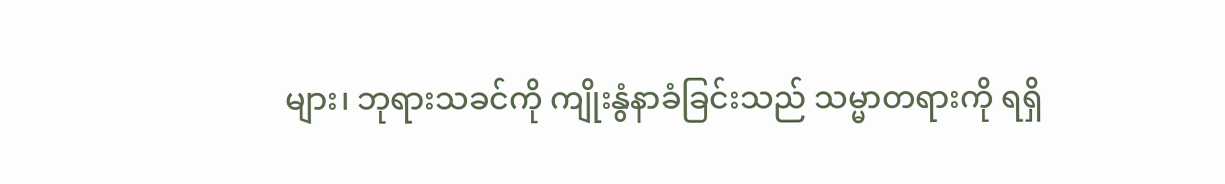များ၊ ဘုရားသခင်ကို ကျိုးနွံနာခံခြင်းသည် သမ္မာတရားကို ရရှိ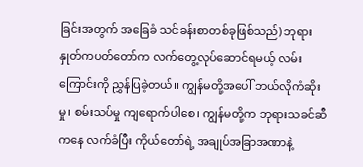ခြင်းအတွက် အခြေခံ သင်ခန်းစာတစ်ခုဖြစ်သည်) ဘုရားနှုတ်ကပတ်တော်က လက်တွေ့လုပ်ဆောင်ရမယ့် လမ်းကြောင်းကို ညွှန်ပြခဲ့တယ်။ ကျွန်မတို့အပေါ် ဘယ်လိုကံဆိုးမှု၊ စမ်းသပ်မှု ကျရောက်ပါစေ၊ ကျွန်မတို့က ဘုရားသခင်ဆီကနေ လက်ခံပြီး ကိုယ်တော်ရဲ့ အချုပ်အခြာအဏာနဲ့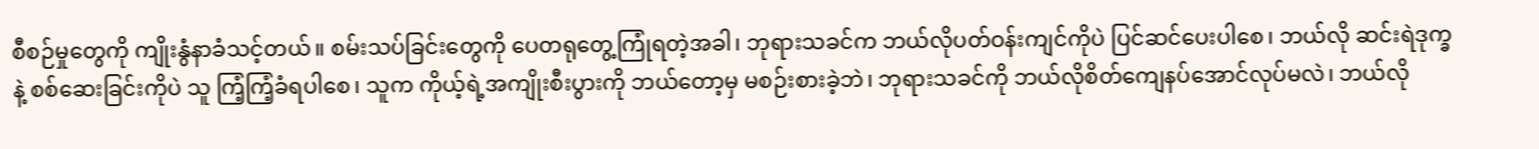စီစဉ်မှုတွေကို ကျိုးနွံနာခံသင့်တယ်။ စမ်းသပ်ခြင်းတွေကို ပေတရုတွေ့ကြုံရတဲ့အခါ၊ ဘုရားသခင်က ဘယ်လိုပတ်ဝန်းကျင်ကိုပဲ ပြင်ဆင်ပေးပါစေ၊ ဘယ်လို ဆင်းရဲဒုက္ခနဲ့ စစ်ဆေးခြင်းကိုပဲ သူ ကြံ့ကြံ့ခံရပါစေ၊ သူက ကိုယ့်ရဲ့အကျိုးစီးပွားကို ဘယ်တော့မှ မစဉ်းစားခဲ့ဘဲ၊ ဘုရားသခင်ကို ဘယ်လိုစိတ်ကျေနပ်အောင်လုပ်မလဲ၊ ဘယ်လို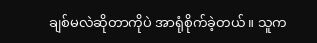ချစ်မလဲဆိုတာကိုပဲ အာရုံစိုက်ခဲ့တယ်။ သူက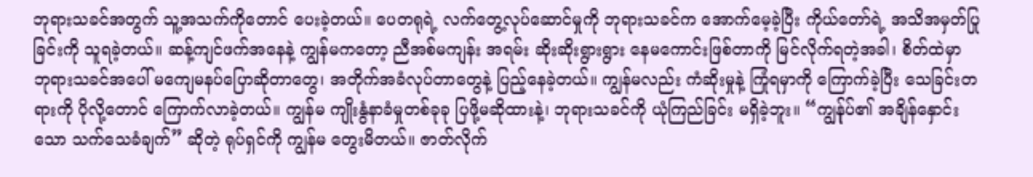ဘုရားသခင်အတွက် သူ့အသက်ကိုတောင် ပေးခဲ့တယ်။ ပေတရုရဲ့ လက်တွေ့လုပ်ဆောင်မှုကို ဘုရားသခင်က အောက်မေ့ခဲ့ပြီး ကိုယ်တော်ရဲ့ အသိအမှတ်ပြုခြင်းကို သူရခဲ့တယ်။ ဆန့်ကျင်ဖက်အနေနဲ့ ကျွန်မကတော့ ညီအစ်မကျန်း အရမ်း ဆိုးဆိုးရွားရွား နေမကောင်းဖြစ်တာကို မြင်လိုက်ရတဲ့အခါ၊ စိတ်ထဲမှာ ဘုရားသခင်အပေါ် မကျေမနပ်ပြောဆိုတာတွေ၊ အတိုက်အခံလုပ်တာတွေနဲ့ ပြည့်နေခဲ့တယ်။ ကျွန်မလည်း ကံဆိုးမှုနဲ့ ကြုံရမှာကို ကြောက်ခဲ့ပြီး သေခြင်းတရားကို ပိုလို့တောင် ကြောက်လာခဲ့တယ်။ ကျွန်မ ကျိုးနွံနာခံမှုတစ်ခုခု ပြဖို့မဆိုထားနဲ့၊ ဘုရားသခင်ကို ယုံကြည်ခြင်း မရှိခဲ့ဘူး။ “ကျွန်ုပ်၏ အချိန်နှောင်းသော သက်သေခံချက်” ဆိုတဲ့ ရုပ်ရှင်ကို ကျွန်မ တွေးမိတယ်။ ဇာတ်လိုက်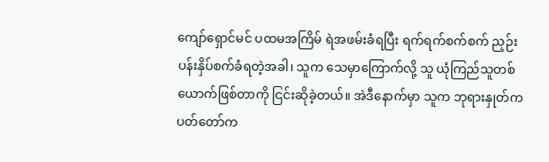ကျော်ရှောင်မင် ပထမအကြိမ် ရဲအဖမ်းခံရပြီး ရက်ရက်စက်စက် ညှဉ်းပန်းနှိပ်စက်ခံရတဲ့အခါ၊ သူက သေမှာကြောက်လို့ သူ ယုံကြည်သူတစ်ယောက်ဖြစ်တာကို ငြင်းဆိုခဲ့တယ်။ အဲဒီနောက်မှာ သူက ဘုရားနှုတ်ကပတ်တော်က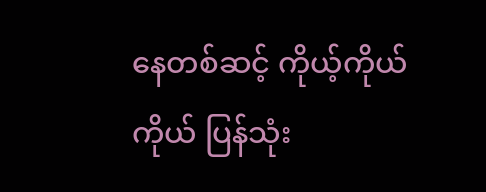နေတစ်ဆင့် ကိုယ့်ကိုယ်ကိုယ် ပြန်သုံး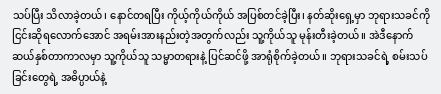သပ်ပြီး သိလာခဲ့တယ်၊ နောင်တရပြီး ကိုယ့်ကိုယ်ကိုယ် အပြစ်တင်ခဲ့ပြီး၊ နတ်ဆိုးရှေ့မှာ ဘုရားသခင်ကို ငြင်းဆိုရလောက်အောင် အရမ်းအားနည်းတဲ့အတွက်လည်း သူ့ကိုယ်သူ မုန်းတီးခဲ့တယ်။ အဲဒီနောက် ဆယ်နှစ်တာကာလမှာ သူ့ကိုယ်သူ သမ္မာတရားနဲ့ ပြင်ဆင်ဖို့ အာရုံစိုက်ခဲ့တယ်။ ဘုရားသခင်ရဲ့ စမ်းသပ်ခြင်းတွေရဲ့ အဓိပ္ပာယ်နဲ့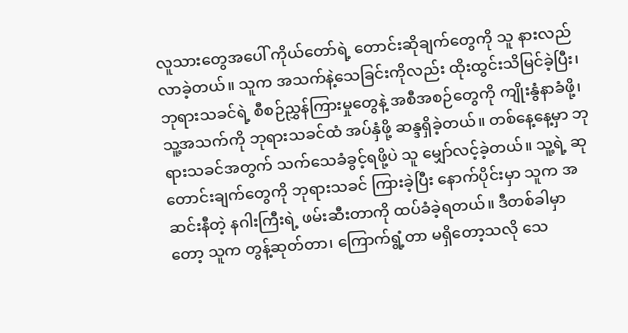လူသားတွေအပေါ် ကိုယ်တော်ရဲ့ တောင်းဆိုချက်တွေကို သူ နားလည်လာခဲ့တယ်။ သူက အသက်နဲ့သေခြင်းကိုလည်း ထိုးထွင်းသိမြင်ခဲ့ပြီး၊ ဘုရားသခင်ရဲ့ စီစဉ်ညွှန်ကြားမှုတွေနဲ့ အစီအစဉ်တွေကို ကျိုးနွံနာခံဖို့၊ သူ့အသက်ကို ဘုရားသခင်ထံ အပ်နှံဖို့ ဆန္ဒရှိခဲ့တယ်။ တစ်နေ့နေ့မှာ ဘုရားသခင်အတွက် သက်သေခံခွင့်ရဖို့ပဲ သူ မျှော်လင့်ခဲ့တယ်။ သူ့ရဲ့ ဆုတောင်းချက်တွေကို ဘုရားသခင် ကြားခဲ့ပြီး နောက်ပိုင်းမှာ သူက အဆင်းနီတဲ့ နဂါးကြီးရဲ့ ဖမ်းဆီးတာကို ထပ်ခံခဲ့ရတယ်။ ဒီတစ်ခါမှာတော့ သူက တွန့်ဆုတ်တာ၊ ကြောက်ရွံ့တာ မရှိတော့သလို သေ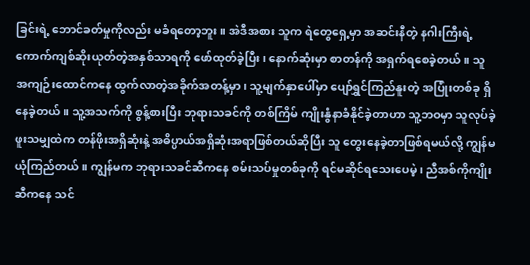ခြင်းရဲ့ ဘောင်ခတ်မှုကိုလည်း မခံရတော့ဘူး။ အဲဒီအစား သူက ရဲတွေရှေ့မှာ အဆင်းနီတဲ့ နဂါးကြီးရဲ့ ကောက်ကျစ်ဆိုးယုတ်တဲ့အနှစ်သာရကို ဖော်ထုတ်ခဲ့ပြီး၊ နောက်ဆုံးမှာ စာတန်ကို အရှက်ရစေခဲ့တယ်။ သူ အကျဉ်းထောင်ကနေ ထွက်လာတဲ့အခိုက်အတန့်မှာ၊ သူ့မျက်နှာပေါ်မှာ ပျော်ရွှင်ကြည်နူးတဲ့ အပြုံးတစ်ခု ရှိနေခဲ့တယ်။ သူ့အသက်ကို စွန့်စားပြီး ဘုရားသခင်ကို တစ်ကြိမ် ကျိုးနွံနာခံနိုင်ခဲ့တာဟာ သူ့ဘဝမှာ သူလုပ်ခဲ့ဖူးသမျှထဲက တန်ဖိုးအရှိဆုံးနဲ့ အဓိပ္ပာယ်အရှိဆုံးအရာဖြစ်တယ်ဆိုပြီး သူ တွေးနေခဲ့တာဖြစ်ရမယ်လို့ ကျွန်မ ယုံကြည်တယ်။ ကျွန်မက ဘုရားသခင်ဆီကနေ စမ်းသပ်မှုတစ်ခုကို ရင်မဆိုင်ရသေးပေမဲ့၊ ညီအစ်ကိုကျိုးဆီကနေ သင်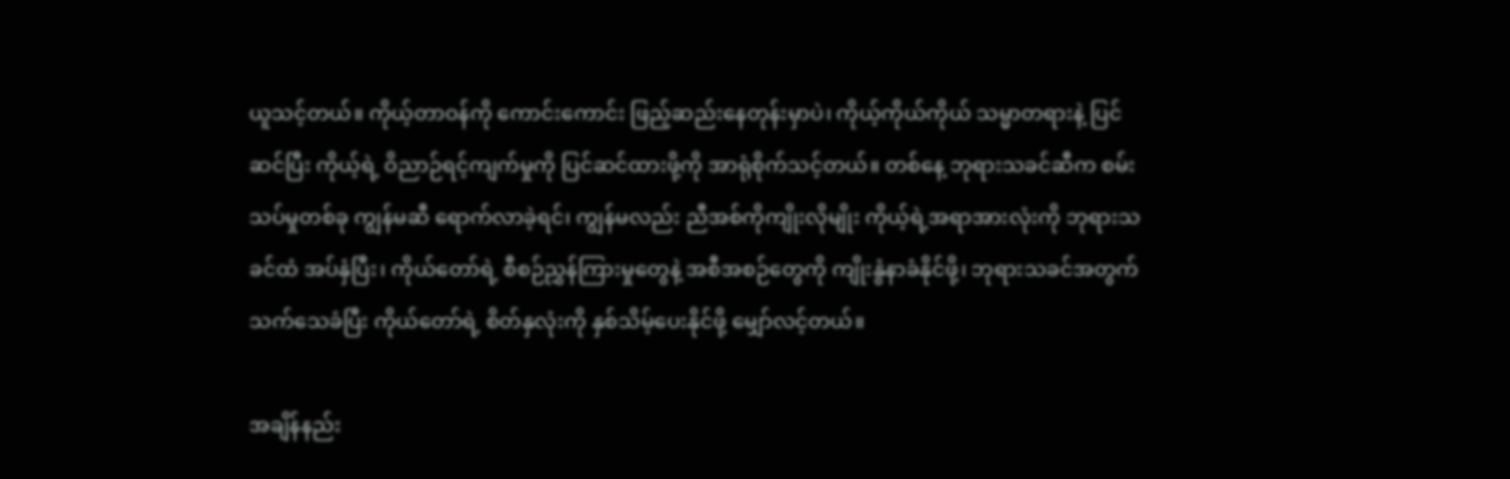ယူသင့်တယ်။ ကိုယ့်တာဝန်ကို ကောင်းကောင်း ဖြည့်ဆည်းနေတုန်းမှာပဲ၊ ကိုယ့်ကိုယ်ကိုယ် သမ္မာတရားနဲ့ ပြင်ဆင်ပြီး ကိုယ့်ရဲ့ ဝိညာဉ်ရင့်ကျက်မှုကို ပြင်ဆင်ထားဖို့ကို အာရုံစိုက်သင့်တယ်။ တစ်နေ့ ဘုရားသခင်ဆီက စမ်းသပ်မှုတစ်ခု ကျွန်မဆီ ရောက်လာခဲ့ရင်၊ ကျွန်မလည်း ညီအစ်ကိုကျိုးလိုမျိုး ကိုယ့်ရဲ့အရာအားလုံးကို ဘုရားသခင်ထံ အပ်နှံပြီး၊ ကိုယ်တော်ရဲ့ စီစဉ်ညွှန်ကြားမှုတွေနဲ့ အစီအစဉ်တွေကို ကျိုးနွံနာခံနိုင်ဖို့၊ ဘုရားသခင်အတွက် သက်သေခံပြီး ကိုယ်တော်ရဲ့ စိတ်နှလုံးကို နှစ်သိမ့်ပေးနိုင်ဖို့ မျှော်လင့်တယ်။

အချိန်နည်း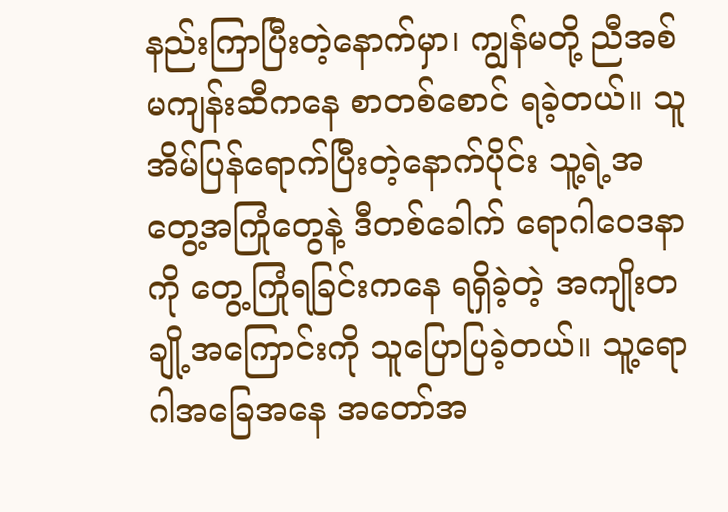နည်းကြာပြီးတဲ့နောက်မှာ၊ ကျွန်မတို့ ညီအစ်မကျန်းဆီကနေ စာတစ်စောင် ရခဲ့တယ်။ သူအိမ်ပြန်ရောက်ပြီးတဲ့နောက်ပိုင်း သူ့ရဲ့အတွေ့အကြုံတွေနဲ့ ဒီတစ်ခေါက် ရောဂါဝေဒနာကို တွေ့ကြုံရခြင်းကနေ ရရှိခဲ့တဲ့ အကျိုးတချို့အကြောင်းကို သူပြောပြခဲ့တယ်။ သူ့ရောဂါအခြေအနေ အတော်အ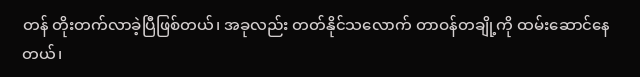တန် တိုးတက်လာခဲ့ပြီဖြစ်တယ်၊ အခုလည်း တတ်နိုင်သလောက် တာဝန်တချို့ကို ထမ်းဆောင်နေတယ်၊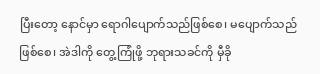ပြီးတော့ နောင်မှာ ရောဂါပျောက်သည်ဖြစ်စေ၊ မပျောက်သည်ဖြစ်စေ၊ အဲဒါကို တွေ့ကြုံဖို့ ဘုရားသခင်ကို မှီခို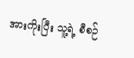အားကိုးပြီး သူ့ရဲ့ စီစဉ်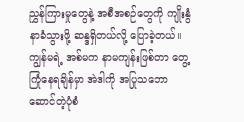ညွှန်ကြားမှုတွေနဲ့ အစီအစဉ်တွေကို ကျိုးနွံနာခံသွားဖို့ ဆန္ဒရှိတယ်လို့ ပြောခဲ့တယ်။ ကျွန်မရဲ့ အစ်မက နာမကျန်းဖြစ်တာ တွေ့ကြုံနေရချိန်မှာ အဲဒါကို အပြုသဘောဆောင်တဲ့ပုံစံ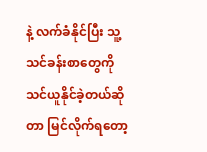နဲ့ လက်ခံနိုင်ပြီး သူ့သင်ခန်းစာတွေကို သင်ယူနိုင်ခဲ့တယ်ဆိုတာ မြင်လိုက်ရတော့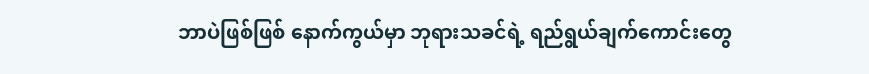ဘာပဲဖြစ်ဖြစ် နောက်ကွယ်မှာ ဘုရားသခင်ရဲ့ ရည်ရွယ်ချက်ကောင်းတွေ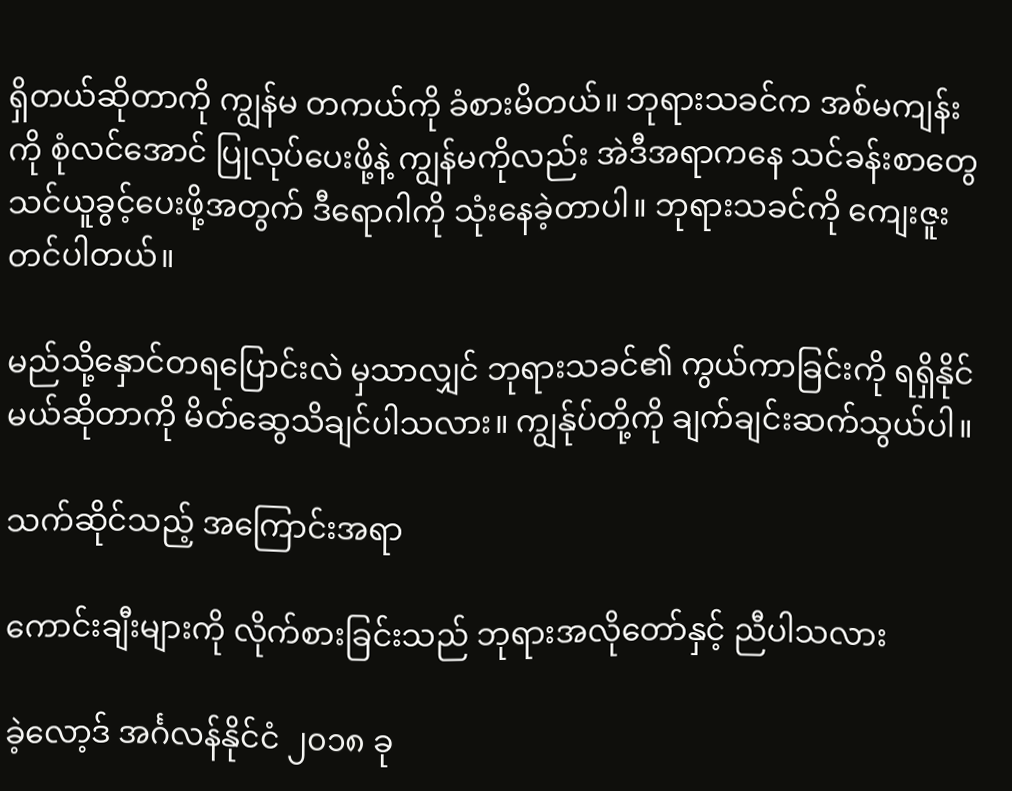ရှိတယ်ဆိုတာကို ကျွန်မ တကယ်ကို ခံစားမိတယ်။ ဘုရားသခင်က အစ်မကျန်းကို စုံလင်အောင် ပြုလုပ်ပေးဖို့နဲ့ ကျွန်မကိုလည်း အဲဒီအရာကနေ သင်ခန်းစာတွေ သင်ယူခွင့်ပေးဖို့အတွက် ဒီရောဂါကို သုံးနေခဲ့တာပါ။ ဘုရားသခင်ကို ကျေးဇူးတင်ပါတယ်။

မည်သို့နှောင်တရပြောင်းလဲ မှသာလျှင် ဘုရားသခင်၏ ကွယ်ကာခြင်းကို ရရှိနိုင်မယ်ဆိုတာကို မိတ်ဆွေသိချင်ပါသလား။ ကျွန်ုပ်တို့ကို ချက်ချင်းဆက်သွယ်ပါ။

သက်ဆိုင်သည့် အကြောင်းအရာ

ကောင်းချီးများကို လိုက်စားခြင်းသည် ဘုရားအလိုတော်နှင့် ညီပါသလား

ခဲ့လော့ဒ် အင်္ဂလန်နိုင်ငံ ၂၀၁၈ ခု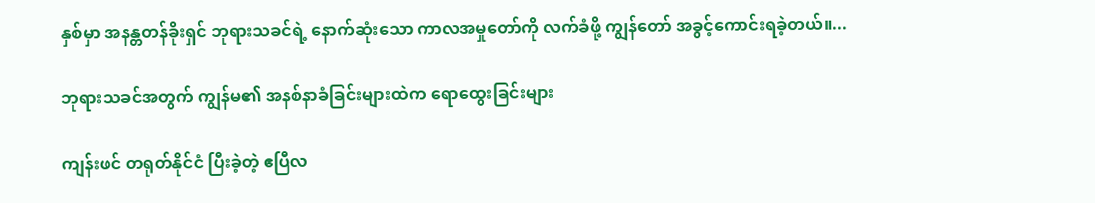နှစ်မှာ အနန္တတန်ခိုးရှင် ဘုရားသခင်ရဲ့ နောက်ဆုံးသော ကာလအမှုတော်ကို လက်ခံဖို့ ကျွန်တော် အခွင့်ကောင်းရခဲ့တယ်။...

ဘုရားသခင်အတွက် ကျွန်မ၏ အနစ်နာခံခြင်းများထဲက ရောထွေးခြင်းများ

ကျန်းဖင် တရုတ်နိုင်ငံ ပြီးခဲ့တဲ့ ဧပြီလ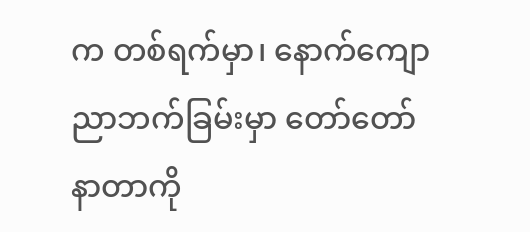က တစ်ရက်မှာ၊ နောက်ကျောညာဘက်ခြမ်းမှာ တော်တော်နာတာကို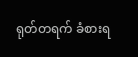ရုတ်တရက် ခံစားရ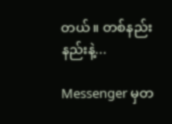တယ်။ တစ်နည်းနည်းနဲ့...

Messenger မှတ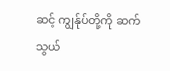ဆင့် ကျွန်ုပ်တို့ကို ဆက်သွယ်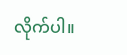လိုက်ပါ။